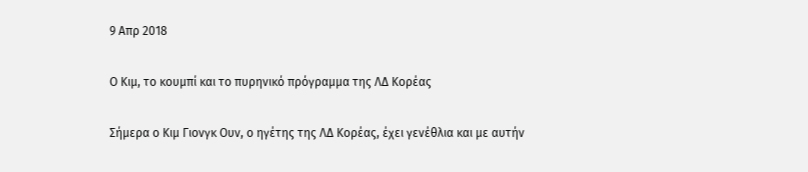9 Απρ 2018

Ο Κιμ, το κουμπί και το πυρηνικό πρόγραμμα της ΛΔ Κορέας

Σήμερα ο Κιμ Γιονγκ Ουν, ο ηγέτης της ΛΔ Κορέας, έχει γενέθλια και με αυτήν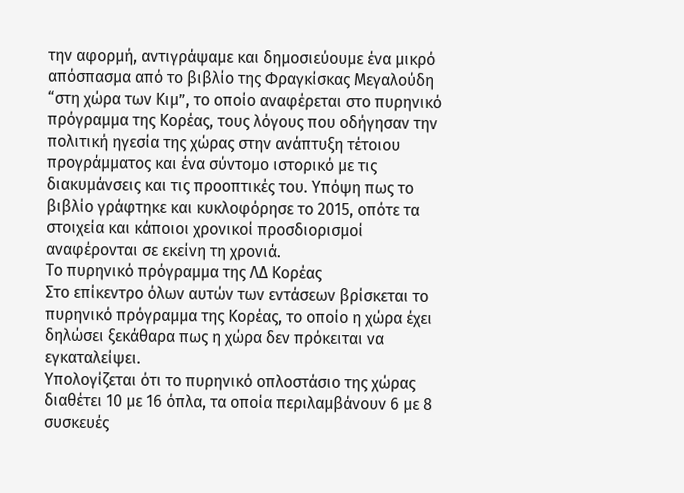την αφορμή, αντιγράψαμε και δημοσιεύουμε ένα μικρό απόσπασμα από το βιβλίο της Φραγκίσκας Μεγαλούδη “στη χώρα των Κιμ”, το οποίο αναφέρεται στο πυρηνικό πρόγραμμα της Κορέας, τους λόγους που οδήγησαν την πολιτική ηγεσία της χώρας στην ανάπτυξη τέτοιου προγράμματος και ένα σύντομο ιστορικό με τις διακυμάνσεις και τις προοπτικές του. Υπόψη πως το βιβλίο γράφτηκε και κυκλοφόρησε το 2015, οπότε τα στοιχεία και κάποιοι χρονικοί προσδιορισμοί αναφέρονται σε εκείνη τη χρονιά.
Το πυρηνικό πρόγραμμα της ΛΔ Κορέας
Στο επίκεντρο όλων αυτών των εντάσεων βρίσκεται το πυρηνικό πρόγραμμα της Κορέας, το οποίο η χώρα έχει δηλώσει ξεκάθαρα πως η χώρα δεν πρόκειται να εγκαταλείψει.
Υπολογίζεται ότι το πυρηνικό οπλοστάσιο της χώρας διαθέτει 10 με 16 όπλα, τα οποία περιλαμβάνουν 6 με 8 συσκευές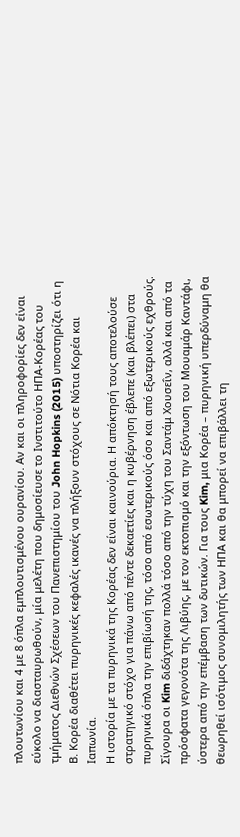πλουτωνίου και 4 με 8 όπλα εμπλουτισμένου ουρανίου. Αν και οι πληροφορίες δεν είναι εύκολο να διασταυρωθούν, μία μελέτη που δημοσίευσε το Ινστιτούτο ΗΠΑ-Κορέας του τμήματος Διεθνών Σχέσεων του Πανεπιστημίου του John Hopkins (2015) υποστηρίζει ότι η Β. Κορέα διαθέτει πυρηνικές κεφαλές ικανές να πλήξουν στόχους σε Νότια Κορέα και Ιαπωνία.
Η ιστορία με τα πυρηνικά της Κορέας δεν είναι καινούρια. Η απόκτησή τους αποτελούσε στρατηγικό στόχο για πάνω από πέντε δεκαετίες και η κυβέρνηση έβλεπε (και βλέπει) στα πυρηνικά όπλα την επιβίωσή της, τόσο από εσωτερικούς όσο και από εξωτερικούς εχθρούς. Σίγουρα οι Kim διδάχτηκαν πολλά τόσο από την τύχη του Σαντάμ Χουσεΐν, αλλά και από τα πρόσφατα γεγονότα της Λιβύης, με τον εκτοπισμό και την εξόντωση του Μουαμάρ Καντάφι, ύστερα από την επέμβαση των δυτικών. Για τους Kim, μια Κορέα – πυρηνική υπερδύναμη θα θεωρηθεί ισότιμος συνομιλητής των ΗΠΑ και θα μπορεί να επιβάλλει τη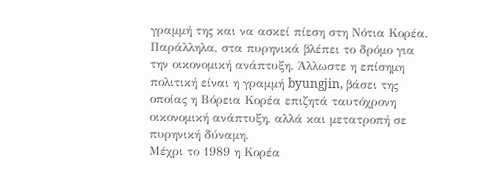γραμμή της και να ασκεί πίεση στη Νότια Κορέα. Παράλληλα, στα πυρηνικά βλέπει το δρόμο για την οικονομική ανάπτυξη. Άλλωστε η επίσημη πολιτική είναι η γραμμή byungjin, βάσει της οποίας η Βόρεια Κορέα επιζητά ταυτόχρονη οικονομική ανάπτυξη, αλλά και μετατροπή σε πυρηνική δύναμη.
Μέχρι το 1989 η Κορέα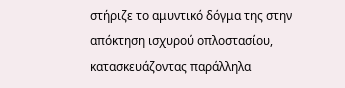στήριζε το αμυντικό δόγμα της στην απόκτηση ισχυρού οπλοστασίου, κατασκευάζοντας παράλληλα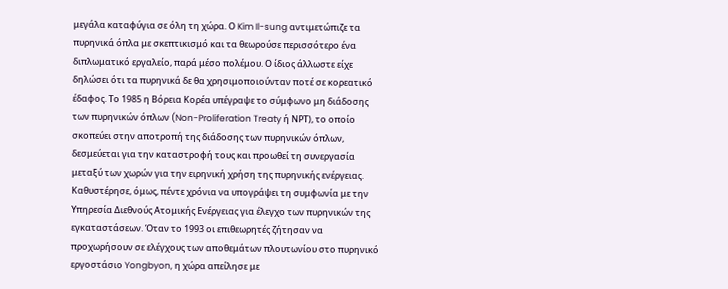μεγάλα καταφύγια σε όλη τη χώρα. Ο Kim Il-sung αντιμετώπιζε τα πυρηνικά όπλα με σκεπτικισμό και τα θεωρούσε περισσότερο ένα διπλωματικό εργαλείο, παρά μέσο πολέμου. Ο ίδιος άλλωστε είχε δηλώσει ότι τα πυρηνικά δε θα χρησιμοποιούνταν ποτέ σε κορεατικό έδαφος. Το 1985 η Βόρεια Κορέα υπέγραψε το σύμφωνο μη διάδοσης των πυρηνικών όπλων (Non-Proliferation Treaty ή ΝΡΤ), το οποίο σκοπεύει στην αποτροπή της διάδοσης των πυρηνικών όπλων, δεσμεύεται για την καταστροφή τους και προωθεί τη συνεργασία μεταξύ των χωρών για την ειρηνική χρήση της πυρηνικής ενέργειας. Καθυστέρησε, όμως, πέντε χρόνια να υπογράψει τη συμφωνία με την Υπηρεσία Διεθνούς Ατομικής Ενέργειας για έλεγχο των πυρηνικών της εγκαταστάσεων. Όταν το 1993 οι επιθεωρητές ζήτησαν να προχωρήσουν σε ελέγχους των αποθεμάτων πλουτωνίου στο πυρηνικό εργοστάσιο Yongbyon, η χώρα απείλησε με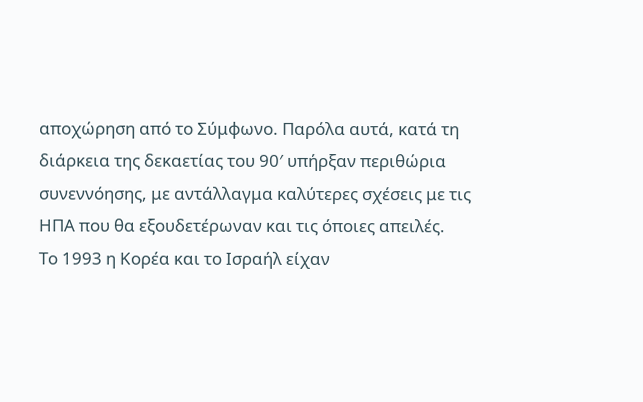αποχώρηση από το Σύμφωνο. Παρόλα αυτά, κατά τη διάρκεια της δεκαετίας του 90′ υπήρξαν περιθώρια συνεννόησης, με αντάλλαγμα καλύτερες σχέσεις με τις ΗΠΑ που θα εξουδετέρωναν και τις όποιες απειλές.
Το 1993 η Κορέα και το Ισραήλ είχαν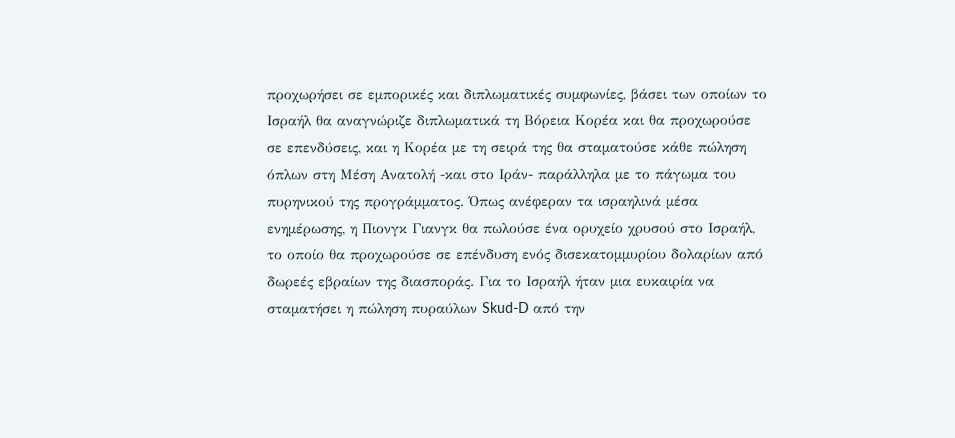προχωρήσει σε εμπορικές και διπλωματικές συμφωνίες, βάσει των οποίων το Ισραήλ θα αναγνώριζε διπλωματικά τη Βόρεια Κορέα και θα προχωρούσε σε επενδύσεις, και η Κορέα με τη σειρά της θα σταματούσε κάθε πώληση όπλων στη Μέση Ανατολή -και στο Ιράν- παράλληλα με το πάγωμα του πυρηνικού της προγράμματος. Όπως ανέφεραν τα ισραηλινά μέσα ενημέρωσης, η Πιονγκ Γιανγκ θα πωλούσε ένα ορυχείο χρυσού στο Ισραήλ, το οποίο θα προχωρούσε σε επένδυση ενός δισεκατομμυρίου δολαρίων από δωρεές εβραίων της διασποράς. Για το Ισραήλ ήταν μια ευκαιρία να σταματήσει η πώληση πυραύλων Skud-D από την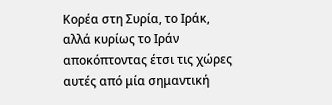Κορέα στη Συρία, το Ιράκ, αλλά κυρίως το Ιράν αποκόπτοντας έτσι τις χώρες αυτές από μία σημαντική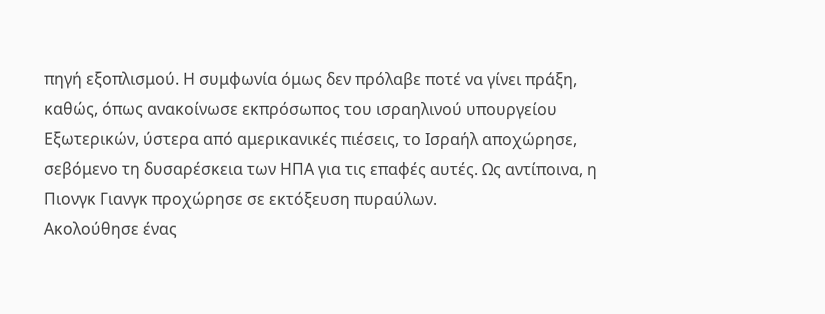πηγή εξοπλισμού. Η συμφωνία όμως δεν πρόλαβε ποτέ να γίνει πράξη, καθώς, όπως ανακοίνωσε εκπρόσωπος του ισραηλινού υπουργείου Εξωτερικών, ύστερα από αμερικανικές πιέσεις, το Ισραήλ αποχώρησε, σεβόμενο τη δυσαρέσκεια των ΗΠΑ για τις επαφές αυτές. Ως αντίποινα, η Πιονγκ Γιανγκ προχώρησε σε εκτόξευση πυραύλων.
Ακολούθησε ένας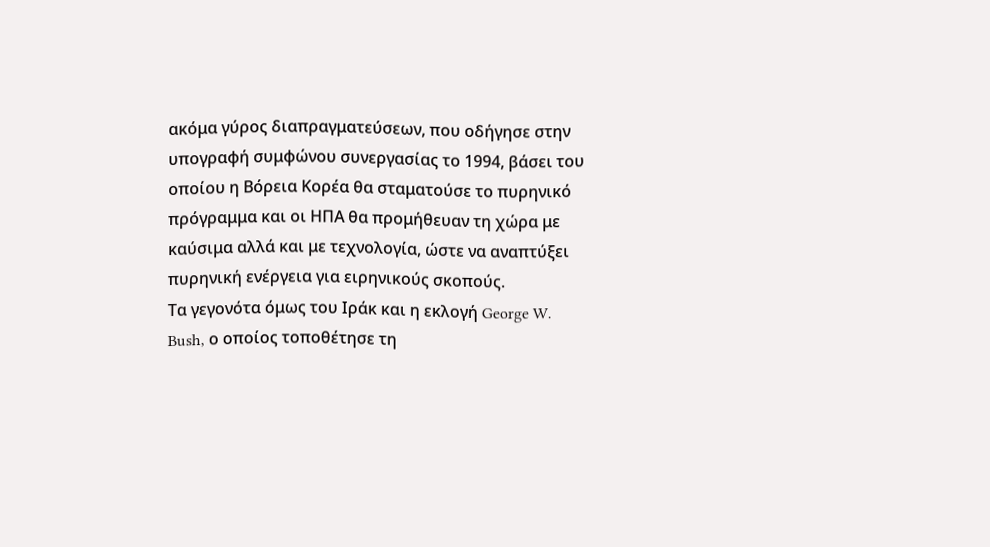ακόμα γύρος διαπραγματεύσεων, που οδήγησε στην υπογραφή συμφώνου συνεργασίας το 1994, βάσει του οποίου η Βόρεια Κορέα θα σταματούσε το πυρηνικό πρόγραμμα και οι ΗΠΑ θα προμήθευαν τη χώρα με καύσιμα αλλά και με τεχνολογία, ώστε να αναπτύξει πυρηνική ενέργεια για ειρηνικούς σκοπούς.
Τα γεγονότα όμως του Ιράκ και η εκλογή George W. Bush, ο οποίος τοποθέτησε τη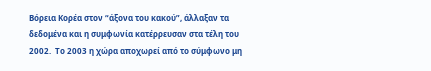Βόρεια Κορέα στον “άξονα του κακού”, άλλαξαν τα δεδομένα και η συμφωνία κατέρρευσαν στα τέλη του 2002.  Το 2003 η χώρα αποχωρεί από το σύμφωνο μη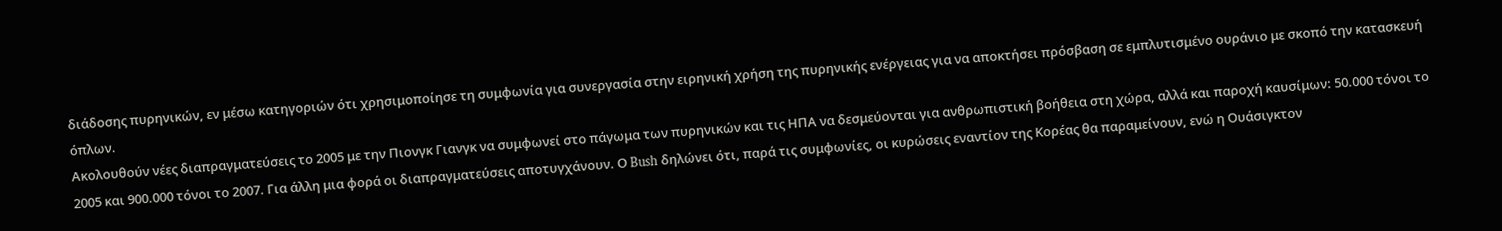διάδοσης πυρηνικών, εν μέσω κατηγοριών ότι χρησιμοποίησε τη συμφωνία για συνεργασία στην ειρηνική χρήση της πυρηνικής ενέργειας για να αποκτήσει πρόσβαση σε εμπλυτισμένο ουράνιο με σκοπό την κατασκευή όπλων.
Ακολουθούν νέες διαπραγματεύσεις το 2005 με την Πιονγκ Γιανγκ να συμφωνεί στο πάγωμα των πυρηνικών και τις ΗΠΑ να δεσμεύονται για ανθρωπιστική βοήθεια στη χώρα, αλλά και παροχή καυσίμων: 50.000 τόνοι το 2005 και 900.000 τόνοι το 2007. Για άλλη μια φορά οι διαπραγματεύσεις αποτυγχάνουν. Ο Bush δηλώνει ότι, παρά τις συμφωνίες, οι κυρώσεις εναντίον της Κορέας θα παραμείνουν, ενώ η Ουάσιγκτον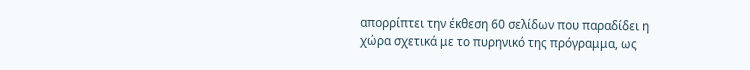απορρίπτει την έκθεση 60 σελίδων που παραδίδει η χώρα σχετικά με το πυρηνικό της πρόγραμμα, ως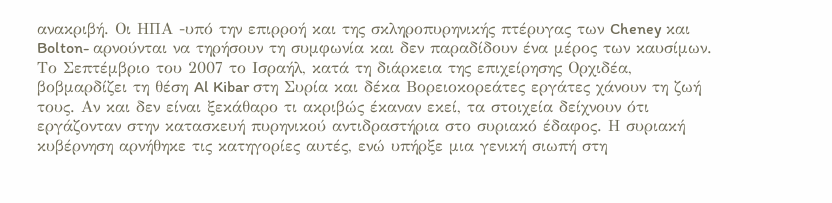ανακριβή. Οι ΗΠΑ -υπό την επιρροή και της σκληροπυρηνικής πτέρυγας των Cheney και Bolton- αρνούνται να τηρήσουν τη συμφωνία και δεν παραδίδουν ένα μέρος των καυσίμων. Το Σεπτέμβριο του 2007 το Ισραήλ, κατά τη διάρκεια της επιχείρησης Ορχιδέα, βοβμαρδίζει τη θέση Al Kibar στη Συρία και δέκα Βορειοκορεάτες εργάτες χάνουν τη ζωή τους. Αν και δεν είναι ξεκάθαρο τι ακριβώς έκαναν εκεί, τα στοιχεία δείχνουν ότι εργάζονταν στην κατασκευή πυρηνικού αντιδραστήρια στο συριακό έδαφος. Η συριακή κυβέρνηση αρνήθηκε τις κατηγορίες αυτές, ενώ υπήρξε μια γενική σιωπή στη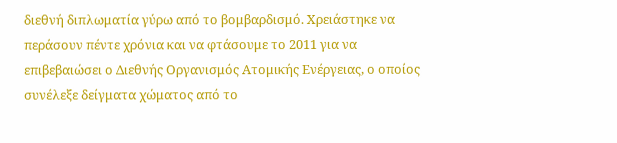διεθνή διπλωματία γύρω από το βομβαρδισμό. Χρειάστηκε να περάσουν πέντε χρόνια και να φτάσουμε το 2011 για να επιβεβαιώσει ο Διεθνής Οργανισμός Ατομικής Ενέργειας, ο οποίος συνέλεξε δείγματα χώματος από το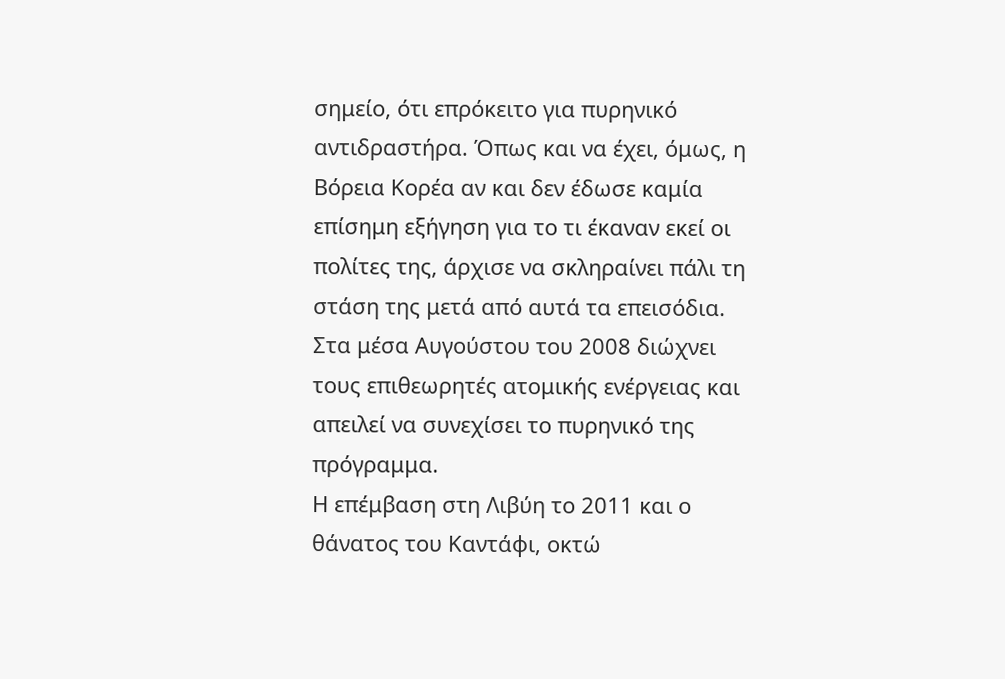σημείο, ότι επρόκειτο για πυρηνικό αντιδραστήρα. Όπως και να έχει, όμως, η Βόρεια Κορέα αν και δεν έδωσε καμία επίσημη εξήγηση για το τι έκαναν εκεί οι πολίτες της, άρχισε να σκληραίνει πάλι τη στάση της μετά από αυτά τα επεισόδια. Στα μέσα Αυγούστου του 2008 διώχνει τους επιθεωρητές ατομικής ενέργειας και απειλεί να συνεχίσει το πυρηνικό της πρόγραμμα.
Η επέμβαση στη Λιβύη το 2011 και ο θάνατος του Καντάφι, οκτώ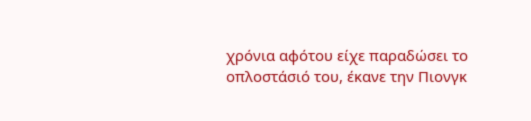χρόνια αφότου είχε παραδώσει το οπλοστάσιό του, έκανε την Πιονγκ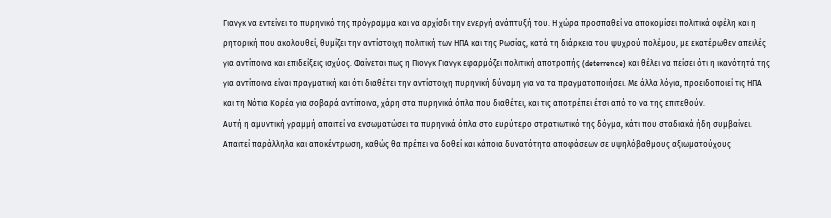Γιανγκ να εντείνει το πυρηνικό της πρόγραμμα και να αρχίσδι την ενεργή ανάπτυξή του. Η χώρα προσπαθεί να αποκομίσει πολιτικά οφέλη και η ρητορική που ακολουθεί, θυμίζει την αντίστοιχη πολιτική των ΗΠΑ και της Ρωσίας, κατά τη διάρκεια του ψυχρού πολέμου, με εκατέρωθεν απειλές για αντίποινα και επιδείξεις ισχύος. Φαίνεται πως η Πιονγκ Γιανγκ εφαρμόζει πολιτική αποτροπής (deterrence) και θέλει να πείσει ότι η ικανότητά της για αντίποινα είναι πραγματική και ότι διαθέτει την αντίστοιχη πυρηνική δύναμη για να τα πραγματοποιήσει. Με άλλα λόγια, προειδοποιεί τις ΗΠΑ και τη Νότια Κορέα για σοβαρά αντίποινα, χάρη στα πυρηνικά όπλα που διαθέτει, και τις αποτρέπει έτσι από το να της επιτεθούν.
Αυτή η αμυντική γραμμή απαιτεί να ενσωματώσει τα πυρηνικά όπλα στο ευρύτερο στρατιωτικό της δόγμα, κάτι που σταδιακά ήδη συμβαίνει. Απαιτεί παράλληλα και αποκέντρωση, καθώς θα πρέπει να δοθεί και κάποια δυνατότητα αποφάσεων σε υψηλόβαθμους αξιωματούχους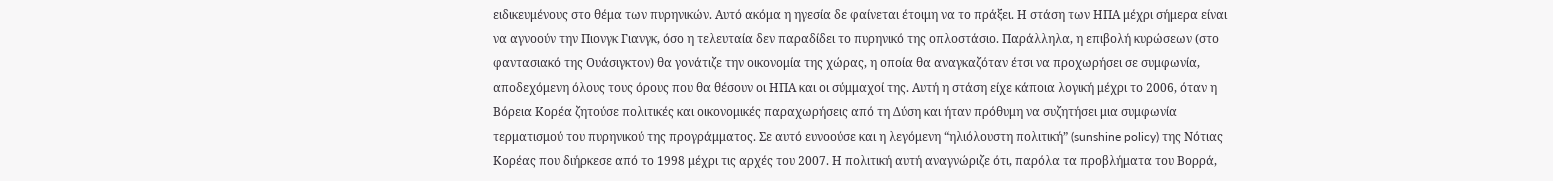ειδικευμένους στο θέμα των πυρηνικών. Αυτό ακόμα η ηγεσία δε φαίνεται έτοιμη να το πράξει. Η στάση των ΗΠΑ μέχρι σήμερα είναι να αγνοούν την Πιονγκ Γιανγκ, όσο η τελευταία δεν παραδίδει το πυρηνικό της οπλοστάσιο. Παράλληλα, η επιβολή κυρώσεων (στο φαντασιακό της Ουάσιγκτον) θα γονάτιζε την οικονομία της χώρας, η οποία θα αναγκαζόταν έτσι να προχωρήσει σε συμφωνία, αποδεχόμενη όλους τους όρους που θα θέσουν οι ΗΠΑ και οι σύμμαχοί της. Αυτή η στάση είχε κάποια λογική μέχρι το 2006, όταν η Βόρεια Κορέα ζητούσε πολιτικές και οικονομικές παραχωρήσεις από τη Δύση και ήταν πρόθυμη να συζητήσει μια συμφωνία τερματισμού του πυρηνικού της προγράμματος. Σε αυτό ευνοούσε και η λεγόμενη “ηλιόλουστη πολιτική” (sunshine policy) της Νότιας Κορέας που διήρκεσε από το 1998 μέχρι τις αρχές του 2007. Η πολιτική αυτή αναγνώριζε ότι, παρόλα τα προβλήματα του Βορρά,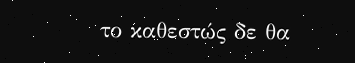το καθεστώς δε θα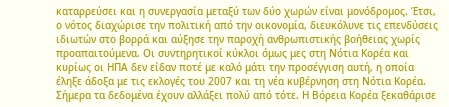καταρρεύσει και η συνεργασία μεταξύ των δύο χωρών είναι μονόδρομος. Έτσι, ο νότος διαχώρισε την πολιτική από την οικονομία, διευκόλυνε τις επενδύσεις ιδιωτών στο βορρά και αύξησε την παροχή ανθρωπιστικής βοήθειας χωρίς προαπαιτούμενα. Οι συντηρητικοί κύκλοι όμως μες στη Νότια Κορέα και κυρίως οι ΗΠΑ δεν είδαν ποτέ με καλό μάτι την προσέγγιση αυτή, η οποία έληξε άδοξα με τις εκλογές του 2007 και τη νέα κυβέρνηση στη Νότια Κορέα.
Σήμερα τα δεδομένα έχουν αλλάξει πολύ από τότε. Η Βόρεια Κορέα ξεκαθάρισε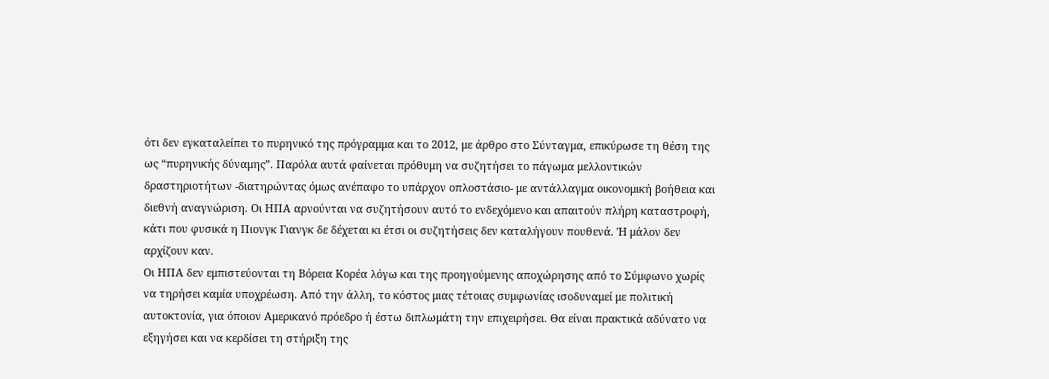ότι δεν εγκαταλείπει το πυρηνικό της πρόγραμμα και το 2012, με άρθρο στο Σύνταγμα, επικύρωσε τη θέση της ως “πυρηνικής δύναμης”. Παρόλα αυτά φαίνεται πρόθυμη να συζητήσει το πάγωμα μελλοντικών δραστηριοτήτων -διατηρώντας όμως ανέπαφο το υπάρχον οπλοστάσιο- με αντάλλαγμα οικονομική βοήθεια και διεθνή αναγνώριση. Οι ΗΠΑ αρνούνται να συζητήσουν αυτό το ενδεχόμενο και απαιτούν πλήρη καταστροφή, κάτι που φυσικά η Πιονγκ Γιανγκ δε δέχεται κι έτσι οι συζητήσεις δεν καταλήγουν πουθενά. Ή μάλον δεν αρχίζουν καν.
Οι ΗΠΑ δεν εμπιστεύονται τη Βόρεια Κορέα λόγω και της προηγούμενης αποχώρησης από το Σύμφωνο χωρίς να τηρήσει καμία υποχρέωση. Από την άλλη, το κόστος μιας τέτοιας συμφωνίας ισοδυναμεί με πολιτική αυτοκτονία, για όποιον Αμερικανό πρόεδρο ή έστω διπλωμάτη την επιχειρήσει. Θα είναι πρακτικά αδύνατο να εξηγήσει και να κερδίσει τη στήριξη της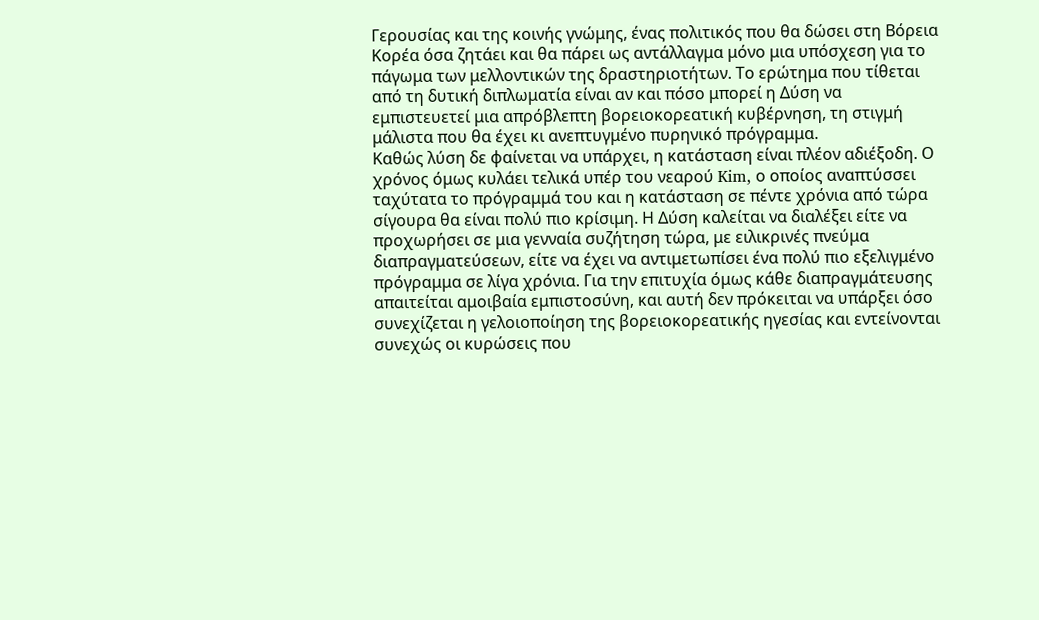Γερουσίας και της κοινής γνώμης, ένας πολιτικός που θα δώσει στη Βόρεια Κορέα όσα ζητάει και θα πάρει ως αντάλλαγμα μόνο μια υπόσχεση για το πάγωμα των μελλοντικών της δραστηριοτήτων. Το ερώτημα που τίθεται από τη δυτική διπλωματία είναι αν και πόσο μπορεί η Δύση να εμπιστευετεί μια απρόβλεπτη βορειοκορεατική κυβέρνηση, τη στιγμή μάλιστα που θα έχει κι ανεπτυγμένο πυρηνικό πρόγραμμα.
Καθώς λύση δε φαίνεται να υπάρχει, η κατάσταση είναι πλέον αδιέξοδη. Ο χρόνος όμως κυλάει τελικά υπέρ του νεαρού Kim, ο οποίος αναπτύσσει ταχύτατα το πρόγραμμά του και η κατάσταση σε πέντε χρόνια από τώρα σίγουρα θα είναι πολύ πιο κρίσιμη. Η Δύση καλείται να διαλέξει είτε να προχωρήσει σε μια γενναία συζήτηση τώρα, με ειλικρινές πνεύμα διαπραγματεύσεων, είτε να έχει να αντιμετωπίσει ένα πολύ πιο εξελιγμένο πρόγραμμα σε λίγα χρόνια. Για την επιτυχία όμως κάθε διαπραγμάτευσης απαιτείται αμοιβαία εμπιστοσύνη, και αυτή δεν πρόκειται να υπάρξει όσο συνεχίζεται η γελοιοποίηση της βορειοκορεατικής ηγεσίας και εντείνονται συνεχώς οι κυρώσεις που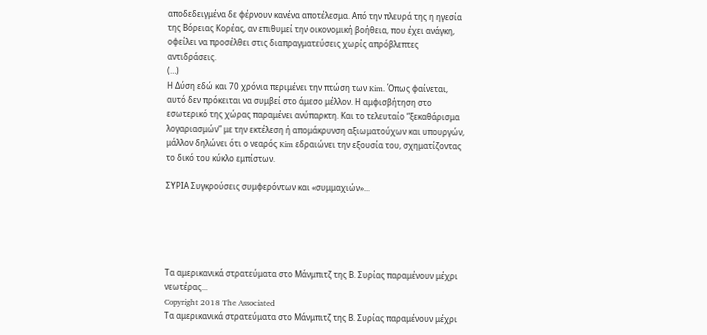αποδεδειγμένα δε φέρνουν κανένα αποτέλεσμα. Από την πλευρά της η ηγεσία της Βόρειας Κορέας, αν επιθυμεί την οικονομική βοήθεια, που έχει ανάγκη, οφείλει να προσέλθει στις διαπραγματεύσεις χωρίς απρόβλεπτες αντιδράσεις.
(…)
Η Δύση εδώ και 70 χρόνια περιμένει την πτώση των Kim. Όπως φαίνεται, αυτό δεν πρόκειται να συμβεί στο άμεσο μέλλον. Η αμφισβήτηση στο εσωτερικό της χώρας παραμένει ανύπαρκτη. Και το τελευταίο “ξεκαθάρισμα λογαριασμών” με την εκτέλεση ή απομάκρυνση αξιωματούχων και υπουργών, μάλλον δηλώνει ότι ο νεαρός Kim εδραιώνει την εξουσία του, σχηματίζοντας το δικό του κύκλο εμπίστων.

ΣΥΡΙΑ Συγκρούσεις συμφερόντων και «συμμαχιών»...





Τα αμερικανικά στρατεύματα στο Μάνμπιτζ της Β. Συρίας παραμένουν μέχρι νεωτέρας...
Copyright 2018 The Associated
Τα αμερικανικά στρατεύματα στο Μάνμπιτζ της Β. Συρίας παραμένουν μέχρι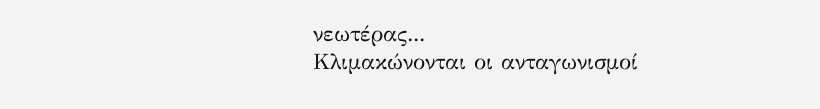νεωτέρας...
Κλιμακώνονται οι ανταγωνισμοί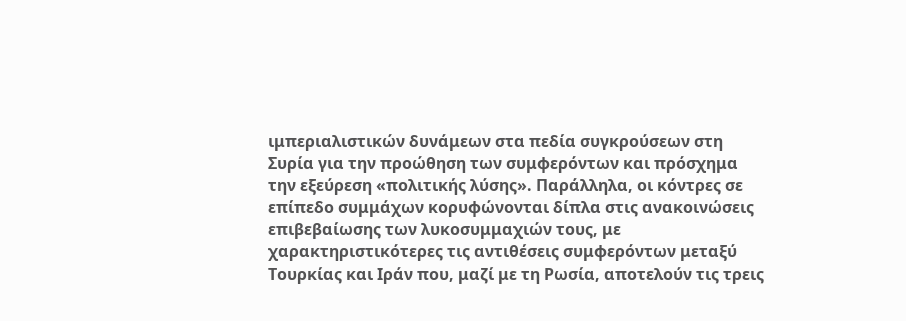ιμπεριαλιστικών δυνάμεων στα πεδία συγκρούσεων στη Συρία για την προώθηση των συμφερόντων και πρόσχημα την εξεύρεση «πολιτικής λύσης». Παράλληλα, οι κόντρες σε επίπεδο συμμάχων κορυφώνονται δίπλα στις ανακοινώσεις επιβεβαίωσης των λυκοσυμμαχιών τους, με χαρακτηριστικότερες τις αντιθέσεις συμφερόντων μεταξύ Τουρκίας και Ιράν που, μαζί με τη Ρωσία, αποτελούν τις τρεις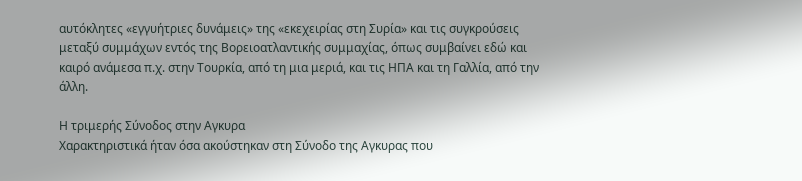αυτόκλητες «εγγυήτριες δυνάμεις» της «εκεχειρίας στη Συρία» και τις συγκρούσεις μεταξύ συμμάχων εντός της Βορειοατλαντικής συμμαχίας, όπως συμβαίνει εδώ και καιρό ανάμεσα π.χ. στην Τουρκία, από τη μια μεριά, και τις ΗΠΑ και τη Γαλλία, από την άλλη.

Η τριμερής Σύνοδος στην Αγκυρα
Χαρακτηριστικά ήταν όσα ακούστηκαν στη Σύνοδο της Αγκυρας που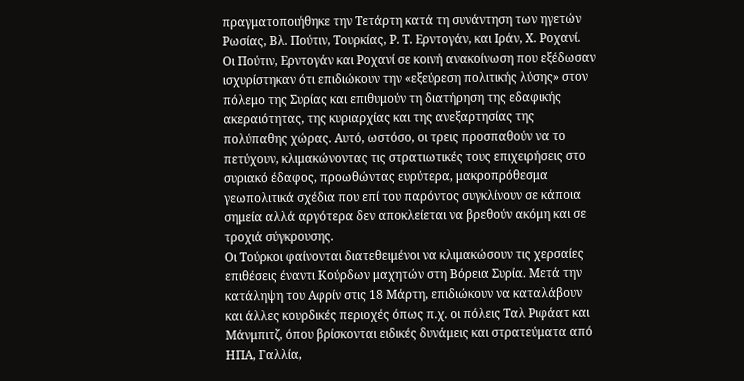πραγματοποιήθηκε την Τετάρτη κατά τη συνάντηση των ηγετών Ρωσίας, Βλ. Πούτιν, Τουρκίας, Ρ. Τ. Ερντογάν, και Ιράν, Χ. Ροχανί.
Οι Πούτιν, Ερντογάν και Ροχανί σε κοινή ανακοίνωση που εξέδωσαν ισχυρίστηκαν ότι επιδιώκουν την «εξεύρεση πολιτικής λύσης» στον πόλεμο της Συρίας και επιθυμούν τη διατήρηση της εδαφικής ακεραιότητας, της κυριαρχίας και της ανεξαρτησίας της πολύπαθης χώρας. Αυτό, ωστόσο, οι τρεις προσπαθούν να το πετύχουν, κλιμακώνοντας τις στρατιωτικές τους επιχειρήσεις στο συριακό έδαφος, προωθώντας ευρύτερα, μακροπρόθεσμα γεωπολιτικά σχέδια που επί του παρόντος συγκλίνουν σε κάποια σημεία αλλά αργότερα δεν αποκλείεται να βρεθούν ακόμη και σε τροχιά σύγκρουσης.
Οι Τούρκοι φαίνονται διατεθειμένοι να κλιμακώσουν τις χερσαίες επιθέσεις έναντι Κούρδων μαχητών στη Βόρεια Συρία. Μετά την κατάληψη του Αφρίν στις 18 Μάρτη, επιδιώκουν να καταλάβουν και άλλες κουρδικές περιοχές όπως π.χ. οι πόλεις Ταλ Ριφάατ και Μάνμπιτζ, όπου βρίσκονται ειδικές δυνάμεις και στρατεύματα από ΗΠΑ, Γαλλία,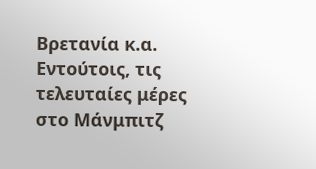Βρετανία κ.α. Εντούτοις, τις τελευταίες μέρες στο Μάνμπιτζ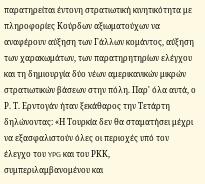παρατηρείται έντονη στρατιωτική κινητικότητα με πληροφορίες Κούρδων αξιωματούχων να αναφέρουν αύξηση των Γάλλων κομάντος, αύξηση των χαρακωμάτων, των παρατηρητηρίων ελέγχου και τη δημιουργία δύο νέων αμερικανικών μικρών στρατιωτικών βάσεων στην πόλη. Παρ' όλα αυτά, ο Ρ. Τ. Ερντογάν ήταν ξεκάθαρος την Τετάρτη δηλώνοντας: «Η Τουρκία δεν θα σταματήσει μέχρι να εξασφαλιστούν όλες οι περιοχές υπό τον έλεγχο του YPG και του ΡΚΚ, συμπεριλαμβανομένου και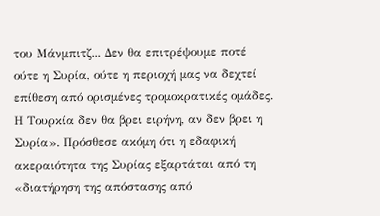του Μάνμπιτζ... Δεν θα επιτρέψουμε ποτέ ούτε η Συρία, ούτε η περιοχή μας να δεχτεί επίθεση από ορισμένες τρομοκρατικές ομάδες. Η Τουρκία δεν θα βρει ειρήνη, αν δεν βρει η Συρία». Πρόσθεσε ακόμη ότι η εδαφική ακεραιότητα της Συρίας εξαρτάται από τη «διατήρηση της απόστασης από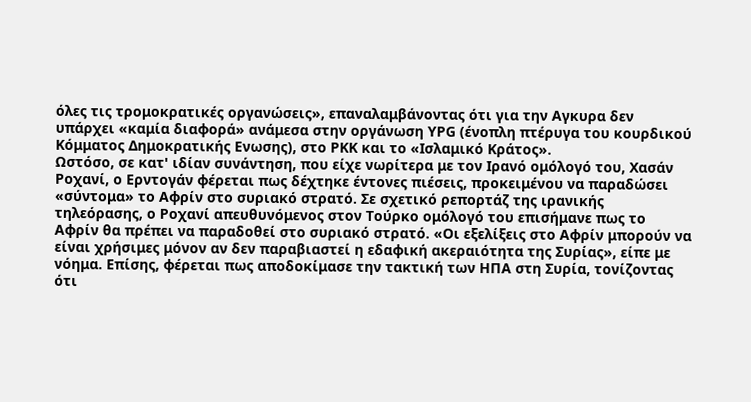όλες τις τρομοκρατικές οργανώσεις», επαναλαμβάνοντας ότι για την Αγκυρα δεν υπάρχει «καμία διαφορά» ανάμεσα στην οργάνωση ΥPG (ένοπλη πτέρυγα του κουρδικού Κόμματος Δημοκρατικής Ενωσης), στο ΡΚΚ και το «Ισλαμικό Κράτος».
Ωστόσο, σε κατ' ιδίαν συνάντηση, που είχε νωρίτερα με τον Ιρανό ομόλογό του, Χασάν Ροχανί, ο Ερντογάν φέρεται πως δέχτηκε έντονες πιέσεις, προκειμένου να παραδώσει «σύντομα» το Αφρίν στο συριακό στρατό. Σε σχετικό ρεπορτάζ της ιρανικής τηλεόρασης, ο Ροχανί απευθυνόμενος στον Τούρκο ομόλογό του επισήμανε πως το Αφρίν θα πρέπει να παραδοθεί στο συριακό στρατό. «Οι εξελίξεις στο Αφρίν μπορούν να είναι χρήσιμες μόνον αν δεν παραβιαστεί η εδαφική ακεραιότητα της Συρίας», είπε με νόημα. Επίσης, φέρεται πως αποδοκίμασε την τακτική των ΗΠΑ στη Συρία, τονίζοντας ότι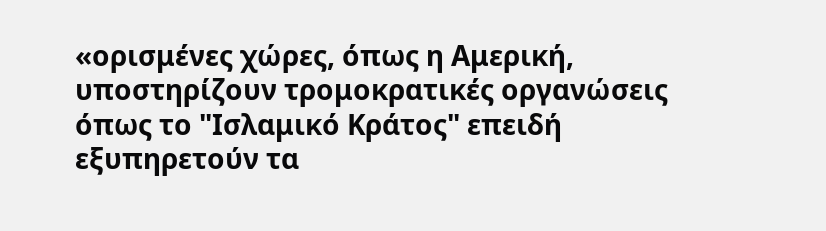«ορισμένες χώρες, όπως η Αμερική, υποστηρίζουν τρομοκρατικές οργανώσεις όπως το "Ισλαμικό Κράτος" επειδή εξυπηρετούν τα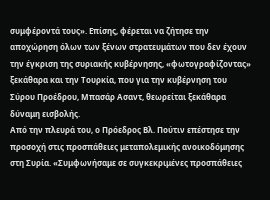συμφέροντά τους». Επίσης, φέρεται να ζήτησε την αποχώρηση όλων των ξένων στρατευμάτων που δεν έχουν την έγκριση της συριακής κυβέρνησης, «φωτογραφίζοντας» ξεκάθαρα και την Τουρκία, που για την κυβέρνηση του Σύρου Προέδρου, Μπασάρ Ασαντ, θεωρείται ξεκάθαρα δύναμη εισβολής.
Από την πλευρά του, ο Πρόεδρος Βλ. Πούτιν επέστησε την προσοχή στις προσπάθειες μεταπολεμικής ανοικοδόμησης στη Συρία. «Συμφωνήσαμε σε συγκεκριμένες προσπάθειες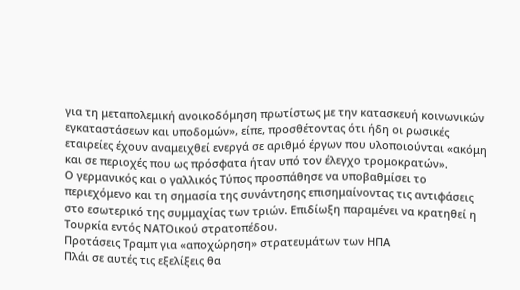για τη μεταπολεμική ανοικοδόμηση πρωτίστως με την κατασκευή κοινωνικών εγκαταστάσεων και υποδομών», είπε, προσθέτοντας ότι ήδη οι ρωσικές εταιρείες έχουν αναμειχθεί ενεργά σε αριθμό έργων που υλοποιούνται «ακόμη και σε περιοχές που ως πρόσφατα ήταν υπό τον έλεγχο τρομοκρατών».
Ο γερμανικός και ο γαλλικός Τύπος προσπάθησε να υποβαθμίσει το περιεχόμενο και τη σημασία της συνάντησης επισημαίνοντας τις αντιφάσεις στο εσωτερικό της συμμαχίας των τριών. Επιδίωξη παραμένει να κρατηθεί η Τουρκία εντός ΝΑΤΟικού στρατοπέδου.
Προτάσεις Τραμπ για «αποχώρηση» στρατευμάτων των ΗΠΑ
Πλάι σε αυτές τις εξελίξεις θα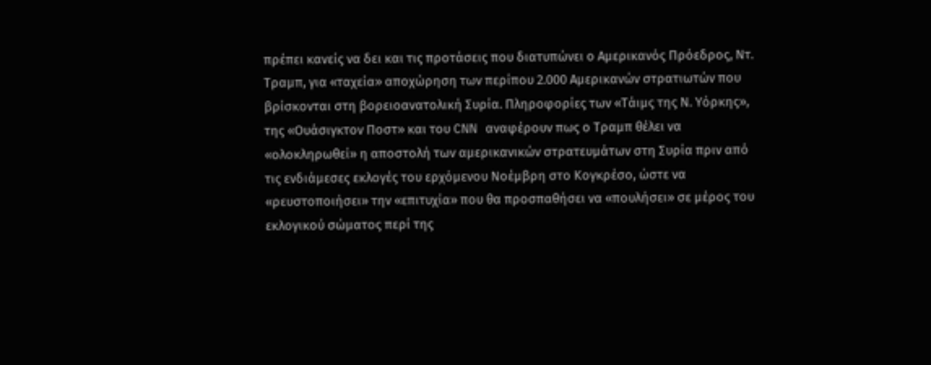πρέπει κανείς να δει και τις προτάσεις που διατυπώνει ο Αμερικανός Πρόεδρος, Ντ. Τραμπ, για «ταχεία» αποχώρηση των περίπου 2.000 Αμερικανών στρατιωτών που βρίσκονται στη βορειοανατολική Συρία. Πληροφορίες των «Τάιμς της Ν. Υόρκης», της «Ουάσιγκτον Ποστ» και του CNN αναφέρουν πως ο Τραμπ θέλει να «ολοκληρωθεί» η αποστολή των αμερικανικών στρατευμάτων στη Συρία πριν από τις ενδιάμεσες εκλογές του ερχόμενου Νοέμβρη στο Κογκρέσο, ώστε να «ρευστοποιήσει» την «επιτυχία» που θα προσπαθήσει να «πουλήσει» σε μέρος του εκλογικού σώματος περί της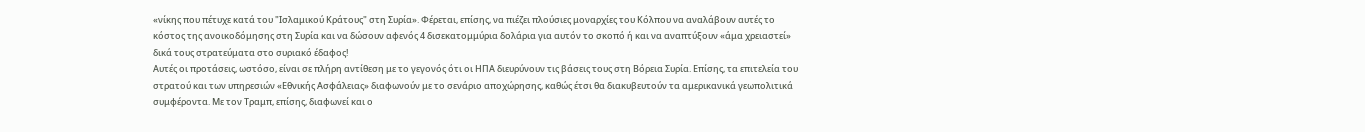«νίκης που πέτυχε κατά του "Ισλαμικού Κράτους" στη Συρία». Φέρεται, επίσης, να πιέζει πλούσιες μοναρχίες του Κόλπου να αναλάβουν αυτές το κόστος της ανοικοδόμησης στη Συρία και να δώσουν αφενός 4 δισεκατομμύρια δολάρια για αυτόν το σκοπό ή και να αναπτύξουν «άμα χρειαστεί» δικά τους στρατεύματα στο συριακό έδαφος!
Αυτές οι προτάσεις, ωστόσο, είναι σε πλήρη αντίθεση με το γεγονός ότι οι ΗΠΑ διευρύνουν τις βάσεις τους στη Βόρεια Συρία. Επίσης, τα επιτελεία του στρατού και των υπηρεσιών «Εθνικής Ασφάλειας» διαφωνούν με το σενάριο αποχώρησης, καθώς έτσι θα διακυβευτούν τα αμερικανικά γεωπολιτικά συμφέροντα. Με τον Τραμπ, επίσης, διαφωνεί και ο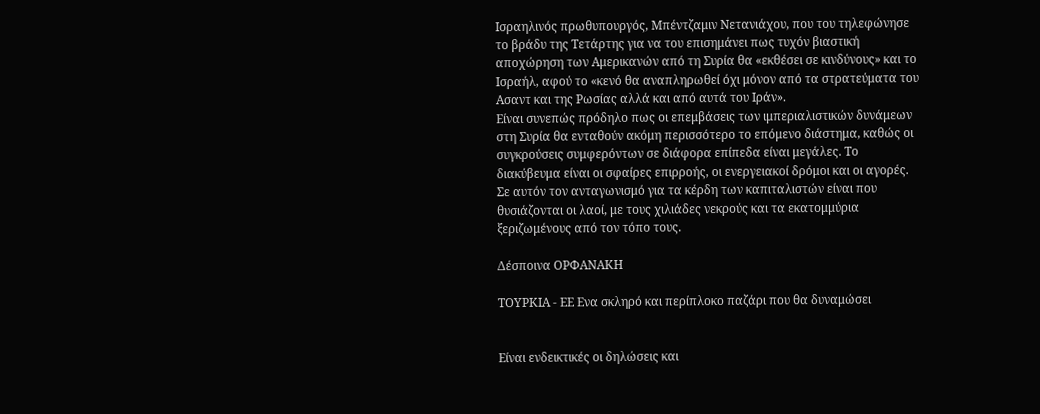Ισραηλινός πρωθυπουργός, Μπέντζαμιν Νετανιάχου, που του τηλεφώνησε το βράδυ της Τετάρτης για να του επισημάνει πως τυχόν βιαστική αποχώρηση των Αμερικανών από τη Συρία θα «εκθέσει σε κινδύνους» και το Ισραήλ, αφού το «κενό θα αναπληρωθεί όχι μόνον από τα στρατεύματα του Ασαντ και της Ρωσίας αλλά και από αυτά του Ιράν».
Είναι συνεπώς πρόδηλο πως οι επεμβάσεις των ιμπεριαλιστικών δυνάμεων στη Συρία θα ενταθούν ακόμη περισσότερο το επόμενο διάστημα, καθώς οι συγκρούσεις συμφερόντων σε διάφορα επίπεδα είναι μεγάλες. Το διακύβευμα είναι οι σφαίρες επιρροής, οι ενεργειακοί δρόμοι και οι αγορές. Σε αυτόν τον ανταγωνισμό για τα κέρδη των καπιταλιστών είναι που θυσιάζονται οι λαοί, με τους χιλιάδες νεκρούς και τα εκατομμύρια ξεριζωμένους από τον τόπο τους.

Δέσποινα ΟΡΦΑΝΑΚΗ

ΤΟΥΡΚΙΑ - ΕΕ Ενα σκληρό και περίπλοκο παζάρι που θα δυναμώσει


Είναι ενδεικτικές οι δηλώσεις και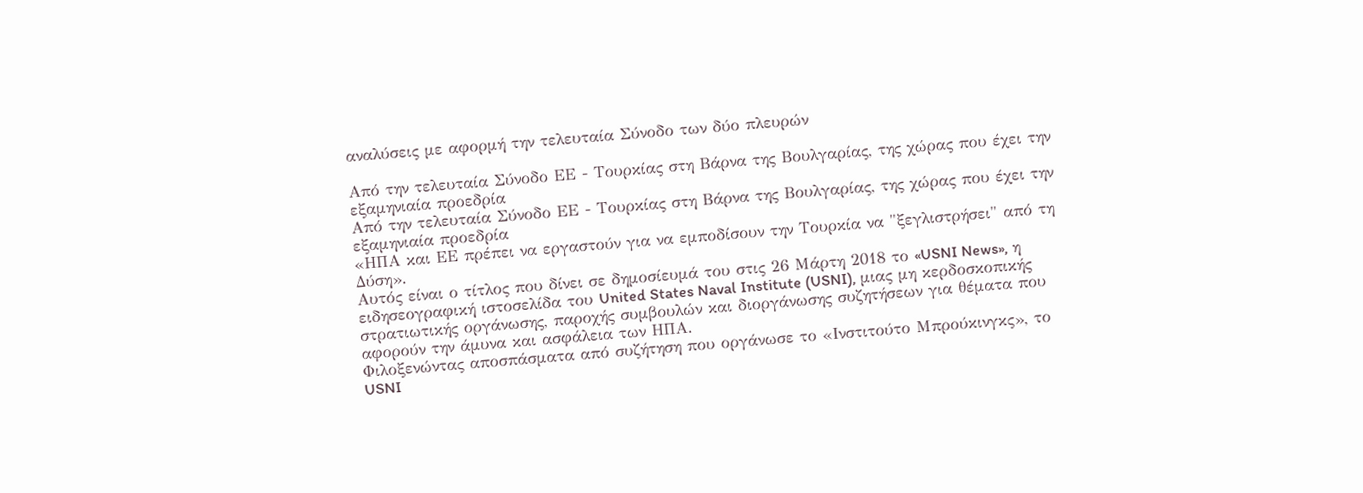αναλύσεις με αφορμή την τελευταία Σύνοδο των δύο πλευρών

Από την τελευταία Σύνοδο ΕΕ - Τουρκίας στη Βάρνα της Βουλγαρίας, της χώρας που έχει την εξαμηνιαία προεδρία
Από την τελευταία Σύνοδο ΕΕ - Τουρκίας στη Βάρνα της Βουλγαρίας, της χώρας που έχει την εξαμηνιαία προεδρία
«ΗΠΑ και ΕΕ πρέπει να εργαστούν για να εμποδίσουν την Τουρκία να "ξεγλιστρήσει" από τη Δύση».
Αυτός είναι ο τίτλος που δίνει σε δημοσίευμά του στις 26 Μάρτη 2018 το «USNI News», η ειδησεογραφική ιστοσελίδα του United States Naval Institute (USNI), μιας μη κερδοσκοπικής στρατιωτικής οργάνωσης, παροχής συμβουλών και διοργάνωσης συζητήσεων για θέματα που αφορούν την άμυνα και ασφάλεια των ΗΠΑ.
Φιλοξενώντας αποσπάσματα από συζήτηση που οργάνωσε το «Ινστιτούτο Μπρούκινγκς», το USNI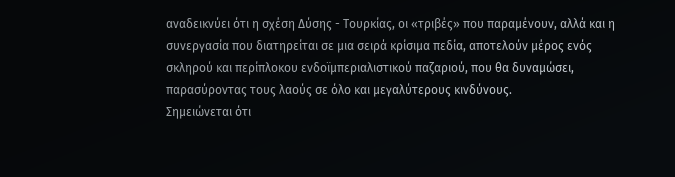αναδεικνύει ότι η σχέση Δύσης - Τουρκίας, οι «τριβές» που παραμένουν, αλλά και η συνεργασία που διατηρείται σε μια σειρά κρίσιμα πεδία, αποτελούν μέρος ενός σκληρού και περίπλοκου ενδοϊμπεριαλιστικού παζαριού, που θα δυναμώσει, παρασύροντας τους λαούς σε όλο και μεγαλύτερους κινδύνους.
Σημειώνεται ότι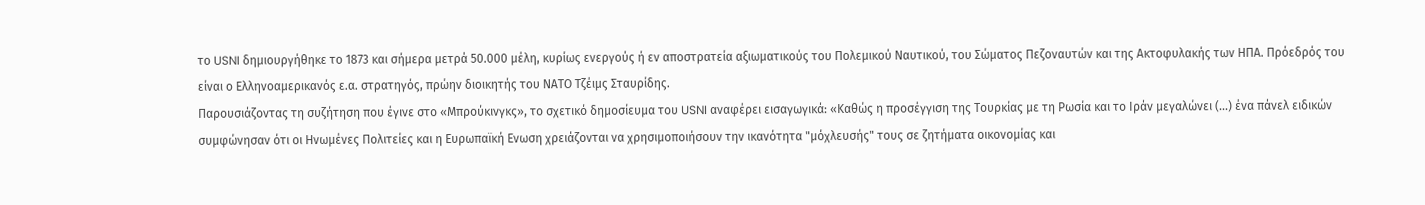το USNI δημιουργήθηκε το 1873 και σήμερα μετρά 50.000 μέλη, κυρίως ενεργούς ή εν αποστρατεία αξιωματικούς του Πολεμικού Ναυτικού, του Σώματος Πεζοναυτών και της Ακτοφυλακής των ΗΠΑ. Πρόεδρός του είναι ο Ελληνοαμερικανός ε.α. στρατηγός, πρώην διοικητής του ΝΑΤΟ Τζέιμς Σταυρίδης.
Παρουσιάζοντας τη συζήτηση που έγινε στο «Μπρούκινγκς», το σχετικό δημοσίευμα του USNI αναφέρει εισαγωγικά: «Καθώς η προσέγγιση της Τουρκίας με τη Ρωσία και το Ιράν μεγαλώνει (...) ένα πάνελ ειδικών συμφώνησαν ότι οι Ηνωμένες Πολιτείες και η Ευρωπαϊκή Ενωση χρειάζονται να χρησιμοποιήσουν την ικανότητα "μόχλευσής" τους σε ζητήματα οικονομίας και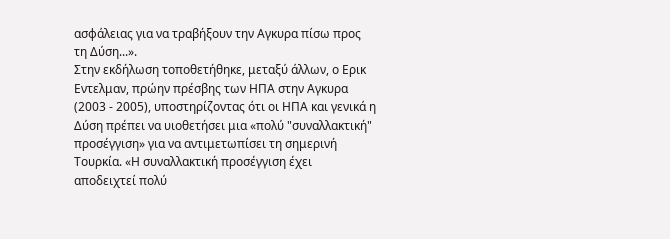ασφάλειας για να τραβήξουν την Αγκυρα πίσω προς τη Δύση...».
Στην εκδήλωση τοποθετήθηκε, μεταξύ άλλων, ο Ερικ Εντελμαν, πρώην πρέσβης των ΗΠΑ στην Αγκυρα (2003 - 2005), υποστηρίζοντας ότι οι ΗΠΑ και γενικά η Δύση πρέπει να υιοθετήσει μια «πολύ "συναλλακτική" προσέγγιση» για να αντιμετωπίσει τη σημερινή Τουρκία. «Η συναλλακτική προσέγγιση έχει αποδειχτεί πολύ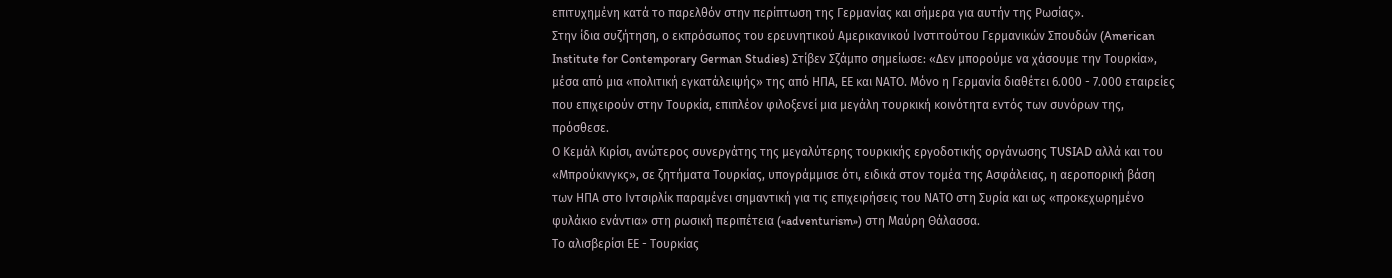επιτυχημένη κατά το παρελθόν στην περίπτωση της Γερμανίας και σήμερα για αυτήν της Ρωσίας».
Στην ίδια συζήτηση, ο εκπρόσωπος του ερευνητικού Αμερικανικού Ινστιτούτου Γερμανικών Σπουδών (American Institute for Contemporary German Studies) Στίβεν Σζάμπο σημείωσε: «Δεν μπορούμε να χάσουμε την Τουρκία», μέσα από μια «πολιτική εγκατάλειψής» της από ΗΠΑ, ΕΕ και ΝΑΤΟ. Μόνο η Γερμανία διαθέτει 6.000 - 7.000 εταιρείες που επιχειρούν στην Τουρκία, επιπλέον φιλοξενεί μια μεγάλη τουρκική κοινότητα εντός των συνόρων της, πρόσθεσε.
Ο Κεμάλ Κιρίσι, ανώτερος συνεργάτης της μεγαλύτερης τουρκικής εργοδοτικής οργάνωσης TUSIAD αλλά και του «Μπρούκινγκς», σε ζητήματα Τουρκίας, υπογράμμισε ότι, ειδικά στον τομέα της Ασφάλειας, η αεροπορική βάση των ΗΠΑ στο Ιντσιρλίκ παραμένει σημαντική για τις επιχειρήσεις του ΝΑΤΟ στη Συρία και ως «προκεχωρημένο φυλάκιο ενάντια» στη ρωσική περιπέτεια («adventurism») στη Μαύρη Θάλασσα.
Το αλισβερίσι ΕΕ - Τουρκίας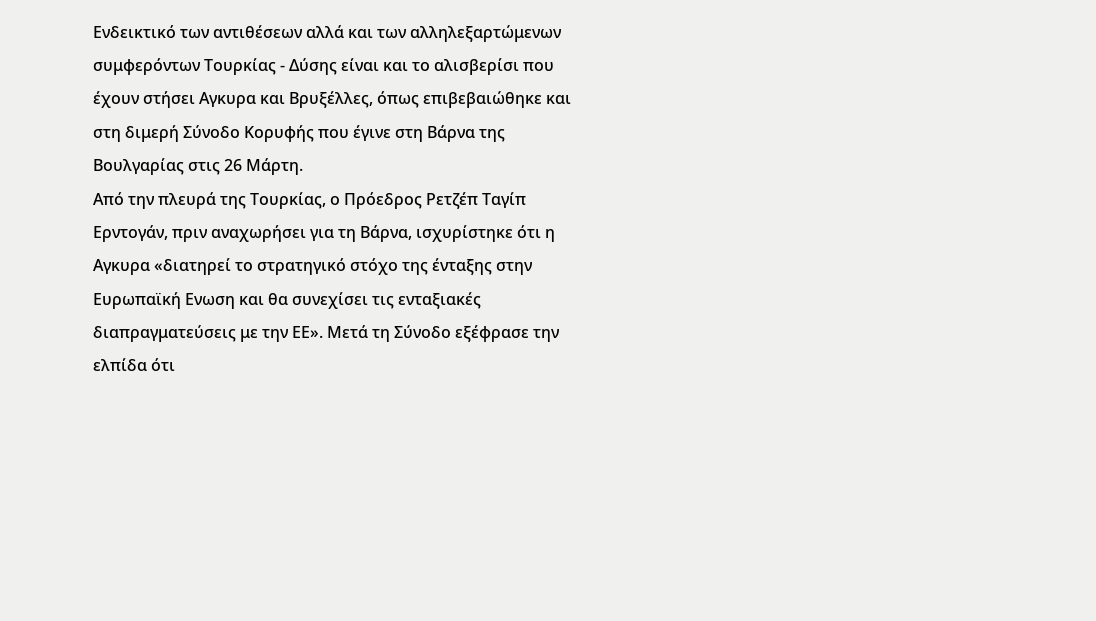Ενδεικτικό των αντιθέσεων αλλά και των αλληλεξαρτώμενων συμφερόντων Τουρκίας - Δύσης είναι και το αλισβερίσι που έχουν στήσει Αγκυρα και Βρυξέλλες, όπως επιβεβαιώθηκε και στη διμερή Σύνοδο Κορυφής που έγινε στη Βάρνα της Βουλγαρίας στις 26 Μάρτη.
Από την πλευρά της Τουρκίας, ο Πρόεδρος Ρετζέπ Ταγίπ Ερντογάν, πριν αναχωρήσει για τη Βάρνα, ισχυρίστηκε ότι η Αγκυρα «διατηρεί το στρατηγικό στόχο της ένταξης στην Ευρωπαϊκή Ενωση και θα συνεχίσει τις ενταξιακές διαπραγματεύσεις με την ΕΕ». Μετά τη Σύνοδο εξέφρασε την ελπίδα ότι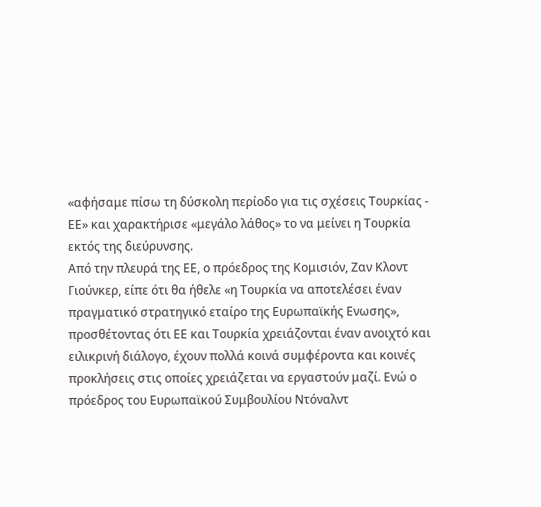«αφήσαμε πίσω τη δύσκολη περίοδο για τις σχέσεις Τουρκίας - ΕΕ» και χαρακτήρισε «μεγάλο λάθος» το να μείνει η Τουρκία εκτός της διεύρυνσης.
Από την πλευρά της ΕΕ, ο πρόεδρος της Κομισιόν, Ζαν Κλοντ Γιούνκερ, είπε ότι θα ήθελε «η Τουρκία να αποτελέσει έναν πραγματικό στρατηγικό εταίρο της Ευρωπαϊκής Ενωσης», προσθέτοντας ότι ΕΕ και Τουρκία χρειάζονται έναν ανοιχτό και ειλικρινή διάλογο, έχουν πολλά κοινά συμφέροντα και κοινές προκλήσεις στις οποίες χρειάζεται να εργαστούν μαζί. Ενώ ο πρόεδρος του Ευρωπαϊκού Συμβουλίου Ντόναλντ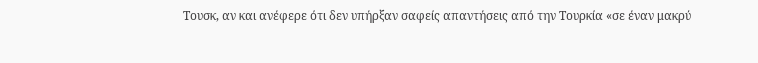Τουσκ, αν και ανέφερε ότι δεν υπήρξαν σαφείς απαντήσεις από την Τουρκία «σε έναν μακρύ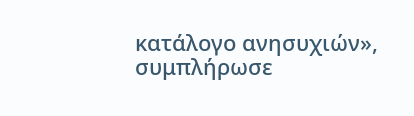κατάλογο ανησυχιών», συμπλήρωσε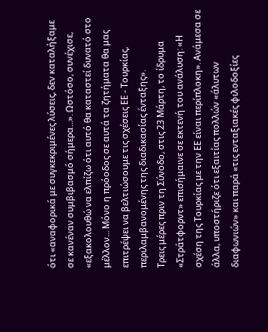ότι «αναφορικά με συγκεκριμένες λύσεις, δεν καταλήξαμε σε κανέναν συμβιβασμό σήμερα...». Ωστόσο, συνέχισε, «εξακολουθώ να ελπίζω ότι αυτό θα καταστεί δυνατό στο μέλλον... Μόνο η πρόοδος σε αυτά τα ζητήματα θα μας επιτρέψει να βελτιώσουμε τις σχέσεις ΕΕ - Τουρκίας, περιλαμβανομένης της διαδικασίας ένταξης».
Τρεις μέρες πριν τη Σύνοδο, στις 23 Μάρτη, το ίδρυμα «Στράτφορντ» επισήμαινε σε εκτενή του ανάλυση: «Η σχέση της Τουρκίας με την ΕΕ είναι περίπλοκη». Ανάμεσα σε άλλα, υποστήριζε ότι εξαιτίας πολλών «άλυτων διαφωνιών» και παρά «τις ενταξιακές φιλοδοξίες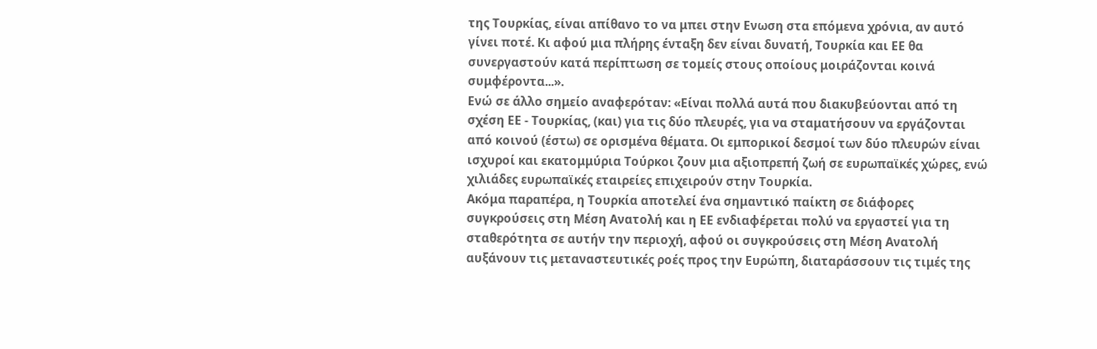της Τουρκίας, είναι απίθανο το να μπει στην Ενωση στα επόμενα χρόνια, αν αυτό γίνει ποτέ. Κι αφού μια πλήρης ένταξη δεν είναι δυνατή, Τουρκία και ΕΕ θα συνεργαστούν κατά περίπτωση σε τομείς στους οποίους μοιράζονται κοινά συμφέροντα...».
Ενώ σε άλλο σημείο αναφερόταν: «Είναι πολλά αυτά που διακυβεύονται από τη σχέση ΕΕ - Τουρκίας, (και) για τις δύο πλευρές, για να σταματήσουν να εργάζονται από κοινού (έστω) σε ορισμένα θέματα. Οι εμπορικοί δεσμοί των δύο πλευρών είναι ισχυροί και εκατομμύρια Τούρκοι ζουν μια αξιοπρεπή ζωή σε ευρωπαϊκές χώρες, ενώ χιλιάδες ευρωπαϊκές εταιρείες επιχειρούν στην Τουρκία.
Ακόμα παραπέρα, η Τουρκία αποτελεί ένα σημαντικό παίκτη σε διάφορες συγκρούσεις στη Μέση Ανατολή και η ΕΕ ενδιαφέρεται πολύ να εργαστεί για τη σταθερότητα σε αυτήν την περιοχή, αφού οι συγκρούσεις στη Μέση Ανατολή αυξάνουν τις μεταναστευτικές ροές προς την Ευρώπη, διαταράσσουν τις τιμές της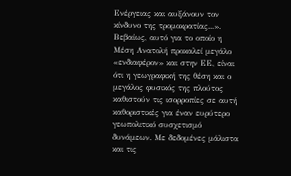Ενέργειας και αυξάνουν τον κίνδυνο της τρομοκρατίας...».
Βεβαίως, αυτό για το οποίο η Μέση Ανατολή προκαλεί μεγάλο «ενδιαφέρον» και στην ΕΕ, είναι ότι η γεωγραφική της θέση και ο μεγάλος φυσικός της πλούτος καθιστούν τις ισορροπίες σε αυτή καθοριστικές για έναν ευρύτερο γεωπολιτικό συσχετισμό δυνάμεων. Με δεδομένες μάλιστα και τις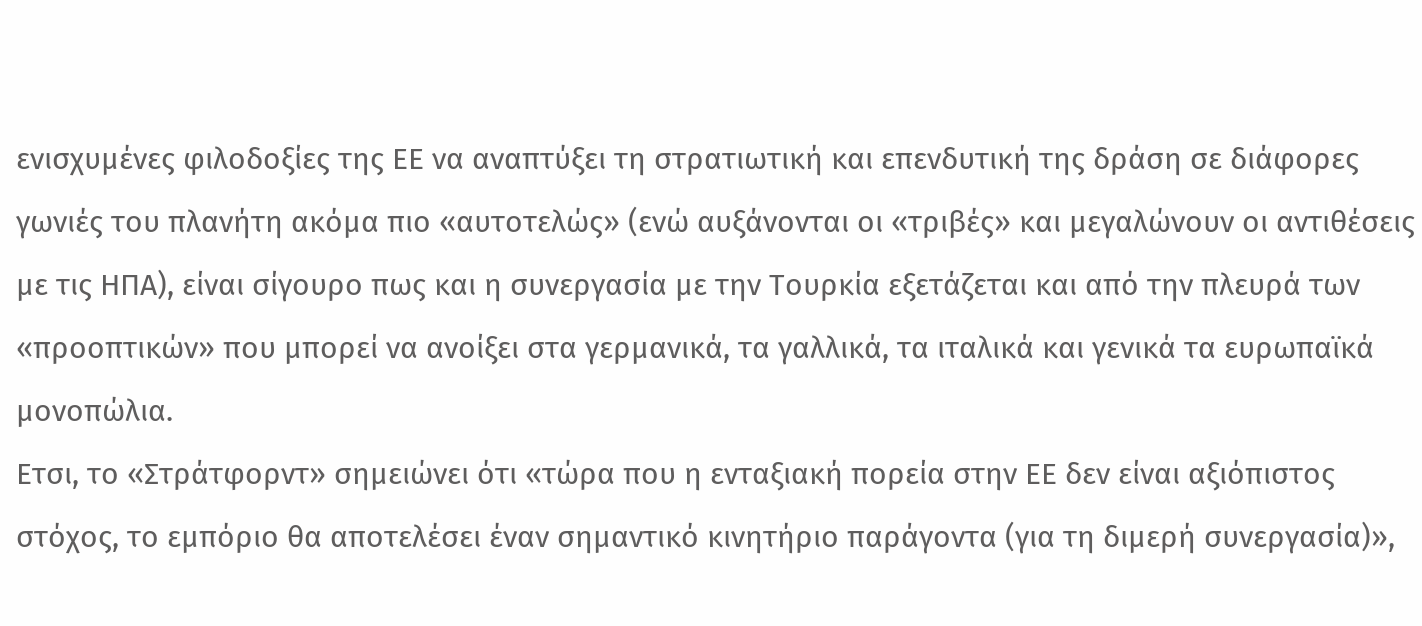ενισχυμένες φιλοδοξίες της ΕΕ να αναπτύξει τη στρατιωτική και επενδυτική της δράση σε διάφορες γωνιές του πλανήτη ακόμα πιο «αυτοτελώς» (ενώ αυξάνονται οι «τριβές» και μεγαλώνουν οι αντιθέσεις με τις ΗΠΑ), είναι σίγουρο πως και η συνεργασία με την Τουρκία εξετάζεται και από την πλευρά των «προοπτικών» που μπορεί να ανοίξει στα γερμανικά, τα γαλλικά, τα ιταλικά και γενικά τα ευρωπαϊκά μονοπώλια.
Ετσι, το «Στράτφορντ» σημειώνει ότι «τώρα που η ενταξιακή πορεία στην ΕΕ δεν είναι αξιόπιστος στόχος, το εμπόριο θα αποτελέσει έναν σημαντικό κινητήριο παράγοντα (για τη διμερή συνεργασία)»,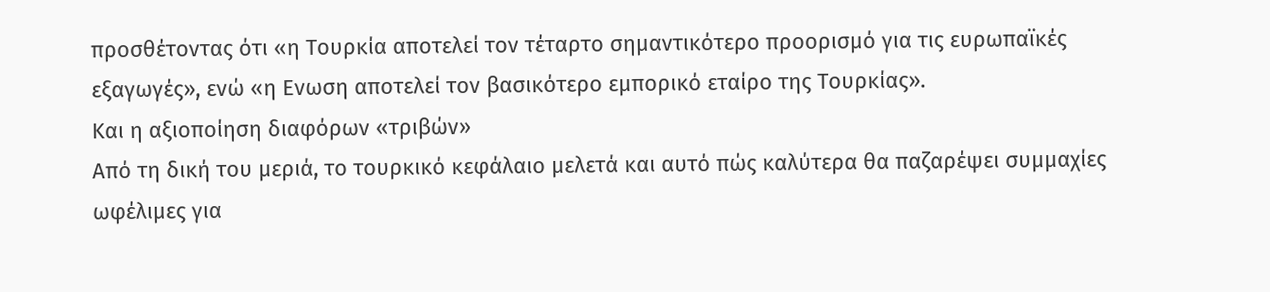προσθέτοντας ότι «η Τουρκία αποτελεί τον τέταρτο σημαντικότερο προορισμό για τις ευρωπαϊκές εξαγωγές», ενώ «η Ενωση αποτελεί τον βασικότερο εμπορικό εταίρο της Τουρκίας».
Και η αξιοποίηση διαφόρων «τριβών»
Από τη δική του μεριά, το τουρκικό κεφάλαιο μελετά και αυτό πώς καλύτερα θα παζαρέψει συμμαχίες ωφέλιμες για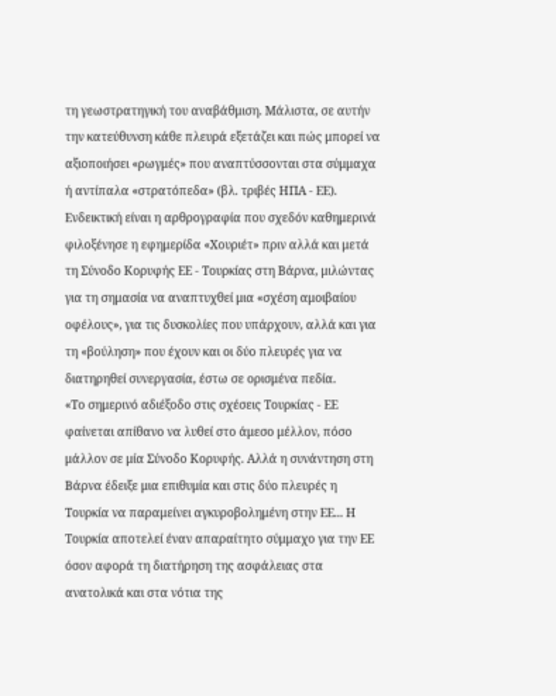τη γεωστρατηγική του αναβάθμιση. Μάλιστα, σε αυτήν την κατεύθυνση κάθε πλευρά εξετάζει και πώς μπορεί να αξιοποιήσει «ρωγμές» που αναπτύσσονται στα σύμμαχα ή αντίπαλα «στρατόπεδα» (βλ. τριβές ΗΠΑ - ΕΕ).
Ενδεικτική είναι η αρθρογραφία που σχεδόν καθημερινά φιλοξένησε η εφημερίδα «Χουριέτ» πριν αλλά και μετά τη Σύνοδο Κορυφής ΕΕ - Τουρκίας στη Βάρνα, μιλώντας για τη σημασία να αναπτυχθεί μια «σχέση αμοιβαίου οφέλους», για τις δυσκολίες που υπάρχουν, αλλά και για τη «βούληση» που έχουν και οι δύο πλευρές για να διατηρηθεί συνεργασία, έστω σε ορισμένα πεδία.
«Το σημερινό αδιέξοδο στις σχέσεις Τουρκίας - ΕΕ φαίνεται απίθανο να λυθεί στο άμεσο μέλλον, πόσο μάλλον σε μία Σύνοδο Κορυφής. Αλλά η συνάντηση στη Βάρνα έδειξε μια επιθυμία και στις δύο πλευρές η Τουρκία να παραμείνει αγκυροβολημένη στην ΕΕ... Η Τουρκία αποτελεί έναν απαραίτητο σύμμαχο για την ΕΕ όσον αφορά τη διατήρηση της ασφάλειας στα ανατολικά και στα νότια της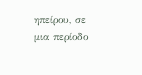ηπείρου, σε μια περίοδο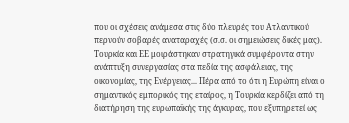που οι σχέσεις ανάμεσα στις δύο πλευρές του Ατλαντικού περνούν σοβαρές αναταραχές (σ.σ. οι σημειώσεις δικές μας).
Τουρκία και ΕΕ μοιράστηκαν στρατηγικά συμφέροντα στην ανάπτυξη συνεργασίας στα πεδία της ασφάλειας, της οικονομίας, της Ενέργειας... Πέρα από το ότι η Ευρώπη είναι ο σημαντικός εμπορικός της εταίρος, η Τουρκία κερδίζει από τη διατήρηση της ευρωπαϊκής της άγκυρας, που εξυπηρετεί ως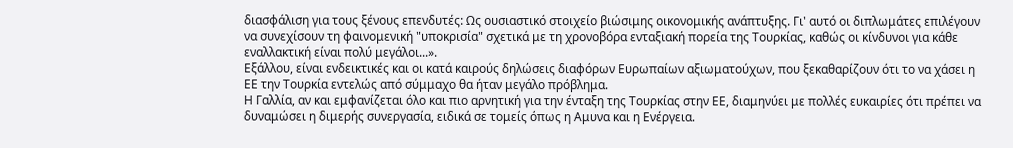διασφάλιση για τους ξένους επενδυτές: Ως ουσιαστικό στοιχείο βιώσιμης οικονομικής ανάπτυξης. Γι' αυτό οι διπλωμάτες επιλέγουν να συνεχίσουν τη φαινομενική "υποκρισία" σχετικά με τη χρονοβόρα ενταξιακή πορεία της Τουρκίας, καθώς οι κίνδυνοι για κάθε εναλλακτική είναι πολύ μεγάλοι...».
Εξάλλου, είναι ενδεικτικές και οι κατά καιρούς δηλώσεις διαφόρων Ευρωπαίων αξιωματούχων, που ξεκαθαρίζουν ότι το να χάσει η ΕΕ την Τουρκία εντελώς από σύμμαχο θα ήταν μεγάλο πρόβλημα.
Η Γαλλία, αν και εμφανίζεται όλο και πιο αρνητική για την ένταξη της Τουρκίας στην ΕΕ, διαμηνύει με πολλές ευκαιρίες ότι πρέπει να δυναμώσει η διμερής συνεργασία, ειδικά σε τομείς όπως η Αμυνα και η Ενέργεια.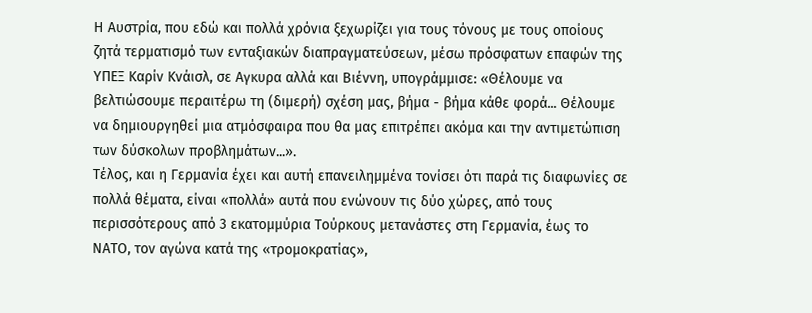Η Αυστρία, που εδώ και πολλά χρόνια ξεχωρίζει για τους τόνους με τους οποίους ζητά τερματισμό των ενταξιακών διαπραγματεύσεων, μέσω πρόσφατων επαφών της ΥΠΕΞ Καρίν Κνάισλ, σε Αγκυρα αλλά και Βιέννη, υπογράμμισε: «Θέλουμε να βελτιώσουμε περαιτέρω τη (διμερή) σχέση μας, βήμα - βήμα κάθε φορά... Θέλουμε να δημιουργηθεί μια ατμόσφαιρα που θα μας επιτρέπει ακόμα και την αντιμετώπιση των δύσκολων προβλημάτων...».
Τέλος, και η Γερμανία έχει και αυτή επανειλημμένα τονίσει ότι παρά τις διαφωνίες σε πολλά θέματα, είναι «πολλά» αυτά που ενώνουν τις δύο χώρες, από τους περισσότερους από 3 εκατομμύρια Τούρκους μετανάστες στη Γερμανία, έως το ΝΑΤΟ, τον αγώνα κατά της «τρομοκρατίας»,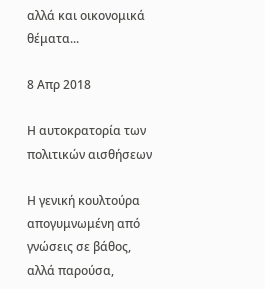αλλά και οικονομικά θέματα...

8 Απρ 2018

Η αυτοκρατορία των πολιτικών αισθήσεων

Η γενική κουλτούρα απογυμνωμένη από γνώσεις σε βάθος, αλλά παρούσα,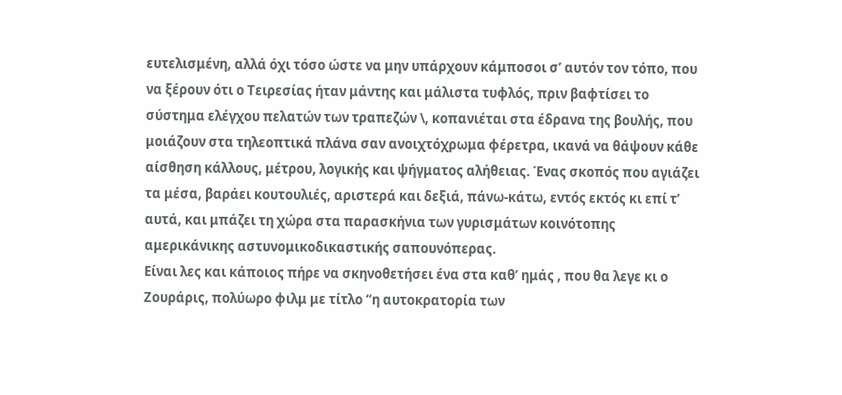ευτελισμένη, αλλά όχι τόσο ώστε να μην υπάρχουν κάμποσοι σ’ αυτόν τον τόπο, που να ξέρουν ότι ο Τειρεσίας ήταν μάντης και μάλιστα τυφλός, πριν βαφτίσει το σύστημα ελέγχου πελατών των τραπεζών \, κοπανιέται στα έδρανα της βουλής, που μοιάζουν στα τηλεοπτικά πλάνα σαν ανοιχτόχρωμα φέρετρα, ικανά να θάψουν κάθε αίσθηση κάλλους, μέτρου, λογικής και ψήγματος αλήθειας. Ένας σκοπός που αγιάζει τα μέσα, βαράει κουτουλιές, αριστερά και δεξιά, πάνω-κάτω, εντός εκτός κι επί τ’ αυτά, και μπάζει τη χώρα στα παρασκήνια των γυρισμάτων κοινότοπης αμερικάνικης αστυνομικοδικαστικής σαπουνόπερας.
Είναι λες και κάποιος πήρε να σκηνοθετήσει ένα στα καθ’ ημάς , που θα λεγε κι ο Ζουράρις, πολύωρο φιλμ με τίτλο “η αυτοκρατορία των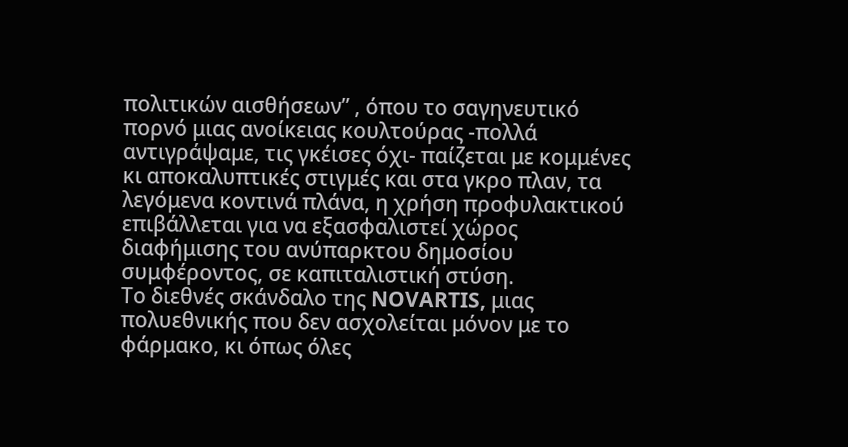πολιτικών αισθήσεων” , όπου το σαγηνευτικό πορνό μιας ανοίκειας κουλτούρας -πολλά αντιγράψαμε, τις γκέισες όχι- παίζεται με κομμένες κι αποκαλυπτικές στιγμές και στα γκρο πλαν, τα λεγόμενα κοντινά πλάνα, η χρήση προφυλακτικού επιβάλλεται για να εξασφαλιστεί χώρος διαφήμισης του ανύπαρκτου δημοσίου συμφέροντος, σε καπιταλιστική στύση.
Το διεθνές σκάνδαλο της NOVARTIS, μιας πολυεθνικής που δεν ασχολείται μόνον με το φάρμακο, κι όπως όλες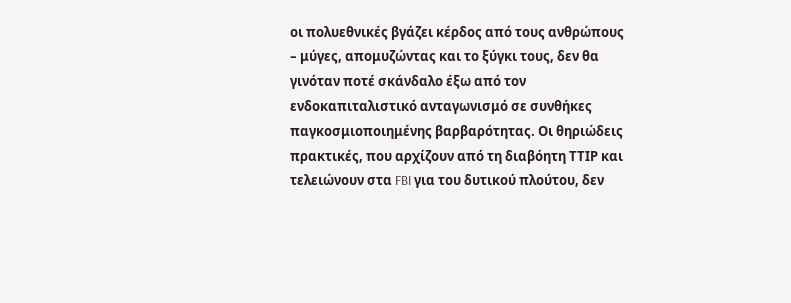οι πολυεθνικές βγάζει κέρδος από τους ανθρώπους – μύγες, απομυζώντας και το ξύγκι τους, δεν θα γινόταν ποτέ σκάνδαλο έξω από τον ενδοκαπιταλιστικό ανταγωνισμό σε συνθήκες παγκοσμιοποιημένης βαρβαρότητας. Οι θηριώδεις πρακτικές, που αρχίζουν από τη διαβόητη ΤΤΙΡ και τελειώνουν στα FBI για του δυτικού πλούτου, δεν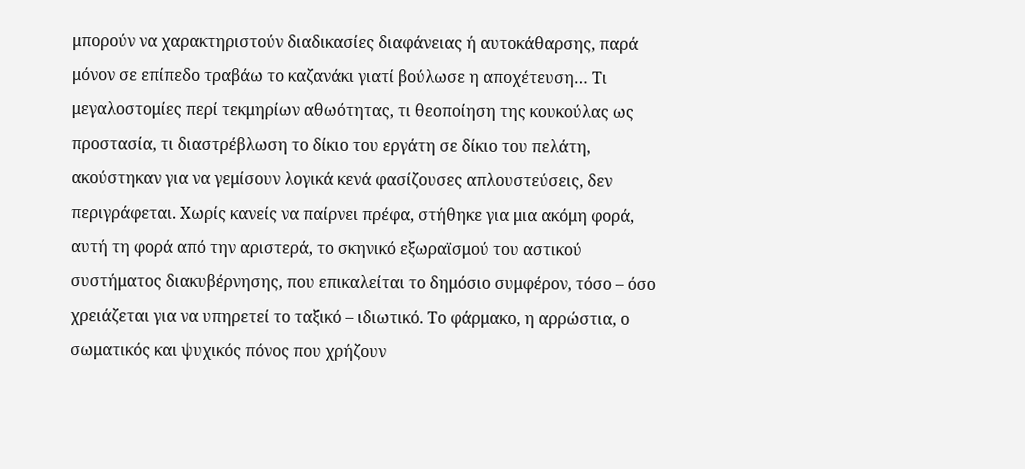μπορούν να χαρακτηριστούν διαδικασίες διαφάνειας ή αυτοκάθαρσης, παρά μόνον σε επίπεδο τραβάω το καζανάκι γιατί βούλωσε η αποχέτευση… Τι μεγαλοστομίες περί τεκμηρίων αθωότητας, τι θεοποίηση της κουκούλας ως προστασία, τι διαστρέβλωση το δίκιο του εργάτη σε δίκιο του πελάτη, ακούστηκαν για να γεμίσουν λογικά κενά φασίζουσες απλουστεύσεις, δεν περιγράφεται. Χωρίς κανείς να παίρνει πρέφα, στήθηκε για μια ακόμη φορά, αυτή τη φορά από την αριστερά, το σκηνικό εξωραϊσμού του αστικού συστήματος διακυβέρνησης, που επικαλείται το δημόσιο συμφέρον, τόσο – όσο χρειάζεται για να υπηρετεί το ταξικό – ιδιωτικό. Το φάρμακο, η αρρώστια, ο σωματικός και ψυχικός πόνος που χρήζουν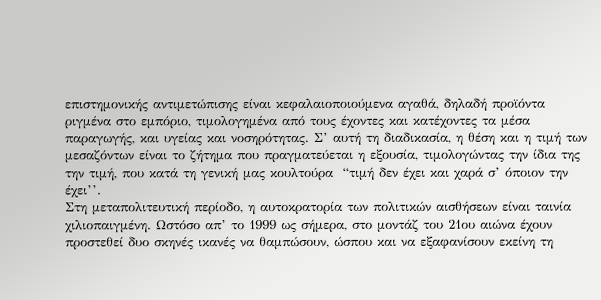επιστημονικής αντιμετώπισης είναι κεφαλαιοποιούμενα αγαθά, δηλαδή προϊόντα ριγμένα στο εμπόριο, τιμολογημένα από τους έχοντες και κατέχοντες τα μέσα παραγωγής, και υγείας και νοσηρότητας. Σ’ αυτή τη διαδικασία, η θέση και η τιμή των μεσαζόντων είναι το ζήτημα που πραγματεύεται η εξουσία, τιμολογώντας την ίδια της την τιμή, που κατά τη γενική μας κουλτούρα  “τιμή δεν έχει και χαρά σ’ όποιον την έχει’’.
Στη μεταπολιτευτική περίοδο, η αυτοκρατορία των πολιτικών αισθήσεων είναι ταινία χιλιοπαιγμένη. Ωστόσο απ’ το 1999 ως σήμερα, στο μοντάζ του 21ου αιώνα έχουν προστεθεί δυο σκηνές ικανές να θαμπώσουν, ώσπου και να εξαφανίσουν εκείνη τη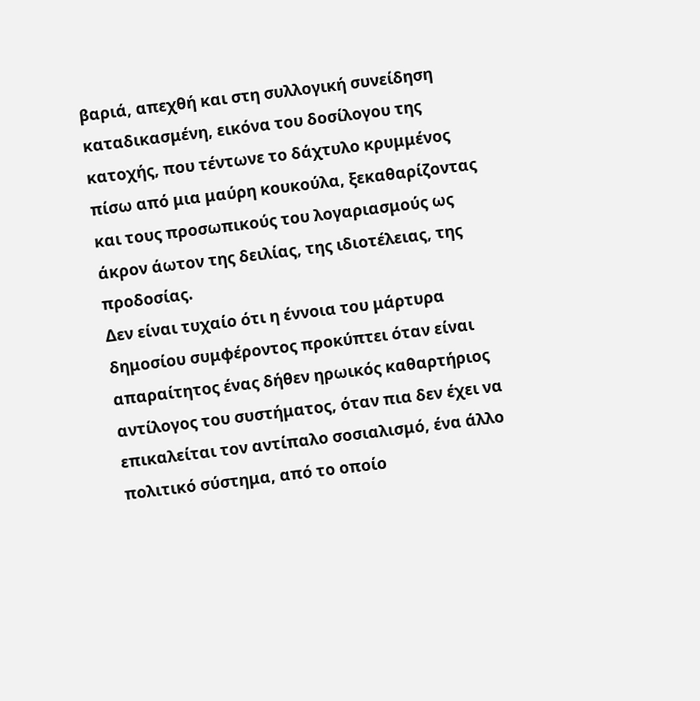βαριά, απεχθή και στη συλλογική συνείδηση καταδικασμένη, εικόνα του δοσίλογου της κατοχής, που τέντωνε το δάχτυλο κρυμμένος πίσω από μια μαύρη κουκούλα, ξεκαθαρίζοντας και τους προσωπικούς του λογαριασμούς ως άκρον άωτον της δειλίας, της ιδιοτέλειας, της προδοσίας.
Δεν είναι τυχαίο ότι η έννοια του μάρτυρα δημοσίου συμφέροντος προκύπτει όταν είναι απαραίτητος ένας δήθεν ηρωικός καθαρτήριος αντίλογος του συστήματος, όταν πια δεν έχει να επικαλείται τον αντίπαλο σοσιαλισμό, ένα άλλο πολιτικό σύστημα, από το οποίο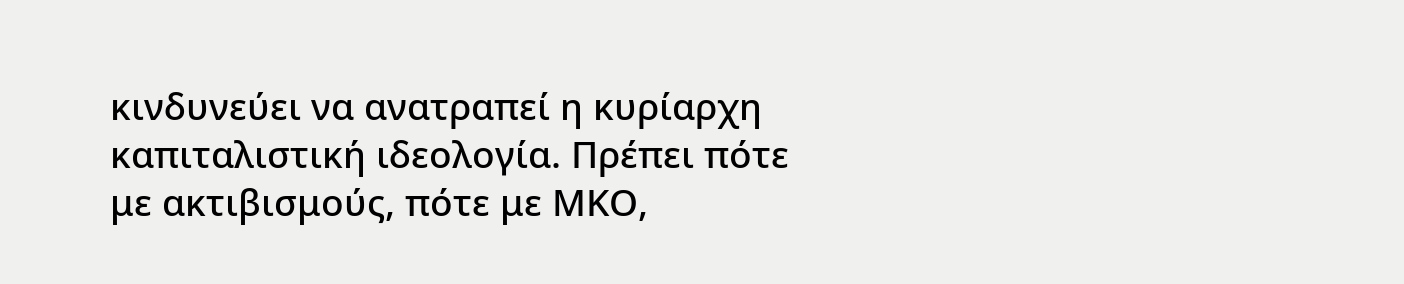κινδυνεύει να ανατραπεί η κυρίαρχη καπιταλιστική ιδεολογία. Πρέπει πότε με ακτιβισμούς, πότε με ΜΚΟ,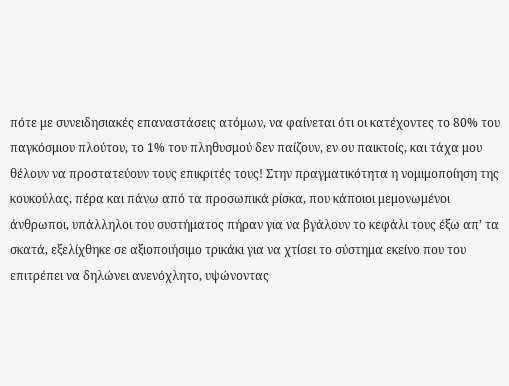πότε με συνειδησιακές επαναστάσεις ατόμων, να φαίνεται ότι οι κατέχοντες το 80% του παγκόσμιου πλούτου, το 1% του πληθυσμού δεν παίζουν, εν ου παικτοίς, και τάχα μου θέλουν να προστατεύουν τους επικριτές τους! Στην πραγματικότητα η νομιμοποίηση της κουκούλας, πέρα και πάνω από τα προσωπικά ρίσκα, που κάποιοι μεμονωμένοι άνθρωποι, υπάλληλοι του συστήματος πήραν για να βγάλουν το κεφάλι τους έξω απ’ τα σκατά, εξελίχθηκε σε αξιοποιήσιμο τρικάκι για να χτίσει το σύστημα εκείνο που του επιτρέπει να δηλώνει ανενόχλητο, υψώνοντας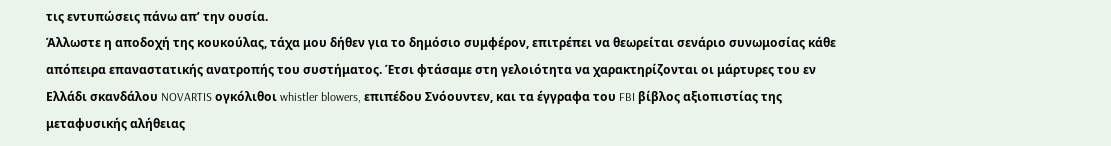τις εντυπώσεις πάνω απ’ την ουσία.
Άλλωστε η αποδοχή της κουκούλας, τάχα μου δήθεν για το δημόσιο συμφέρον, επιτρέπει να θεωρείται σενάριο συνωμοσίας κάθε απόπειρα επαναστατικής ανατροπής του συστήματος. Έτσι φτάσαμε στη γελοιότητα να χαρακτηρίζονται οι μάρτυρες του εν Ελλάδι σκανδάλου NOVARTIS ογκόλιθοι whistler blowers, επιπέδου Σνόουντεν, και τα έγγραφα του FBI βίβλος αξιοπιστίας της μεταφυσικής αλήθειας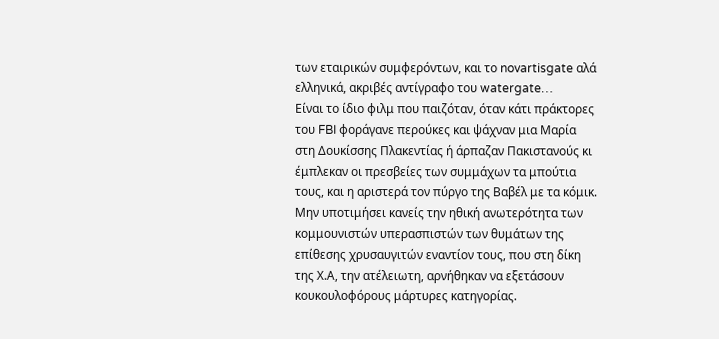των εταιρικών συμφερόντων, και το novartisgate αλά ελληνικά, ακριβές αντίγραφο του watergate…
Είναι το ίδιο φιλμ που παιζόταν, όταν κάτι πράκτορες του FBI φοράγανε περούκες και ψάχναν μια Μαρία στη Δουκίσσης Πλακεντίας ή άρπαζαν Πακιστανούς κι έμπλεκαν οι πρεσβείες των συμμάχων τα μπούτια τους, και η αριστερά τον πύργο της Βαβέλ με τα κόμικ.
Μην υποτιμήσει κανείς την ηθική ανωτερότητα των κομμουνιστών υπερασπιστών των θυμάτων της επίθεσης χρυσαυγιτών εναντίον τους, που στη δίκη της Χ.Α, την ατέλειωτη, αρνήθηκαν να εξετάσουν κουκουλοφόρους μάρτυρες κατηγορίας.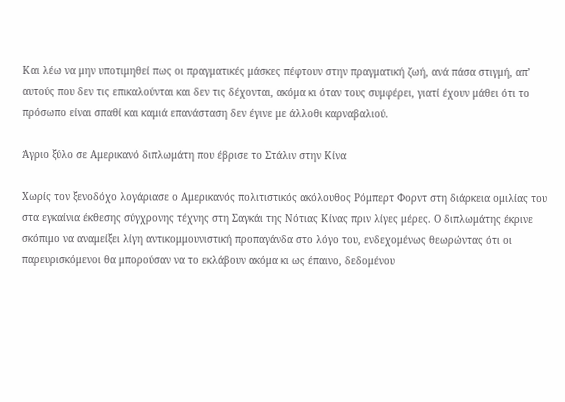Και λέω να μην υποτιμηθεί πως οι πραγματικές μάσκες πέφτουν στην πραγματική ζωή, ανά πάσα στιγμή, απ’ αυτούς που δεν τις επικαλούνται και δεν τις δέχονται, ακόμα κι όταν τους συμφέρει, γιατί έχουν μάθει ότι το πρόσωπο είναι σπαθί και καμιά επανάσταση δεν έγινε με άλλοθι καρναβαλιού.

Άγριο ξύλο σε Αμερικανό διπλωμάτη που έβρισε το Στάλιν στην Κίνα

Χωρίς τον ξενοδόχο λογάριασε ο Αμερικανός πολιτιστικός ακόλουθος Ρόμπερτ Φορντ στη διάρκεια ομιλίας του στα εγκαίνια έκθεσης σύγχρονης τέχνης στη Σαγκάι της Νότιας Κίνας πριν λίγες μέρες. Ο διπλωμάτης έκρινε σκόπιμο να αναμείξει λίγη αντικομμουνιστική προπαγάνδα στο λόγο του, ενδεχομένως θεωρώντας ότι οι παρευρισκόμενοι θα μπορούσαν να το εκλάβουν ακόμα κι ως έπαινο, δεδομένου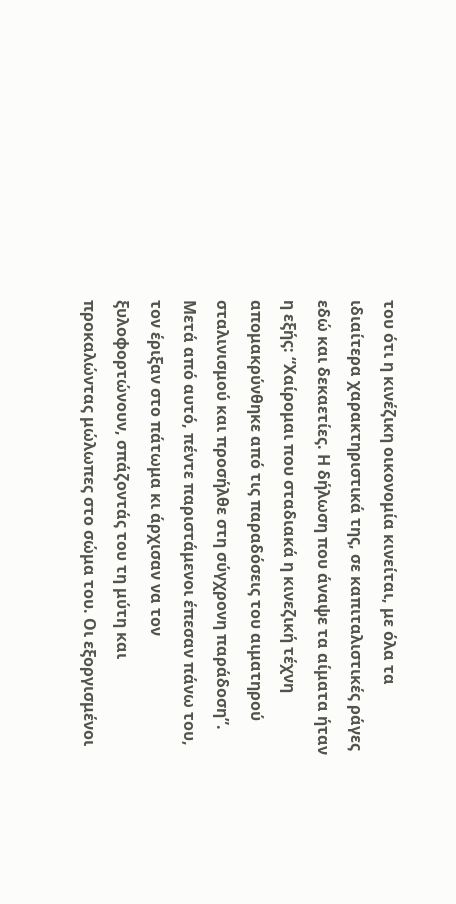του ότι η κινέζικη οικονομία κινείται, με όλα τα ιδιαίτερα χαρακτηριστικά της, σε καπιταλιστικές ράγες εδώ και δεκαετίες. Η δήλωση που άναψε τα αίματα ήταν η εξής: “Χαίρομαι που σταδιακά η κινεζική τέχνη απομακρύνθηκε από τις παραδόσεις του αιματηρού σταλινισμού και προσήλθε στη σύγχρονη παράδοση”.  Μετά από αυτό, πέντε παριστάμενοι έπεσαν πάνω του, τον έριξαν στο πάτωμα κι άρχισαν να τον ξυλοφορτώνουν, σπάζοντάς του τη μύτη και προκαλώντας μώλωπες στο σώμα του. Οι εξοργισμένοι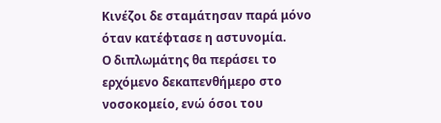Κινέζοι δε σταμάτησαν παρά μόνο όταν κατέφτασε η αστυνομία.
Ο διπλωμάτης θα περάσει το ερχόμενο δεκαπενθήμερο στο νοσοκομείο, ενώ όσοι του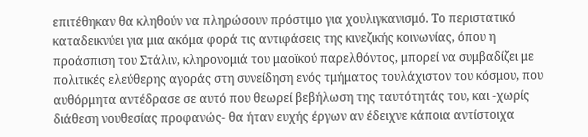επιτέθηκαν θα κληθούν να πληρώσουν πρόστιμο για χουλιγκανισμό. Το περιστατικό καταδεικνύει για μια ακόμα φορά τις αντιφάσεις της κινεζικής κοινωνίας, όπου η προάσπιση του Στάλιν, κληρονομιά του μαοϊκού παρελθόντος, μπορεί να συμβαδίζει με πολιτικές ελεύθερης αγοράς στη συνείδηση ενός τμήματος τουλάχιστον του κόσμου, που αυθόρμητα αντέδρασε σε αυτό που θεωρεί βεβήλωση της ταυτότητάς του, και -χωρίς διάθεση νουθεσίας προφανώς- θα ήταν ευχής έργων αν έδειχνε κάποια αντίστοιχα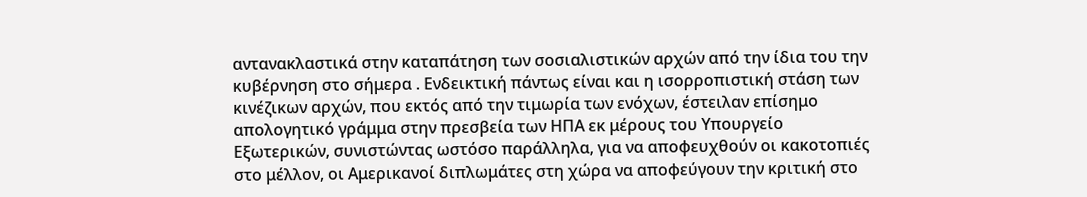αντανακλαστικά στην καταπάτηση των σοσιαλιστικών αρχών από την ίδια του την κυβέρνηση στο σήμερα . Ενδεικτική πάντως είναι και η ισορροπιστική στάση των κινέζικων αρχών, που εκτός από την τιμωρία των ενόχων, έστειλαν επίσημο απολογητικό γράμμα στην πρεσβεία των ΗΠΑ εκ μέρους του Υπουργείο Εξωτερικών, συνιστώντας ωστόσο παράλληλα, για να αποφευχθούν οι κακοτοπιές στο μέλλον, οι Αμερικανοί διπλωμάτες στη χώρα να αποφεύγουν την κριτική στο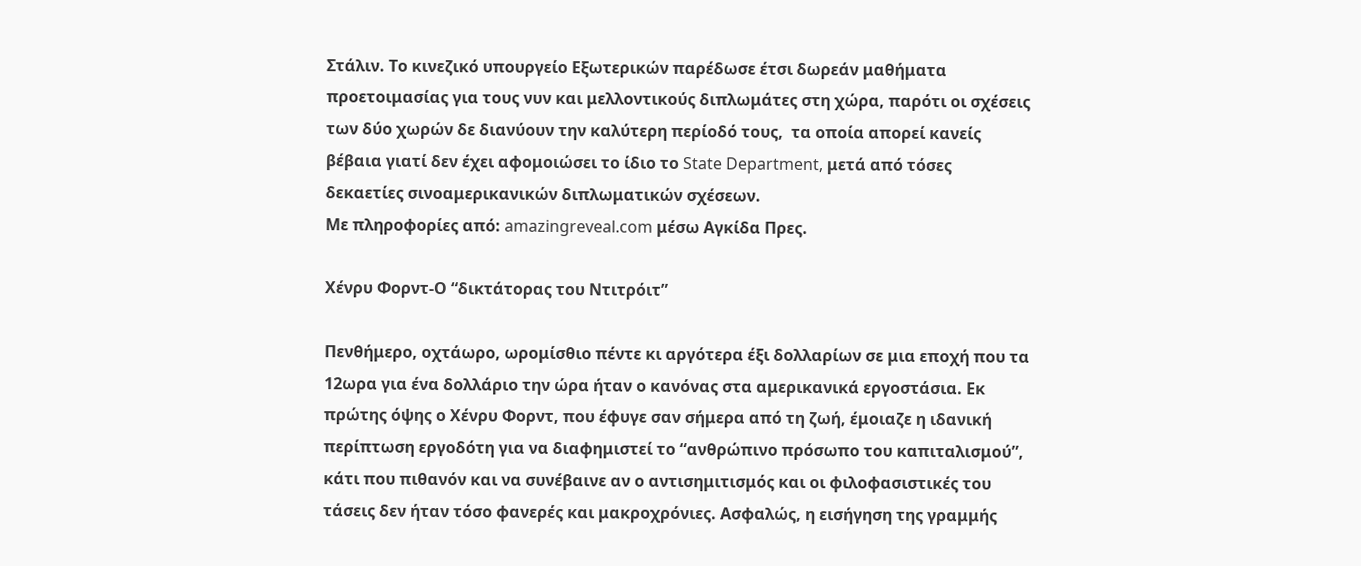Στάλιν. Το κινεζικό υπουργείο Εξωτερικών παρέδωσε έτσι δωρεάν μαθήματα προετοιμασίας για τους νυν και μελλοντικούς διπλωμάτες στη χώρα, παρότι οι σχέσεις των δύο χωρών δε διανύουν την καλύτερη περίοδό τους,  τα οποία απορεί κανείς βέβαια γιατί δεν έχει αφομοιώσει το ίδιο το State Department, μετά από τόσες δεκαετίες σινοαμερικανικών διπλωματικών σχέσεων.
Με πληροφορίες από: amazingreveal.com μέσω Αγκίδα Πρες.

Χένρυ Φορντ-Ο “δικτάτορας του Ντιτρόιτ”

Πενθήμερο, οχτάωρο, ωρομίσθιο πέντε κι αργότερα έξι δολλαρίων σε μια εποχή που τα 12ωρα για ένα δολλάριο την ώρα ήταν ο κανόνας στα αμερικανικά εργοστάσια. Εκ πρώτης όψης ο Χένρυ Φορντ, που έφυγε σαν σήμερα από τη ζωή, έμοιαζε η ιδανική περίπτωση εργοδότη για να διαφημιστεί το “ανθρώπινο πρόσωπο του καπιταλισμού”, κάτι που πιθανόν και να συνέβαινε αν ο αντισημιτισμός και οι φιλοφασιστικές του τάσεις δεν ήταν τόσο φανερές και μακροχρόνιες. Ασφαλώς, η εισήγηση της γραμμής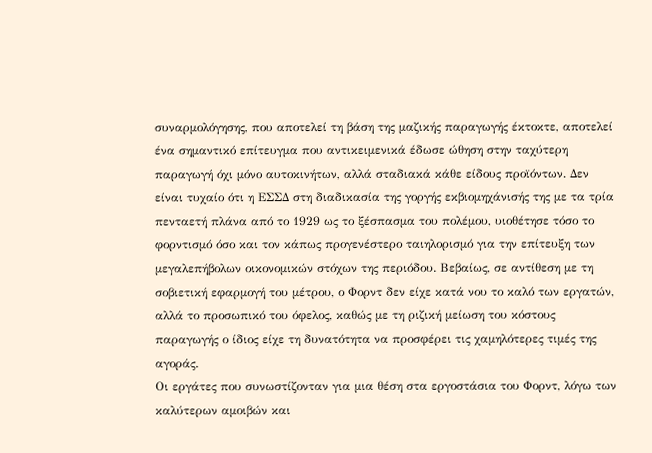συναρμολόγησης, που αποτελεί τη βάση της μαζικής παραγωγής έκτοκτε, αποτελεί ένα σημαντικό επίτευγμα που αντικειμενικά έδωσε ώθηση στην ταχύτερη παραγωγή όχι μόνο αυτοκινήτων, αλλά σταδιακά κάθε είδους προϊόντων. Δεν είναι τυχαίο ότι η ΕΣΣΔ στη διαδικασία της γοργής εκβιομηχάνισής της με τα τρία πενταετή πλάνα από το 1929 ως το ξέσπασμα του πολέμου, υιοθέτησε τόσο το φορντισμό όσο και τον κάπως προγενέστερο ταιηλορισμό για την επίτευξη των μεγαλεπήβολων οικονομικών στόχων της περιόδου. Βεβαίως, σε αντίθεση με τη σοβιετική εφαρμογή του μέτρου, ο Φορντ δεν είχε κατά νου το καλό των εργατών, αλλά το προσωπικό του όφελος, καθώς με τη ριζική μείωση του κόστους παραγωγής ο ίδιος είχε τη δυνατότητα να προσφέρει τις χαμηλότερες τιμές της αγοράς.
Οι εργάτες που συνωστίζονταν για μια θέση στα εργοστάσια του Φορντ, λόγω των καλύτερων αμοιβών και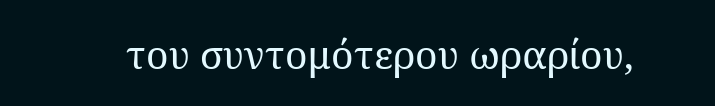του συντομότερου ωραρίου,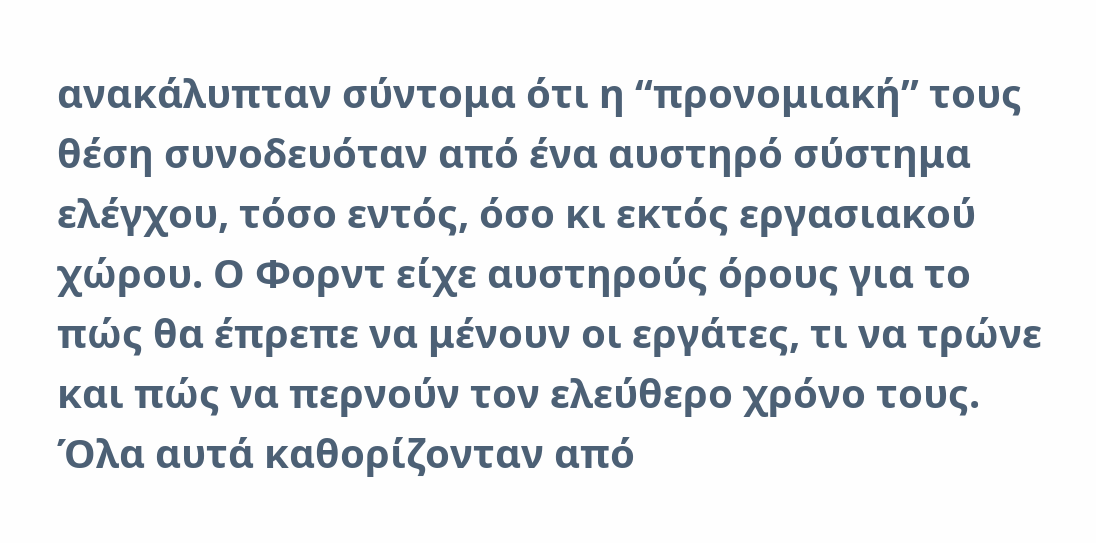ανακάλυπταν σύντομα ότι η “προνομιακή” τους θέση συνοδευόταν από ένα αυστηρό σύστημα ελέγχου, τόσο εντός, όσο κι εκτός εργασιακού χώρου. Ο Φορντ είχε αυστηρούς όρους για το πώς θα έπρεπε να μένουν οι εργάτες, τι να τρώνε και πώς να περνούν τον ελεύθερο χρόνο τους. Όλα αυτά καθορίζονταν από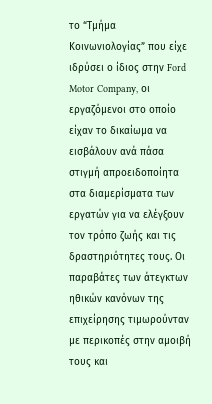το “Τμήμα Κοινωνιολογίας” που είχε ιδρύσει ο ίδιος στην Ford Motor Company, οι εργαζόμενοι στο οποίο είχαν το δικαίωμα να εισβάλουν ανά πάσα στιγμή απροειδοποίητα στα διαμερίσματα των εργατών για να ελέγξουν τον τρόπο ζωής και τις δραστηριότητες τους. Οι παραβάτες των άτεγκτων ηθικών κανόνων της επιχείρησης τιμωρούνταν με περικοπές στην αμοιβή τους και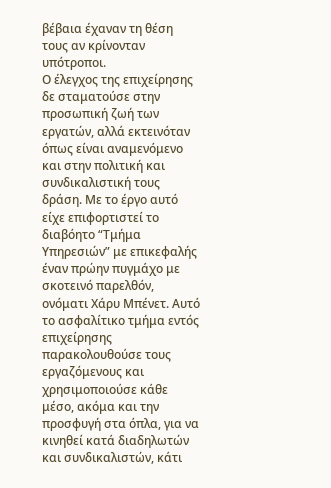βέβαια έχαναν τη θέση τους αν κρίνονταν υπότροποι.
Ο έλεγχος της επιχείρησης δε σταματούσε στην προσωπική ζωή των εργατών, αλλά εκτεινόταν όπως είναι αναμενόμενο και στην πολιτική και συνδικαλιστική τους δράση. Με το έργο αυτό είχε επιφορτιστεί το διαβόητο “Τμήμα Υπηρεσιών” με επικεφαλής έναν πρώην πυγμάχο με σκοτεινό παρελθόν, ονόματι Χάρυ Μπένετ. Αυτό το ασφαλίτικο τμήμα εντός επιχείρησης παρακολουθούσε τους εργαζόμενους και χρησιμοποιούσε κάθε μέσο, ακόμα και την προσφυγή στα όπλα, για να κινηθεί κατά διαδηλωτών και συνδικαλιστών, κάτι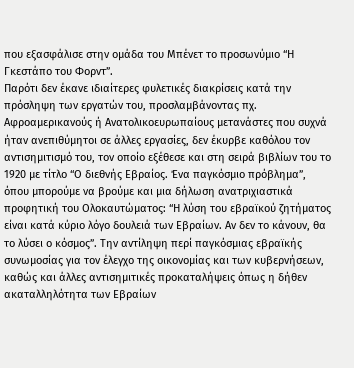που εξασφάλισε στην ομάδα του Μπένετ το προσωνύμιο “Η Γκεστάπο του Φορντ”.
Παρότι δεν έκανε ιδιαίτερες φυλετικές διακρίσεις κατά την πρόσληψη των εργατών του, προσλαμβάνοντας πχ. Αφροαμερικανούς ή Ανατολικοευρωπαίους μετανάστες που συχνά ήταν ανεπιθύμητοι σε άλλες εργασίες, δεν έκυρβε καθόλου τον αντισημιτισμό του, τον οποίο εξέθεσε και στη σειρά βιβλίων του το 1920 με τίτλο “Ο διεθνής Εβραίος. Ένα παγκόσμιο πρόβλημα”, όπου μπορούμε να βρούμε και μια δήλωση ανατριχιαστικά προφητική του Ολοκαυτώματος: “Η λύση του εβραϊκού ζητήματος είναι κατά κύριο λόγο δουλειά των Εβραίων. Αν δεν το κάνουν, θα το λύσει ο κόσμος”. Την αντίληψη περί παγκόσμιας εβραϊκής συνωμοσίας για τον έλεγχο της οικονομίας και των κυβερνήσεων, καθώς και άλλες αντισημιτικές προκαταλήψεις όπως η δήθεν ακαταλληλότητα των Εβραίων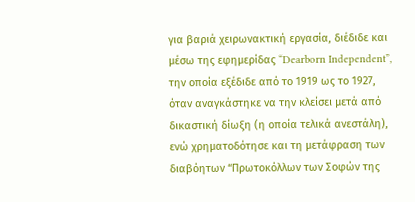για βαριά χειρωνακτική εργασία, διέδιδε και μέσω της εφημερίδας “Dearborn Independent”, την οποία εξέδιδε από το 1919 ως το 1927, όταν αναγκάστηκε να την κλείσει μετά από δικαστική δίωξη (η οποία τελικά ανεστάλη), ενώ χρηματοδότησε και τη μετάφραση των διαβόητων “Πρωτοκόλλων των Σοφών της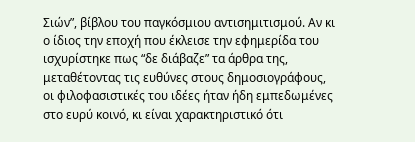Σιών”, βίβλου του παγκόσμιου αντισημιτισμού. Αν κι ο ίδιος την εποχή που έκλεισε την εφημερίδα του ισχυρίστηκε πως “δε διάβαζε” τα άρθρα της, μεταθέτοντας τις ευθύνες στους δημοσιογράφους, οι φιλοφασιστικές του ιδέες ήταν ήδη εμπεδωμένες στο ευρύ κοινό, κι είναι χαρακτηριστικό ότι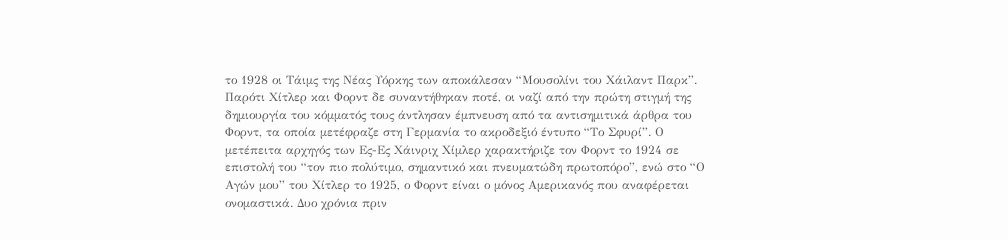το 1928 οι Τάιμς της Νέας Υόρκης των αποκάλεσαν “Μουσολίνι του Χάιλαντ Παρκ”.
Παρότι Χίτλερ και Φορντ δε συναντήθηκαν ποτέ, οι ναζί από την πρώτη στιγμή της δημιουργία του κόμματός τους άντλησαν έμπνευση από τα αντισημιτικά άρθρα του Φορντ, τα οποία μετέφραζε στη Γερμανία το ακροδεξιό έντυπο “Το Σφυρί”. Ο μετέπειτα αρχηγός των Ες-Ες Χάινριχ Χίμλερ χαρακτήριζε τον Φορντ το 1924 σε επιστολή του “τον πιο πολύτιμο, σημαντικό και πνευματώδη πρωτοπόρο”, ενώ στο “Ο Αγών μου” του Χίτλερ το 1925, ο Φορντ είναι ο μόνος Αμερικανός που αναφέρεται ονομαστικά. Δυο χρόνια πριν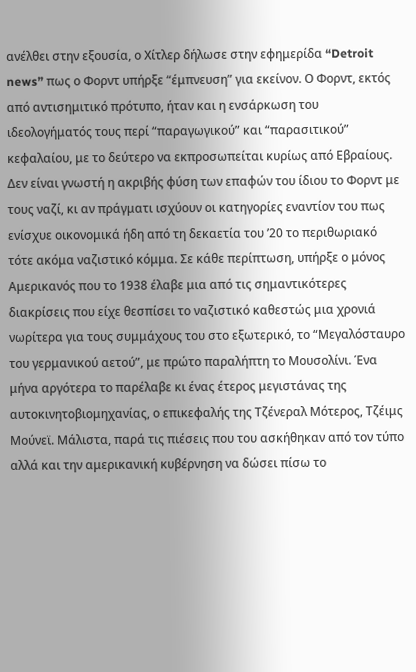ανέλθει στην εξουσία, ο Χίτλερ δήλωσε στην εφημερίδα “Detroit news” πως ο Φορντ υπήρξε “έμπνευση” για εκείνον. Ο Φορντ, εκτός από αντισημιτικό πρότυπο, ήταν και η ενσάρκωση του ιδεολογήματός τους περί “παραγωγικού” και “παρασιτικού” κεφαλαίου, με το δεύτερο να εκπροσωπείται κυρίως από Εβραίους.
Δεν είναι γνωστή η ακριβής φύση των επαφών του ίδιου το Φορντ με τους ναζί, κι αν πράγματι ισχύουν οι κατηγορίες εναντίον του πως ενίσχυε οικονομικά ήδη από τη δεκαετία του ’20 το περιθωριακό τότε ακόμα ναζιστικό κόμμα. Σε κάθε περίπτωση, υπήρξε ο μόνος Αμερικανός που το 1938 έλαβε μια από τις σημαντικότερες διακρίσεις που είχε θεσπίσει το ναζιστικό καθεστώς μια χρονιά νωρίτερα για τους συμμάχους του στο εξωτερικό, το “Μεγαλόσταυρο του γερμανικού αετού”, με πρώτο παραλήπτη το Μουσολίνι. Ένα μήνα αργότερα το παρέλαβε κι ένας έτερος μεγιστάνας της αυτοκινητοβιομηχανίας, ο επικεφαλής της Τζένεραλ Μότερος, Τζέιμς Μούνεϊ. Μάλιστα, παρά τις πιέσεις που του ασκήθηκαν από τον τύπο αλλά και την αμερικανική κυβέρνηση να δώσει πίσω το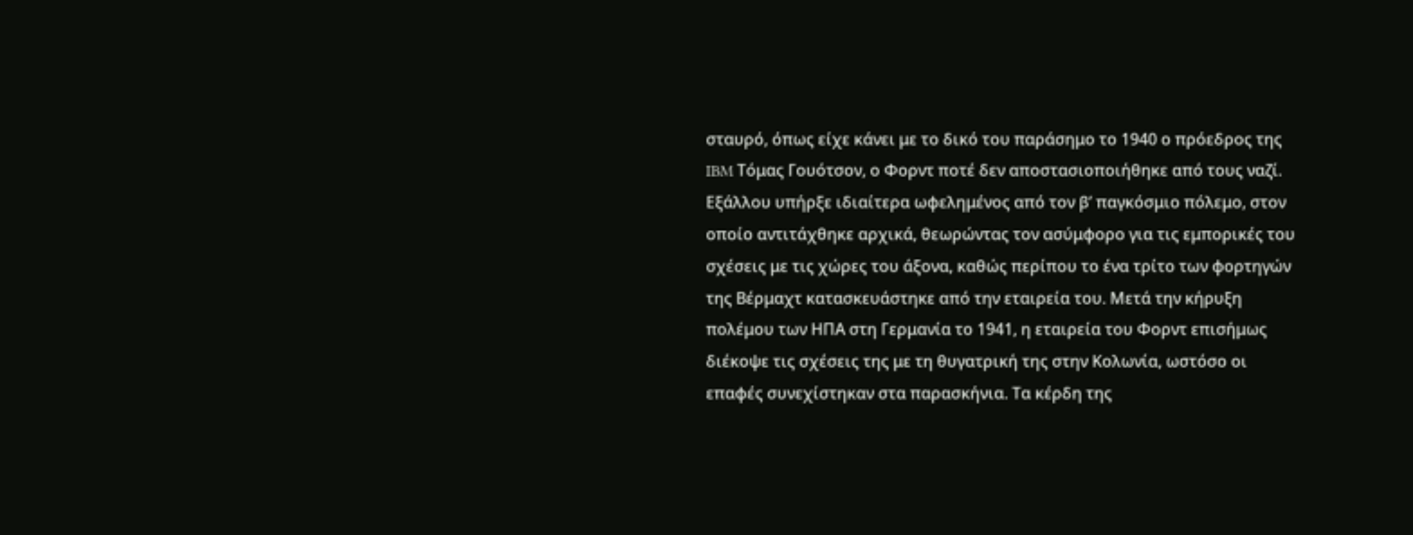σταυρό, όπως είχε κάνει με το δικό του παράσημο το 1940 ο πρόεδρος της IBM Τόμας Γουότσον, ο Φορντ ποτέ δεν αποστασιοποιήθηκε από τους ναζί.
Εξάλλου υπήρξε ιδιαίτερα ωφελημένος από τον β’ παγκόσμιο πόλεμο, στον οποίο αντιτάχθηκε αρχικά, θεωρώντας τον ασύμφορο για τις εμπορικές του σχέσεις με τις χώρες του άξονα, καθώς περίπου το ένα τρίτο των φορτηγών της Βέρμαχτ κατασκευάστηκε από την εταιρεία του. Μετά την κήρυξη πολέμου των ΗΠΑ στη Γερμανία το 1941, η εταιρεία του Φορντ επισήμως διέκοψε τις σχέσεις της με τη θυγατρική της στην Κολωνία, ωστόσο οι επαφές συνεχίστηκαν στα παρασκήνια. Τα κέρδη της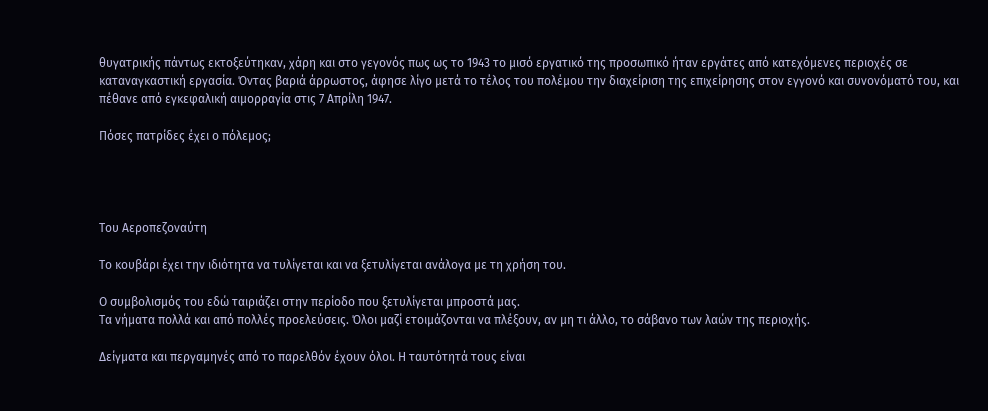θυγατρικής πάντως εκτοξεύτηκαν, χάρη και στο γεγονός πως ως το 1943 το μισό εργατικό της προσωπικό ήταν εργάτες από κατεχόμενες περιοχές σε καταναγκαστική εργασία. Όντας βαριά άρρωστος, άφησε λίγο μετά το τέλος του πολέμου την διαχείριση της επιχείρησης στον εγγονό και συνονόματό του, και πέθανε από εγκεφαλική αιμορραγία στις 7 Απρίλη 1947.

Πόσες πατρίδες έχει ο πόλεμος;




Του Αεροπεζοναύτη

Το κουβάρι έχει την ιδιότητα να τυλίγεται και να ξετυλίγεται ανάλογα με τη χρήση του.

Ο συμβολισμός του εδώ ταιριάζει στην περίοδο που ξετυλίγεται μπροστά μας.
Τα νήματα πολλά και από πολλές προελεύσεις. Όλοι μαζί ετοιμάζονται να πλέξουν, αν μη τι άλλο, το σάβανο των λαών της περιοχής.

Δείγματα και περγαμηνές από το παρελθόν έχουν όλοι. Η ταυτότητά τους είναι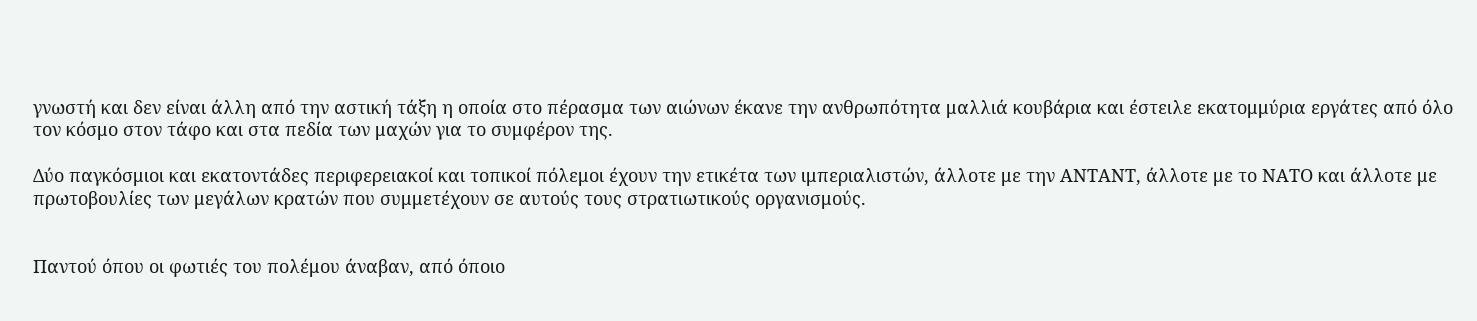γνωστή και δεν είναι άλλη από την αστική τάξη η οποία στο πέρασμα των αιώνων έκανε την ανθρωπότητα μαλλιά κουβάρια και έστειλε εκατομμύρια εργάτες από όλο τον κόσμο στον τάφο και στα πεδία των μαχών για το συμφέρον της.

Δύο παγκόσμιοι και εκατοντάδες περιφερειακοί και τοπικοί πόλεμοι έχουν την ετικέτα των ιμπεριαλιστών, άλλοτε με την ΑΝΤΑΝΤ, άλλοτε με το ΝΑΤΟ και άλλοτε με πρωτοβουλίες των μεγάλων κρατών που συμμετέχουν σε αυτούς τους στρατιωτικούς οργανισμούς.


Παντού όπου οι φωτιές του πολέμου άναβαν, από όποιο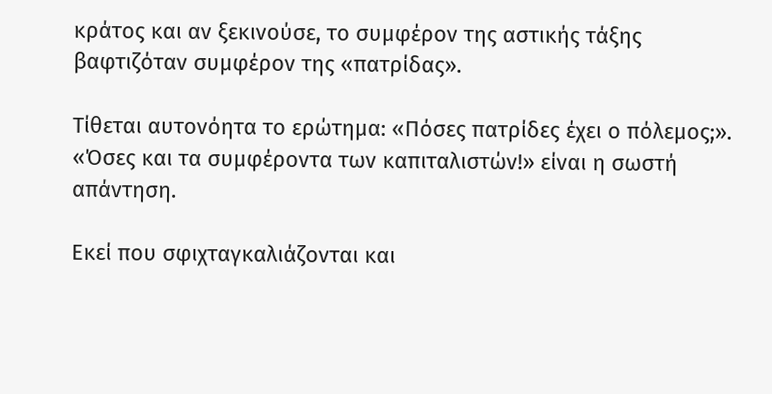κράτος και αν ξεκινούσε, το συμφέρον της αστικής τάξης βαφτιζόταν συμφέρον της «πατρίδας».

Τίθεται αυτονόητα το ερώτημα: «Πόσες πατρίδες έχει ο πόλεμος;». «Όσες και τα συμφέροντα των καπιταλιστών!» είναι η σωστή απάντηση.

Εκεί που σφιχταγκαλιάζονται και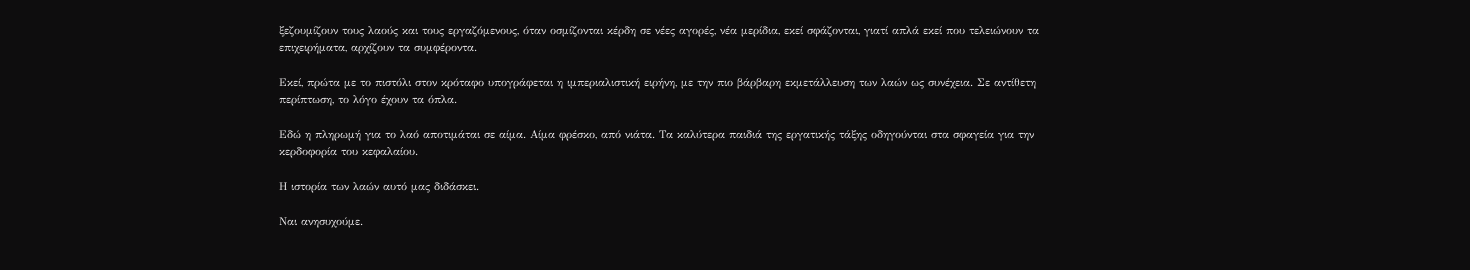ξεζουμίζουν τους λαούς και τους εργαζόμενους, όταν οσμίζονται κέρδη σε νέες αγορές, νέα μερίδια, εκεί σφάζονται, γιατί απλά εκεί που τελειώνουν τα επιχειρήματα, αρχίζουν τα συμφέροντα.

Εκεί, πρώτα με το πιστόλι στον κρόταφο υπογράφεται η ιμπεριαλιστική ειρήνη, με την πιο βάρβαρη εκμετάλλευση των λαών ως συνέχεια. Σε αντίθετη περίπτωση, το λόγο έχουν τα όπλα.

Εδώ η πληρωμή για το λαό αποτιμάται σε αίμα. Αίμα φρέσκο, από νιάτα. Τα καλύτερα παιδιά της εργατικής τάξης οδηγούνται στα σφαγεία για την κερδοφορία του κεφαλαίου.

Η ιστορία των λαών αυτό μας διδάσκει.

Ναι ανησυχούμε.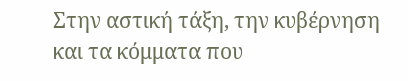Στην αστική τάξη, την κυβέρνηση και τα κόμματα που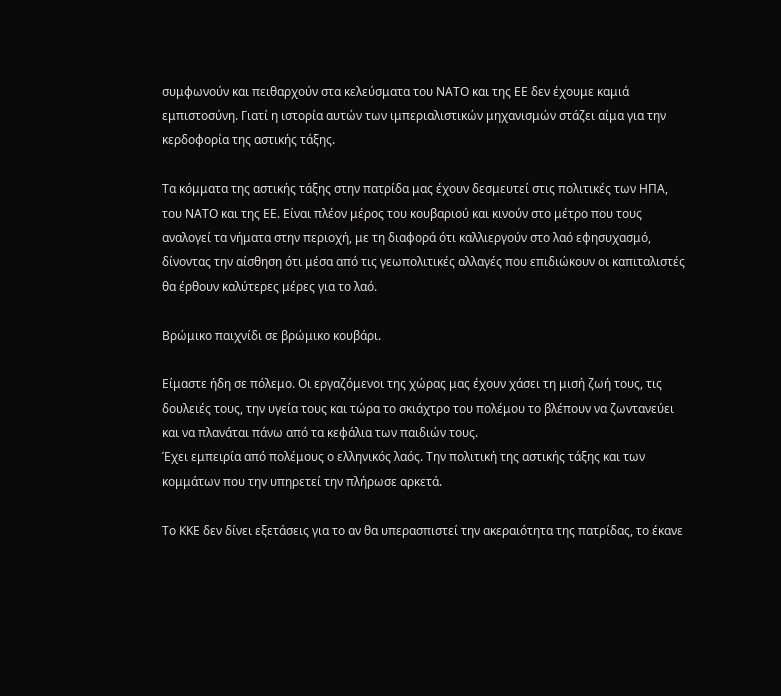συμφωνούν και πειθαρχούν στα κελεύσματα του ΝΑΤΟ και της ΕΕ δεν έχουμε καμιά εμπιστοσύνη. Γιατί η ιστορία αυτών των ιμπεριαλιστικών μηχανισμών στάζει αίμα για την κερδοφορία της αστικής τάξης.

Τα κόμματα της αστικής τάξης στην πατρίδα μας έχουν δεσμευτεί στις πολιτικές των ΗΠΑ, του ΝΑΤΟ και της ΕΕ. Είναι πλέον μέρος του κουβαριού και κινούν στο μέτρο που τους αναλογεί τα νήματα στην περιοχή, με τη διαφορά ότι καλλιεργούν στο λαό εφησυχασμό, δίνοντας την αίσθηση ότι μέσα από τις γεωπολιτικές αλλαγές που επιδιώκουν οι καπιταλιστές θα έρθουν καλύτερες μέρες για το λαό.

Βρώμικο παιχνίδι σε βρώμικο κουβάρι.

Είμαστε ήδη σε πόλεμο. Οι εργαζόμενοι της χώρας μας έχουν χάσει τη μισή ζωή τους, τις δουλειές τους, την υγεία τους και τώρα το σκιάχτρο του πολέμου το βλέπουν να ζωντανεύει και να πλανάται πάνω από τα κεφάλια των παιδιών τους.
Έχει εμπειρία από πολέμους ο ελληνικός λαός. Την πολιτική της αστικής τάξης και των κομμάτων που την υπηρετεί την πλήρωσε αρκετά.

Το ΚΚΕ δεν δίνει εξετάσεις για το αν θα υπερασπιστεί την ακεραιότητα της πατρίδας, το έκανε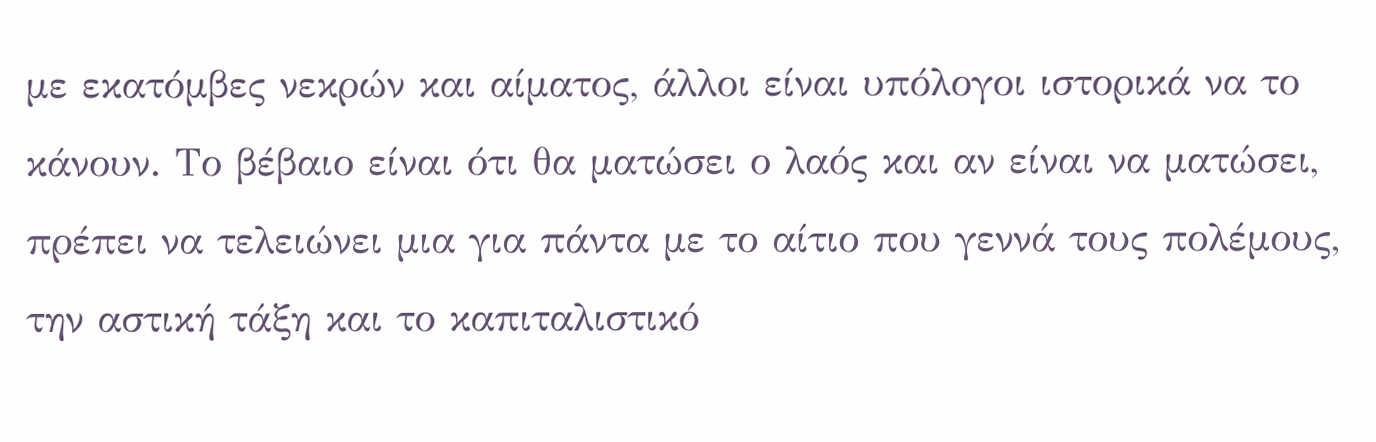με εκατόμβες νεκρών και αίματος, άλλοι είναι υπόλογοι ιστορικά να το κάνουν. Το βέβαιο είναι ότι θα ματώσει ο λαός και αν είναι να ματώσει, πρέπει να τελειώνει μια για πάντα με το αίτιο που γεννά τους πολέμους, την αστική τάξη και το καπιταλιστικό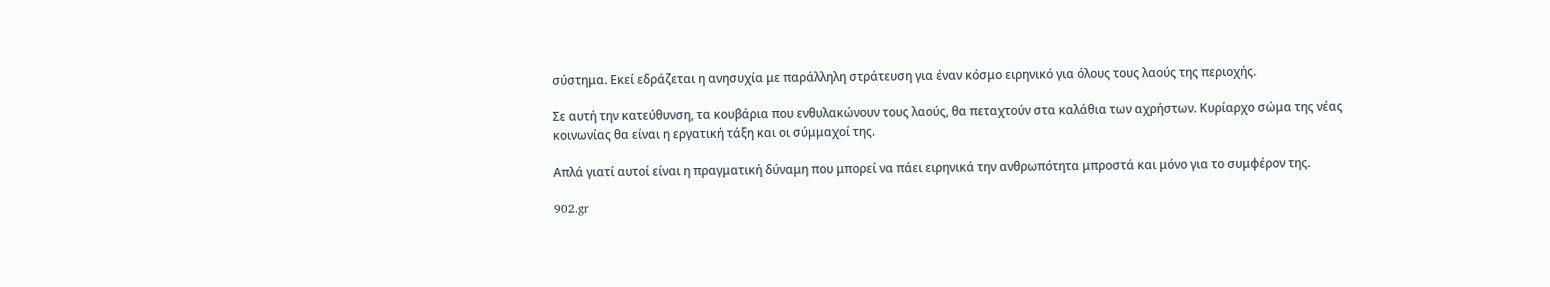σύστημα. Εκεί εδράζεται η ανησυχία με παράλληλη στράτευση για έναν κόσμο ειρηνικό για όλους τους λαούς της περιοχής.

Σε αυτή την κατεύθυνση, τα κουβάρια που ενθυλακώνουν τους λαούς, θα πεταχτούν στα καλάθια των αχρήστων. Κυρίαρχο σώμα της νέας κοινωνίας θα είναι η εργατική τάξη και οι σύμμαχοί της.

Απλά γιατί αυτοί είναι η πραγματική δύναμη που μπορεί να πάει ειρηνικά την ανθρωπότητα μπροστά και μόνο για το συμφέρον της.

902.gr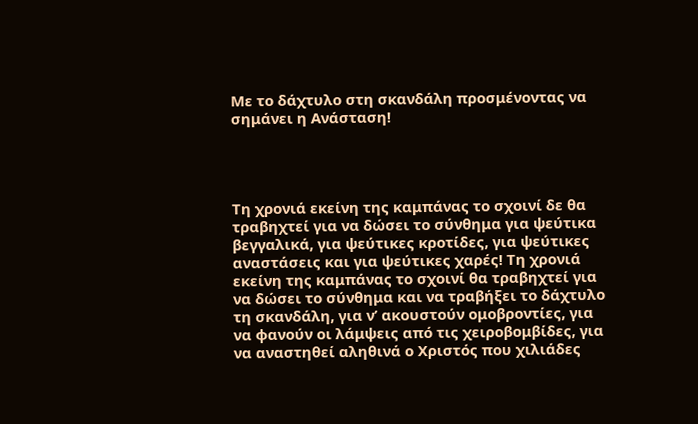Με το δάχτυλο στη σκανδάλη προσμένοντας να σημάνει η Ανάσταση!




Τη χρονιά εκείνη της καμπάνας το σχοινί δε θα τραβηχτεί για να δώσει το σύνθημα για ψεύτικα βεγγαλικά, για ψεύτικες κροτίδες, για ψεύτικες αναστάσεις και για ψεύτικες χαρές! Τη χρονιά εκείνη της καμπάνας το σχοινί θα τραβηχτεί για να δώσει το σύνθημα και να τραβήξει το δάχτυλο τη σκανδάλη, για ν’ ακουστούν ομοβροντίες, για να φανούν οι λάμψεις από τις χειροβομβίδες, για να αναστηθεί αληθινά ο Χριστός που χιλιάδες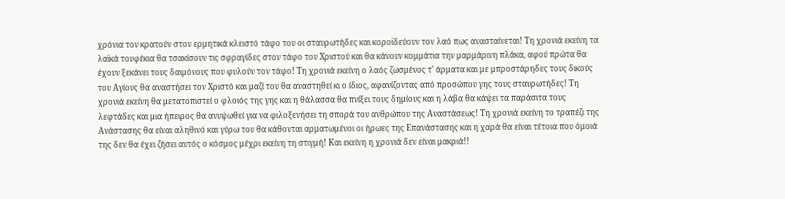χρόνια τον κρατούν στον ερμητικά κλειστό τάφο του οι σταυρωτήδες και κοροϊδεύουν τον λαό πως ανασταίνεται! Τη χρονιά εκείνη τα λαϊκά τουφέκια θα τσακίσουν τις σφραγίδες στον τάφο του Χριστού και θα κάνουν κομμάτια την μαρμάρινη πλάκα, αφού πρώτα θα έχουν ξεκάνει τους δαιμόνους που φυλούν τον τάφο! Τη χρονιά εκείνη ο λαός ζωσμένος τ’ άρματα και με μπροστάρηδες τους δικούς του Αγίους θα αναστήσει τον Χριστό και μαζί του θα αναστηθεί κι ο ίδιος, αφανίζοντας από προσώπου γης τους σταυρωτήδες! Τη χρονιά εκείνη θα μετατοπιστεί ο φλοιός της γης και η θάλασσα θα πνίξει τους δημίους και η λάβα θα κάψει τα παράσιτα τους λεφτάδες και μια ήπειρος θα ανυψωθεί για να φιλοξενήσει τη σπορά του ανθρώπου της Αναστάσεως! Τη χρονιά εκείνη το τραπέζι της Ανάστασης θα είναι αληθινό και γύρω του θα κάθονται αρματωμένοι οι ήρωες της Επανάστασης και η χαρά θα είναι τέτοια που όμοιά της δεν θα έχει ζήσει αυτός ο κόσμος μέχρι εκείνη τη στιγμή! Και εκείνη η χρονιά δεν είναι μακριά!!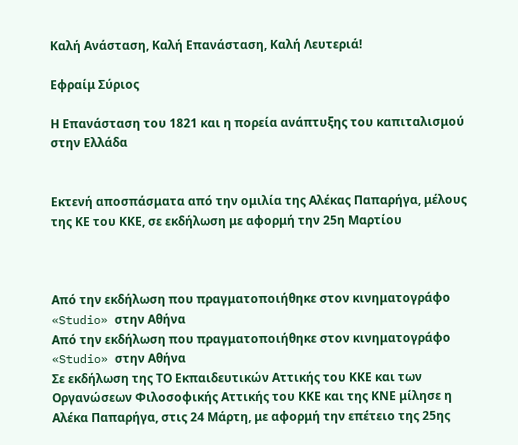Καλή Ανάσταση, Καλή Επανάσταση, Καλή Λευτεριά!

Εφραίμ Σύριος

Η Επανάσταση του 1821 και η πορεία ανάπτυξης του καπιταλισμού στην Ελλάδα


Εκτενή αποσπάσματα από την ομιλία της Αλέκας Παπαρήγα, μέλους της ΚΕ του ΚΚΕ, σε εκδήλωση με αφορμή την 25η Μαρτίου



Από την εκδήλωση που πραγματοποιήθηκε στον κινηματογράφο «Studio» στην Αθήνα
Από την εκδήλωση που πραγματοποιήθηκε στον κινηματογράφο «Studio» στην Αθήνα
Σε εκδήλωση της ΤΟ Εκπαιδευτικών Αττικής του ΚΚΕ και των Οργανώσεων Φιλοσοφικής Αττικής του ΚΚΕ και της ΚΝΕ μίλησε η Αλέκα Παπαρήγα, στις 24 Μάρτη, με αφορμή την επέτειο της 25ης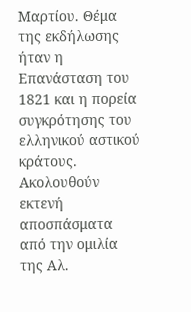Μαρτίου. Θέμα της εκδήλωσης ήταν η Επανάσταση του 1821 και η πορεία συγκρότησης του ελληνικού αστικού κράτους. Ακολουθούν εκτενή αποσπάσματα από την ομιλία της Αλ.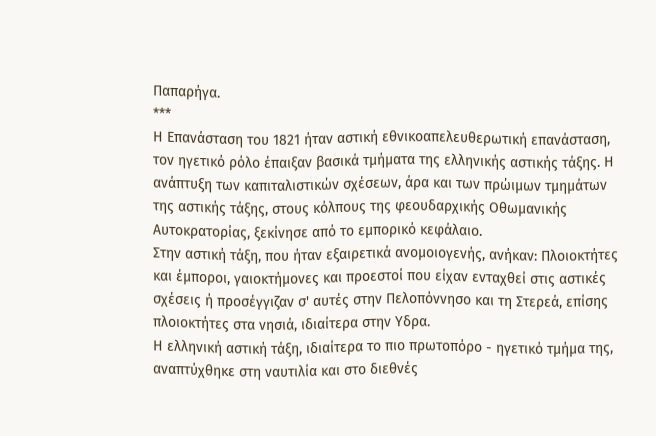Παπαρήγα.
***
Η Επανάσταση του 1821 ήταν αστική εθνικοαπελευθερωτική επανάσταση, τον ηγετικό ρόλο έπαιξαν βασικά τμήματα της ελληνικής αστικής τάξης. Η ανάπτυξη των καπιταλιστικών σχέσεων, άρα και των πρώιμων τμημάτων της αστικής τάξης, στους κόλπους της φεουδαρχικής Οθωμανικής Αυτοκρατορίας, ξεκίνησε από το εμπορικό κεφάλαιο.
Στην αστική τάξη, που ήταν εξαιρετικά ανομοιογενής, ανήκαν: Πλοιοκτήτες και έμποροι, γαιοκτήμονες και προεστοί που είχαν ενταχθεί στις αστικές σχέσεις ή προσέγγιζαν σ' αυτές στην Πελοπόννησο και τη Στερεά, επίσης πλοιοκτήτες στα νησιά, ιδιαίτερα στην Υδρα.
Η ελληνική αστική τάξη, ιδιαίτερα το πιο πρωτοπόρο - ηγετικό τμήμα της, αναπτύχθηκε στη ναυτιλία και στο διεθνές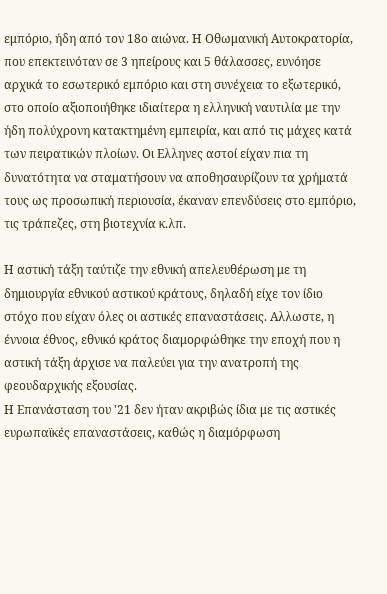εμπόριο, ήδη από τον 18ο αιώνα. Η Οθωμανική Αυτοκρατορία, που επεκτεινόταν σε 3 ηπείρους και 5 θάλασσες, ευνόησε αρχικά το εσωτερικό εμπόριο και στη συνέχεια το εξωτερικό, στο οποίο αξιοποιήθηκε ιδιαίτερα η ελληνική ναυτιλία με την ήδη πολύχρονη κατακτημένη εμπειρία, και από τις μάχες κατά των πειρατικών πλοίων. Οι Ελληνες αστοί είχαν πια τη δυνατότητα να σταματήσουν να αποθησαυρίζουν τα χρήματά τους ως προσωπική περιουσία, έκαναν επενδύσεις στο εμπόριο, τις τράπεζες, στη βιοτεχνία κ.λπ.

Η αστική τάξη ταύτιζε την εθνική απελευθέρωση με τη δημιουργία εθνικού αστικού κράτους, δηλαδή είχε τον ίδιο στόχο που είχαν όλες οι αστικές επαναστάσεις. Αλλωστε, η έννοια έθνος, εθνικό κράτος διαμορφώθηκε την εποχή που η αστική τάξη άρχισε να παλεύει για την ανατροπή της φεουδαρχικής εξουσίας.
Η Επανάσταση του '21 δεν ήταν ακριβώς ίδια με τις αστικές ευρωπαϊκές επαναστάσεις, καθώς η διαμόρφωση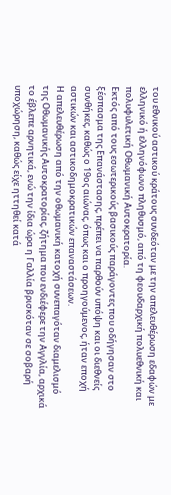του εθνικού αστικού κράτους συνδεόταν με την απελευθέρωση εδαφών με ελληνικό ή ελληνόφωνο πληθυσμό, από τη φεουδαρχική πολυεθνική και πολυφυλετική Οθωμανική Αυτοκρατορία.
Εκτός από τους εσωτερικούς βασικούς παράγοντες που οδήγησαν στο ξέσπασμα της Επανάστασης, πρέπει να παρθούν υπόψη και οι διεθνείς συνθήκες, καθώς ο 19ος αιώνας, όπως και ο προηγούμενος, ήταν εποχή αστικών και αστικοδημοκρατικών επαναστάσεων.
Η απελευθέρωση από την οθωμανική κατοχή συνεπαγόταν διαμελισμό της Οθωμανικής Αυτοκρατορίας, ζήτημα που ενδιέφερε την Αγγλία, αρχικά το έβλεπε αρνητικά, ενώ την ίδια ώρα η Γαλλία βρισκόταν σε σοβαρή υποχώρηση, καθώς είχε ηττηθεί κατά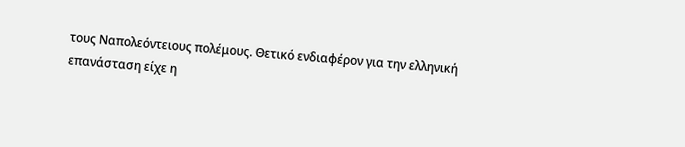τους Ναπολεόντειους πολέμους. Θετικό ενδιαφέρον για την ελληνική επανάσταση είχε η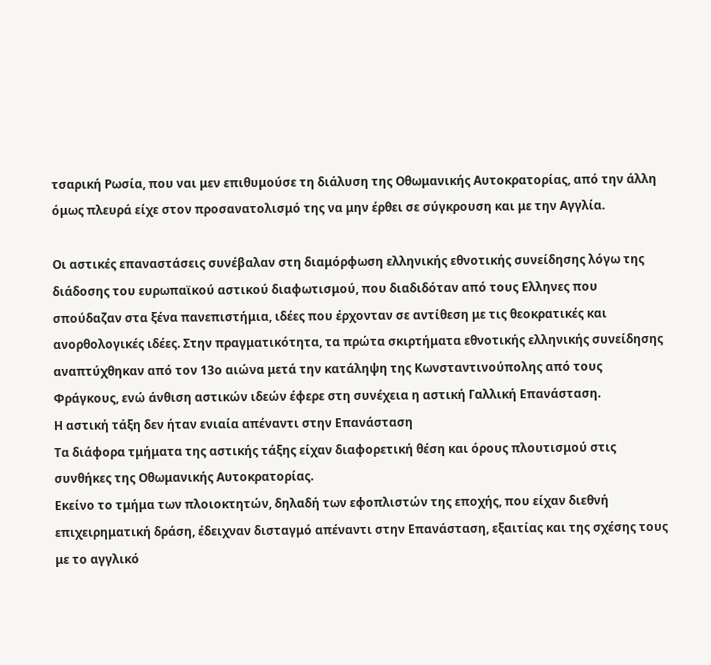τσαρική Ρωσία, που ναι μεν επιθυμούσε τη διάλυση της Οθωμανικής Αυτοκρατορίας, από την άλλη όμως πλευρά είχε στον προσανατολισμό της να μην έρθει σε σύγκρουση και με την Αγγλία.

Οι αστικές επαναστάσεις συνέβαλαν στη διαμόρφωση ελληνικής εθνοτικής συνείδησης λόγω της διάδοσης του ευρωπαϊκού αστικού διαφωτισμού, που διαδιδόταν από τους Ελληνες που σπούδαζαν στα ξένα πανεπιστήμια, ιδέες που έρχονταν σε αντίθεση με τις θεοκρατικές και ανορθολογικές ιδέες. Στην πραγματικότητα, τα πρώτα σκιρτήματα εθνοτικής ελληνικής συνείδησης αναπτύχθηκαν από τον 13ο αιώνα μετά την κατάληψη της Κωνσταντινούπολης από τους Φράγκους, ενώ άνθιση αστικών ιδεών έφερε στη συνέχεια η αστική Γαλλική Επανάσταση.
Η αστική τάξη δεν ήταν ενιαία απέναντι στην Επανάσταση
Τα διάφορα τμήματα της αστικής τάξης είχαν διαφορετική θέση και όρους πλουτισμού στις συνθήκες της Οθωμανικής Αυτοκρατορίας.
Εκείνο το τμήμα των πλοιοκτητών, δηλαδή των εφοπλιστών της εποχής, που είχαν διεθνή επιχειρηματική δράση, έδειχναν δισταγμό απέναντι στην Επανάσταση, εξαιτίας και της σχέσης τους με το αγγλικό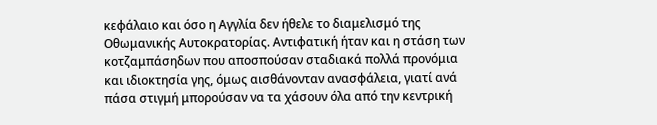κεφάλαιο και όσο η Αγγλία δεν ήθελε το διαμελισμό της Οθωμανικής Αυτοκρατορίας. Αντιφατική ήταν και η στάση των κοτζαμπάσηδων που αποσπούσαν σταδιακά πολλά προνόμια και ιδιοκτησία γης, όμως αισθάνονταν ανασφάλεια, γιατί ανά πάσα στιγμή μπορούσαν να τα χάσουν όλα από την κεντρική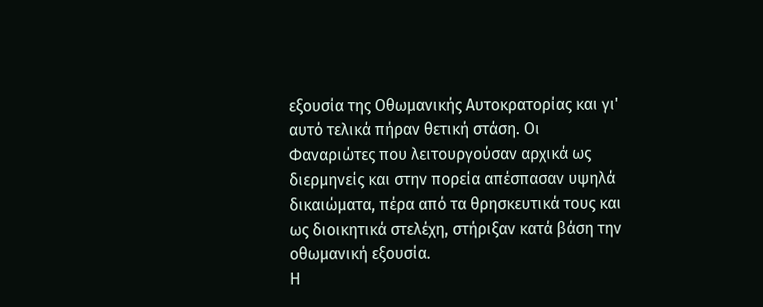εξουσία της Οθωμανικής Αυτοκρατορίας και γι' αυτό τελικά πήραν θετική στάση. Οι Φαναριώτες που λειτουργούσαν αρχικά ως διερμηνείς και στην πορεία απέσπασαν υψηλά δικαιώματα, πέρα από τα θρησκευτικά τους και ως διοικητικά στελέχη, στήριξαν κατά βάση την οθωμανική εξουσία.
Η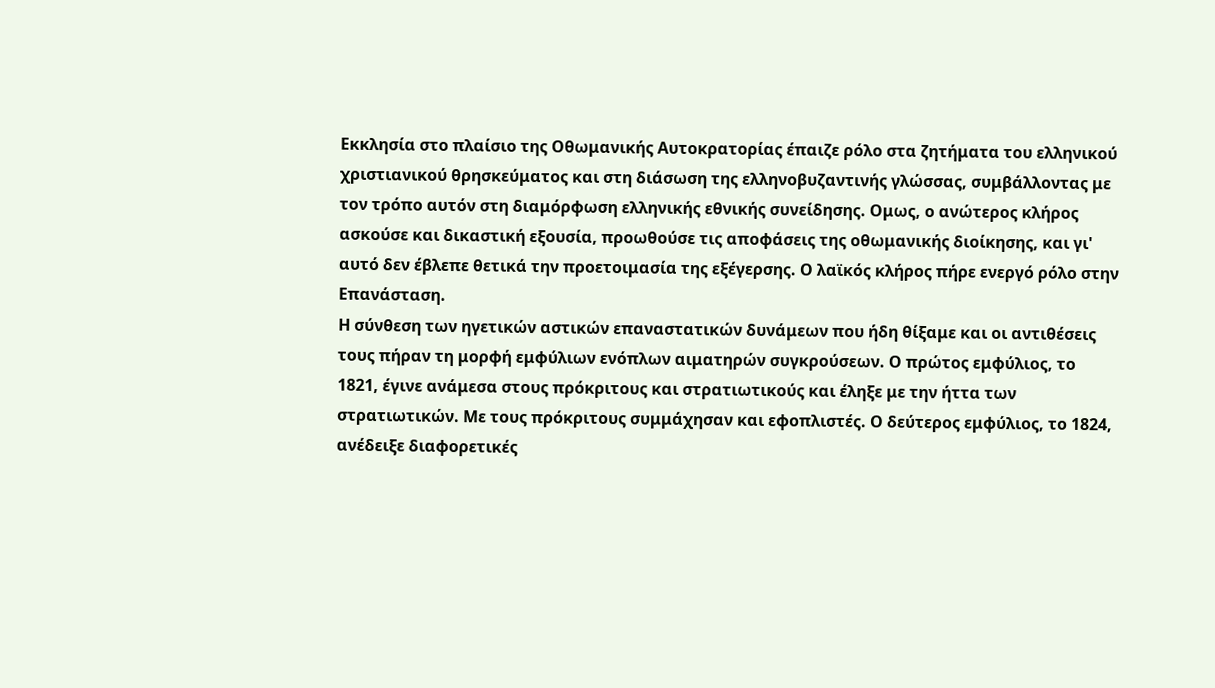Εκκλησία στο πλαίσιο της Οθωμανικής Αυτοκρατορίας έπαιζε ρόλο στα ζητήματα του ελληνικού χριστιανικού θρησκεύματος και στη διάσωση της ελληνοβυζαντινής γλώσσας, συμβάλλοντας με τον τρόπο αυτόν στη διαμόρφωση ελληνικής εθνικής συνείδησης. Ομως, ο ανώτερος κλήρος ασκούσε και δικαστική εξουσία, προωθούσε τις αποφάσεις της οθωμανικής διοίκησης, και γι' αυτό δεν έβλεπε θετικά την προετοιμασία της εξέγερσης. Ο λαϊκός κλήρος πήρε ενεργό ρόλο στην Επανάσταση.
Η σύνθεση των ηγετικών αστικών επαναστατικών δυνάμεων που ήδη θίξαμε και οι αντιθέσεις τους πήραν τη μορφή εμφύλιων ενόπλων αιματηρών συγκρούσεων. Ο πρώτος εμφύλιος, το 1821, έγινε ανάμεσα στους πρόκριτους και στρατιωτικούς και έληξε με την ήττα των στρατιωτικών. Με τους πρόκριτους συμμάχησαν και εφοπλιστές. Ο δεύτερος εμφύλιος, το 1824, ανέδειξε διαφορετικές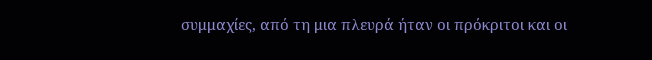συμμαχίες, από τη μια πλευρά ήταν οι πρόκριτοι και οι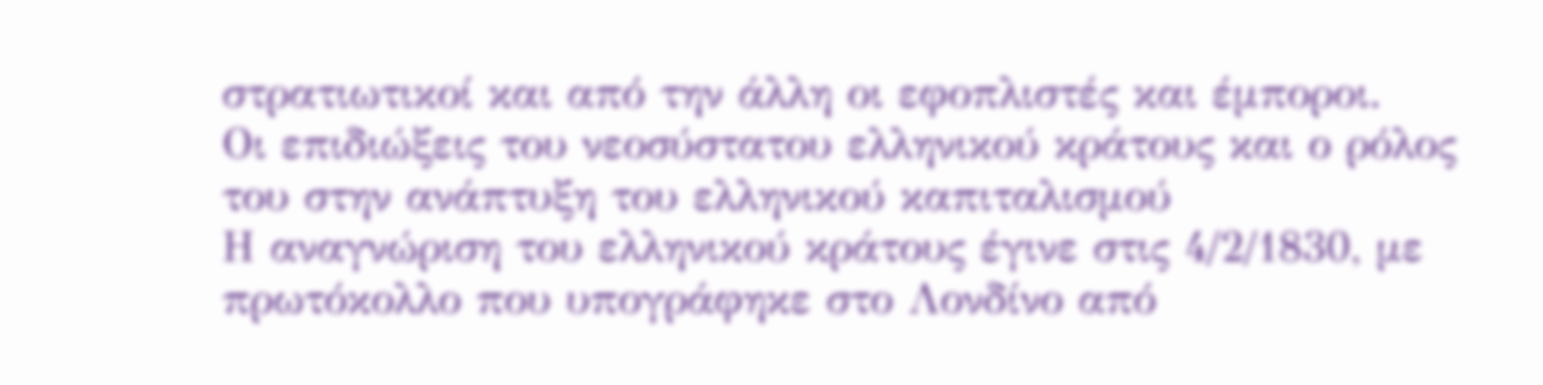στρατιωτικοί και από την άλλη οι εφοπλιστές και έμποροι.
Οι επιδιώξεις του νεοσύστατου ελληνικού κράτους και ο ρόλος του στην ανάπτυξη του ελληνικού καπιταλισμού
Η αναγνώριση του ελληνικού κράτους έγινε στις 4/2/1830, με πρωτόκολλο που υπογράφηκε στο Λονδίνο από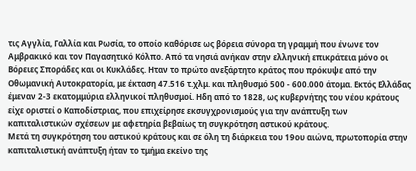τις Αγγλία, Γαλλία και Ρωσία, το οποίο καθόρισε ως βόρεια σύνορα τη γραμμή που ένωνε τον Αμβρακικό και τον Παγασητικό Κόλπο. Από τα νησιά ανήκαν στην ελληνική επικράτεια μόνο οι Βόρειες Σποράδες και οι Κυκλάδες. Ηταν το πρώτο ανεξάρτητο κράτος που πρόκυψε από την Οθωμανική Αυτοκρατορία, με έκταση 47.516 τ.χλμ. και πληθυσμό 500 - 600.000 άτομα. Εκτός Ελλάδας έμεναν 2-3 εκατομμύρια ελληνικοί πληθυσμοί. Ηδη από το 1828, ως κυβερνήτης του νέου κράτους είχε οριστεί ο Καποδίστριας, που επιχείρησε εκσυγχρονισμούς για την ανάπτυξη των καπιταλιστικών σχέσεων με αφετηρία βεβαίως τη συγκρότηση αστικού κράτους.
Μετά τη συγκρότηση του αστικού κράτους και σε όλη τη διάρκεια του 19ου αιώνα, πρωτοπορία στην καπιταλιστική ανάπτυξη ήταν το τμήμα εκείνο της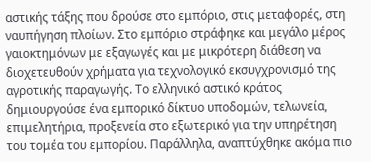αστικής τάξης που δρούσε στο εμπόριο, στις μεταφορές, στη ναυπήγηση πλοίων. Στο εμπόριο στράφηκε και μεγάλο μέρος γαιοκτημόνων με εξαγωγές και με μικρότερη διάθεση να διοχετευθούν χρήματα για τεχνολογικό εκσυγχρονισμό της αγροτικής παραγωγής. Το ελληνικό αστικό κράτος δημιουργούσε ένα εμπορικό δίκτυο υποδομών, τελωνεία, επιμελητήρια, προξενεία στο εξωτερικό για την υπηρέτηση του τομέα του εμπορίου. Παράλληλα, αναπτύχθηκε ακόμα πιο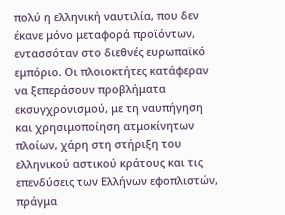πολύ η ελληνική ναυτιλία, που δεν έκανε μόνο μεταφορά προϊόντων, εντασσόταν στο διεθνές ευρωπαϊκό εμπόριο. Οι πλοιοκτήτες κατάφεραν να ξεπεράσουν προβλήματα εκσυγχρονισμού, με τη ναυπήγηση και χρησιμοποίηση ατμοκίνητων πλοίων, χάρη στη στήριξη του ελληνικού αστικού κράτους και τις επενδύσεις των Ελλήνων εφοπλιστών, πράγμα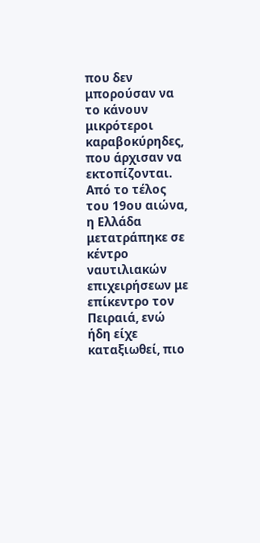που δεν μπορούσαν να το κάνουν μικρότεροι καραβοκύρηδες, που άρχισαν να εκτοπίζονται. Από το τέλος του 19ου αιώνα, η Ελλάδα μετατράπηκε σε κέντρο ναυτιλιακών επιχειρήσεων με επίκεντρο τον Πειραιά, ενώ ήδη είχε καταξιωθεί, πιο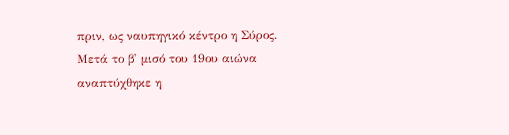πριν, ως ναυπηγικό κέντρο η Σύρος.
Μετά το β' μισό του 19ου αιώνα αναπτύχθηκε η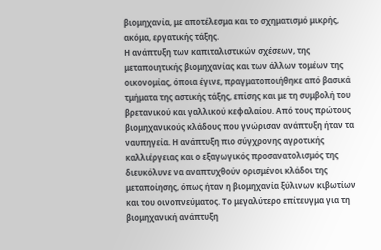βιομηχανία, με αποτέλεσμα και το σχηματισμό μικρής, ακόμα, εργατικής τάξης.
Η ανάπτυξη των καπιταλιστικών σχέσεων, της μεταποιητικής βιομηχανίας και των άλλων τομέων της οικονομίας, όποια έγινε, πραγματοποιήθηκε από βασικά τμήματα της αστικής τάξης, επίσης και με τη συμβολή του βρετανικού και γαλλικού κεφαλαίου. Από τους πρώτους βιομηχανικούς κλάδους που γνώρισαν ανάπτυξη ήταν τα ναυπηγεία. Η ανάπτυξη πιο σύγχρονης αγροτικής καλλιέργειας και ο εξαγωγικός προσανατολισμός της διευκόλυνε να αναπτυχθούν ορισμένοι κλάδοι της μεταποίησης, όπως ήταν η βιομηχανία ξύλινων κιβωτίων και του οινοπνεύματος. Το μεγαλύτερο επίτευγμα για τη βιομηχανική ανάπτυξη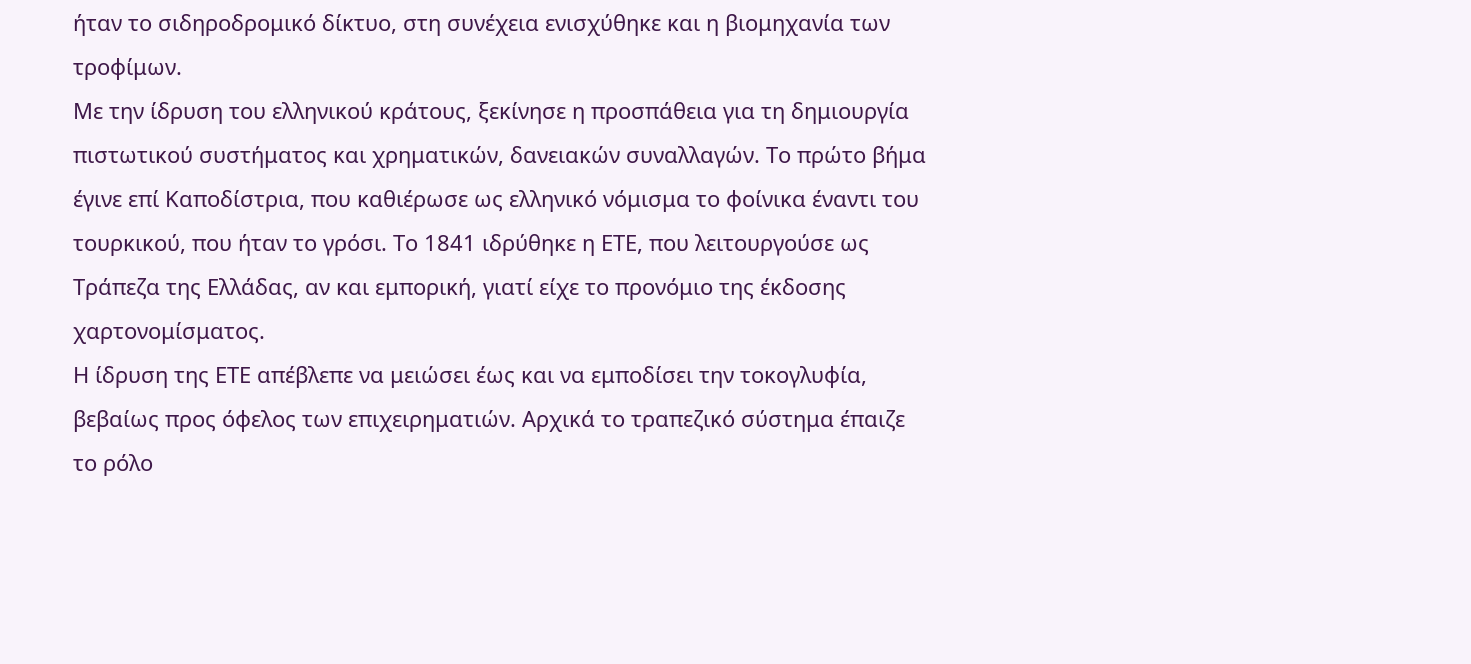ήταν το σιδηροδρομικό δίκτυο, στη συνέχεια ενισχύθηκε και η βιομηχανία των τροφίμων.
Με την ίδρυση του ελληνικού κράτους, ξεκίνησε η προσπάθεια για τη δημιουργία πιστωτικού συστήματος και χρηματικών, δανειακών συναλλαγών. Το πρώτο βήμα έγινε επί Καποδίστρια, που καθιέρωσε ως ελληνικό νόμισμα το φοίνικα έναντι του τουρκικού, που ήταν το γρόσι. Το 1841 ιδρύθηκε η ΕΤΕ, που λειτουργούσε ως Τράπεζα της Ελλάδας, αν και εμπορική, γιατί είχε το προνόμιο της έκδοσης χαρτονομίσματος.
Η ίδρυση της ΕΤΕ απέβλεπε να μειώσει έως και να εμποδίσει την τοκογλυφία, βεβαίως προς όφελος των επιχειρηματιών. Αρχικά το τραπεζικό σύστημα έπαιζε το ρόλο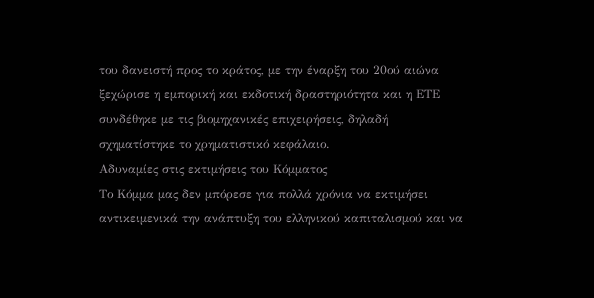του δανειστή προς το κράτος, με την έναρξη του 20ού αιώνα ξεχώρισε η εμπορική και εκδοτική δραστηριότητα και η ΕΤΕ συνδέθηκε με τις βιομηχανικές επιχειρήσεις, δηλαδή σχηματίστηκε το χρηματιστικό κεφάλαιο.
Αδυναμίες στις εκτιμήσεις του Κόμματος
Το Κόμμα μας δεν μπόρεσε για πολλά χρόνια να εκτιμήσει αντικειμενικά την ανάπτυξη του ελληνικού καπιταλισμού και να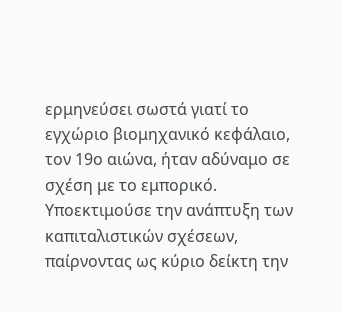ερμηνεύσει σωστά γιατί το εγχώριο βιομηχανικό κεφάλαιο, τον 19ο αιώνα, ήταν αδύναμο σε σχέση με το εμπορικό. Υποεκτιμούσε την ανάπτυξη των καπιταλιστικών σχέσεων, παίρνοντας ως κύριο δείκτη την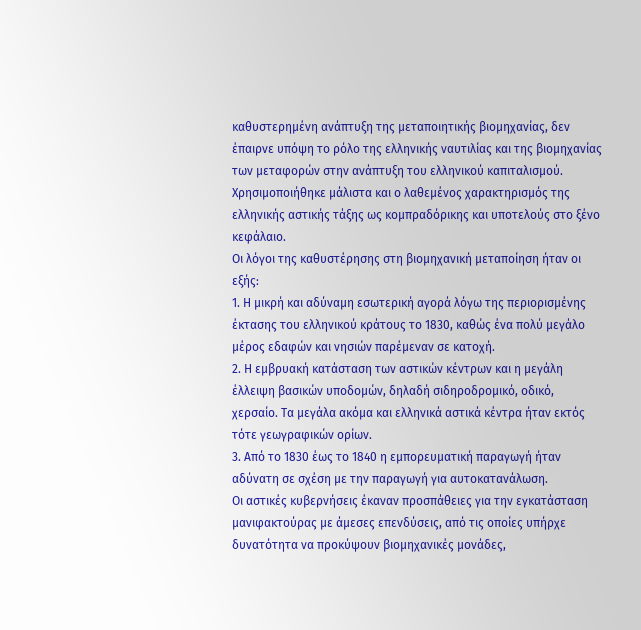καθυστερημένη ανάπτυξη της μεταποιητικής βιομηχανίας, δεν έπαιρνε υπόψη το ρόλο της ελληνικής ναυτιλίας και της βιομηχανίας των μεταφορών στην ανάπτυξη του ελληνικού καπιταλισμού. Χρησιμοποιήθηκε μάλιστα και ο λαθεμένος χαρακτηρισμός της ελληνικής αστικής τάξης ως κομπραδόρικης και υποτελούς στο ξένο κεφάλαιο.
Οι λόγοι της καθυστέρησης στη βιομηχανική μεταποίηση ήταν οι εξής:
1. Η μικρή και αδύναμη εσωτερική αγορά λόγω της περιορισμένης έκτασης του ελληνικού κράτους το 1830, καθώς ένα πολύ μεγάλο μέρος εδαφών και νησιών παρέμεναν σε κατοχή.
2. Η εμβρυακή κατάσταση των αστικών κέντρων και η μεγάλη έλλειψη βασικών υποδομών, δηλαδή σιδηροδρομικό, οδικό, χερσαίο. Τα μεγάλα ακόμα και ελληνικά αστικά κέντρα ήταν εκτός τότε γεωγραφικών ορίων.
3. Από το 1830 έως το 1840 η εμπορευματική παραγωγή ήταν αδύνατη σε σχέση με την παραγωγή για αυτοκατανάλωση.
Οι αστικές κυβερνήσεις έκαναν προσπάθειες για την εγκατάσταση μανιφακτούρας με άμεσες επενδύσεις, από τις οποίες υπήρχε δυνατότητα να προκύψουν βιομηχανικές μονάδες,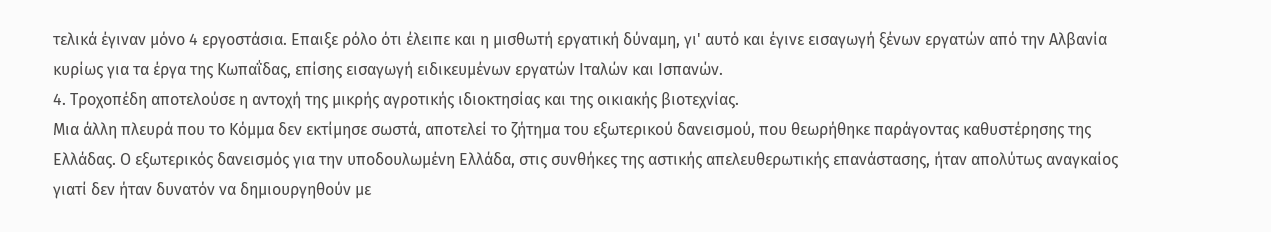τελικά έγιναν μόνο 4 εργοστάσια. Επαιξε ρόλο ότι έλειπε και η μισθωτή εργατική δύναμη, γι' αυτό και έγινε εισαγωγή ξένων εργατών από την Αλβανία κυρίως για τα έργα της Κωπαΐδας, επίσης εισαγωγή ειδικευμένων εργατών Ιταλών και Ισπανών.
4. Τροχοπέδη αποτελούσε η αντοχή της μικρής αγροτικής ιδιοκτησίας και της οικιακής βιοτεχνίας.
Μια άλλη πλευρά που το Κόμμα δεν εκτίμησε σωστά, αποτελεί το ζήτημα του εξωτερικού δανεισμού, που θεωρήθηκε παράγοντας καθυστέρησης της Ελλάδας. Ο εξωτερικός δανεισμός για την υποδουλωμένη Ελλάδα, στις συνθήκες της αστικής απελευθερωτικής επανάστασης, ήταν απολύτως αναγκαίος γιατί δεν ήταν δυνατόν να δημιουργηθούν με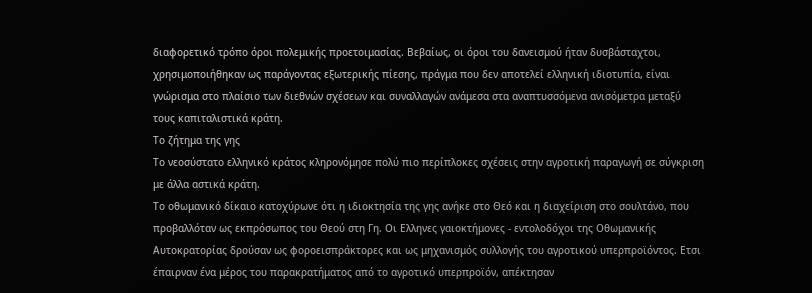διαφορετικό τρόπο όροι πολεμικής προετοιμασίας. Βεβαίως, οι όροι του δανεισμού ήταν δυσβάσταχτοι, χρησιμοποιήθηκαν ως παράγοντας εξωτερικής πίεσης, πράγμα που δεν αποτελεί ελληνική ιδιοτυπία, είναι γνώρισμα στο πλαίσιο των διεθνών σχέσεων και συναλλαγών ανάμεσα στα αναπτυσσόμενα ανισόμετρα μεταξύ τους καπιταλιστικά κράτη.
Το ζήτημα της γης
Το νεοσύστατο ελληνικό κράτος κληρονόμησε πολύ πιο περίπλοκες σχέσεις στην αγροτική παραγωγή σε σύγκριση με άλλα αστικά κράτη.
Το οθωμανικό δίκαιο κατοχύρωνε ότι η ιδιοκτησία της γης ανήκε στο Θεό και η διαχείριση στο σουλτάνο, που προβαλλόταν ως εκπρόσωπος του Θεού στη Γη. Οι Ελληνες γαιοκτήμονες - εντολοδόχοι της Οθωμανικής Αυτοκρατορίας δρούσαν ως φοροεισπράκτορες και ως μηχανισμός συλλογής του αγροτικού υπερπροϊόντος. Ετσι έπαιρναν ένα μέρος του παρακρατήματος από το αγροτικό υπερπροϊόν, απέκτησαν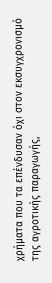χρήματα που τα επένδυσαν όχι στον εκσυγχρονισμό της αγροτικής παραγωγής,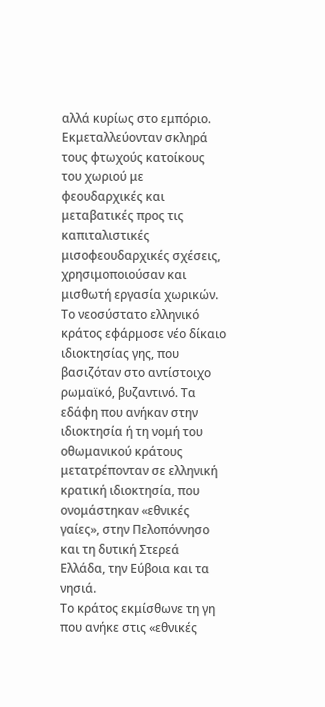αλλά κυρίως στο εμπόριο. Εκμεταλλεύονταν σκληρά τους φτωχούς κατοίκους του χωριού με φεουδαρχικές και μεταβατικές προς τις καπιταλιστικές μισοφεουδαρχικές σχέσεις, χρησιμοποιούσαν και μισθωτή εργασία χωρικών.
Το νεοσύστατο ελληνικό κράτος εφάρμοσε νέο δίκαιο ιδιοκτησίας γης, που βασιζόταν στο αντίστοιχο ρωμαϊκό, βυζαντινό. Τα εδάφη που ανήκαν στην ιδιοκτησία ή τη νομή του οθωμανικού κράτους μετατρέπονταν σε ελληνική κρατική ιδιοκτησία, που ονομάστηκαν «εθνικές γαίες», στην Πελοπόννησο και τη δυτική Στερεά Ελλάδα, την Εύβοια και τα νησιά.
Το κράτος εκμίσθωνε τη γη που ανήκε στις «εθνικές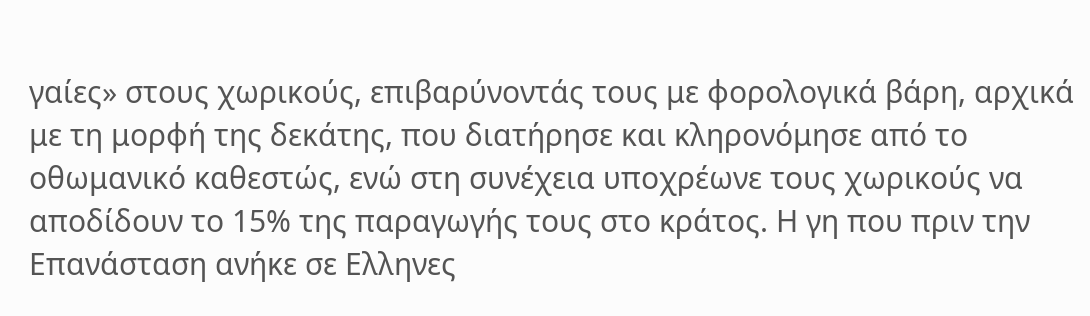γαίες» στους χωρικούς, επιβαρύνοντάς τους με φορολογικά βάρη, αρχικά με τη μορφή της δεκάτης, που διατήρησε και κληρονόμησε από το οθωμανικό καθεστώς, ενώ στη συνέχεια υποχρέωνε τους χωρικούς να αποδίδουν το 15% της παραγωγής τους στο κράτος. Η γη που πριν την Επανάσταση ανήκε σε Ελληνες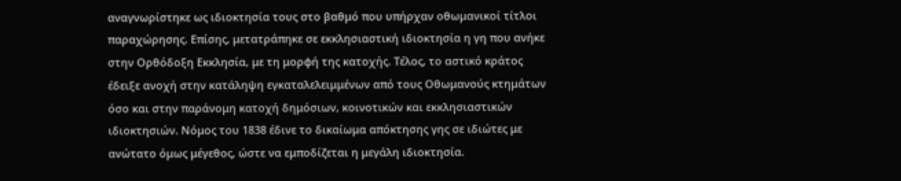αναγνωρίστηκε ως ιδιοκτησία τους στο βαθμό που υπήρχαν οθωμανικοί τίτλοι παραχώρησης. Επίσης, μετατράπηκε σε εκκλησιαστική ιδιοκτησία η γη που ανήκε στην Ορθόδοξη Εκκλησία, με τη μορφή της κατοχής. Τέλος, το αστικό κράτος έδειξε ανοχή στην κατάληψη εγκαταλελειμμένων από τους Οθωμανούς κτημάτων όσο και στην παράνομη κατοχή δημόσιων, κοινοτικών και εκκλησιαστικών ιδιοκτησιών. Νόμος του 1838 έδινε το δικαίωμα απόκτησης γης σε ιδιώτες με ανώτατο όμως μέγεθος, ώστε να εμποδίζεται η μεγάλη ιδιοκτησία.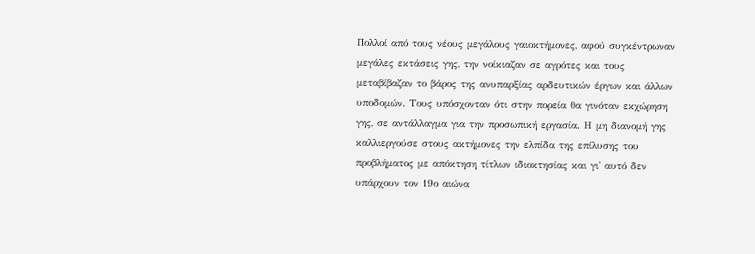Πολλοί από τους νέους μεγάλους γαιοκτήμονες, αφού συγκέντρωναν μεγάλες εκτάσεις γης, την νοίκιαζαν σε αγρότες και τους μεταβίβαζαν το βάρος της ανυπαρξίας αρδευτικών έργων και άλλων υποδομών. Τους υπόσχονταν ότι στην πορεία θα γινόταν εκχώρηση γης, σε αντάλλαγμα για την προσωπική εργασία. Η μη διανομή γης καλλιεργούσε στους ακτήμονες την ελπίδα της επίλυσης του προβλήματος με απόκτηση τίτλων ιδιοκτησίας και γι' αυτό δεν υπάρχουν τον 19ο αιώνα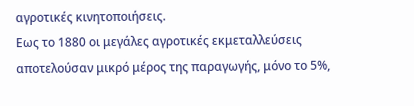αγροτικές κινητοποιήσεις.
Εως το 1880 οι μεγάλες αγροτικές εκμεταλλεύσεις αποτελούσαν μικρό μέρος της παραγωγής, μόνο το 5%,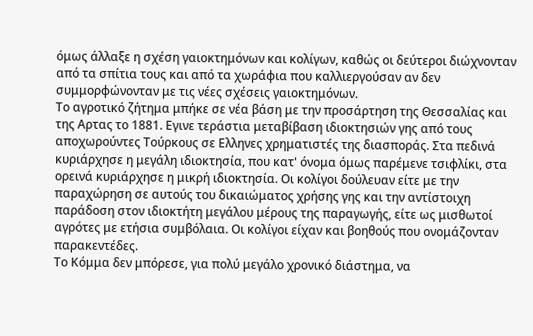όμως άλλαξε η σχέση γαιοκτημόνων και κολίγων, καθώς οι δεύτεροι διώχνονταν από τα σπίτια τους και από τα χωράφια που καλλιεργούσαν αν δεν συμμορφώνονταν με τις νέες σχέσεις γαιοκτημόνων.
Το αγροτικό ζήτημα μπήκε σε νέα βάση με την προσάρτηση της Θεσσαλίας και της Αρτας το 1881. Εγινε τεράστια μεταβίβαση ιδιοκτησιών γης από τους αποχωρούντες Τούρκους σε Ελληνες χρηματιστές της διασποράς. Στα πεδινά κυριάρχησε η μεγάλη ιδιοκτησία, που κατ' όνομα όμως παρέμενε τσιφλίκι, στα ορεινά κυριάρχησε η μικρή ιδιοκτησία. Οι κολίγοι δούλευαν είτε με την παραχώρηση σε αυτούς του δικαιώματος χρήσης γης και την αντίστοιχη παράδοση στον ιδιοκτήτη μεγάλου μέρους της παραγωγής, είτε ως μισθωτοί αγρότες με ετήσια συμβόλαια. Οι κολίγοι είχαν και βοηθούς που ονομάζονταν παρακεντέδες.
Το Κόμμα δεν μπόρεσε, για πολύ μεγάλο χρονικό διάστημα, να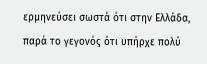ερμηνεύσει σωστά ότι στην Ελλάδα, παρά το γεγονός ότι υπήρχε πολύ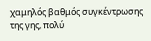χαμηλός βαθμός συγκέντρωσης της γης, πολύ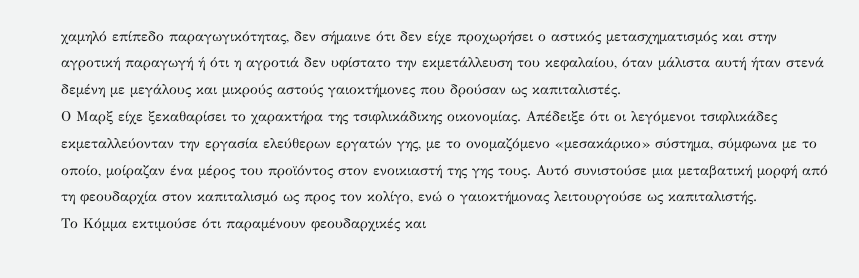χαμηλό επίπεδο παραγωγικότητας, δεν σήμαινε ότι δεν είχε προχωρήσει ο αστικός μετασχηματισμός και στην αγροτική παραγωγή ή ότι η αγροτιά δεν υφίστατο την εκμετάλλευση του κεφαλαίου, όταν μάλιστα αυτή ήταν στενά δεμένη με μεγάλους και μικρούς αστούς γαιοκτήμονες που δρούσαν ως καπιταλιστές.
Ο Μαρξ είχε ξεκαθαρίσει το χαρακτήρα της τσιφλικάδικης οικονομίας. Απέδειξε ότι οι λεγόμενοι τσιφλικάδες εκμεταλλεύονταν την εργασία ελεύθερων εργατών γης, με το ονομαζόμενο «μεσακάρικο» σύστημα, σύμφωνα με το οποίο, μοίραζαν ένα μέρος του προϊόντος στον ενοικιαστή της γης τους. Αυτό συνιστούσε μια μεταβατική μορφή από τη φεουδαρχία στον καπιταλισμό ως προς τον κολίγο, ενώ ο γαιοκτήμονας λειτουργούσε ως καπιταλιστής.
Το Κόμμα εκτιμούσε ότι παραμένουν φεουδαρχικές και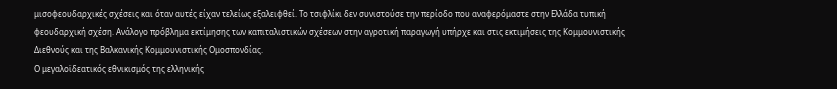μισοφεουδαρχικές σχέσεις και όταν αυτές είχαν τελείως εξαλειφθεί. Το τσιφλίκι δεν συνιστούσε την περίοδο που αναφερόμαστε στην Ελλάδα τυπική φεουδαρχική σχέση. Ανάλογο πρόβλημα εκτίμησης των καπιταλιστικών σχέσεων στην αγροτική παραγωγή υπήρχε και στις εκτιμήσεις της Κομμουνιστικής Διεθνούς και της Βαλκανικής Κομμουνιστικής Ομοσπονδίας.
Ο μεγαλοϊδεατικός εθνικισμός της ελληνικής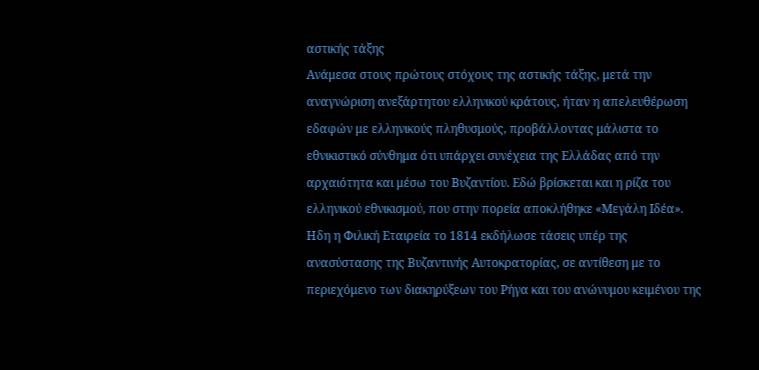αστικής τάξης
Ανάμεσα στους πρώτους στόχους της αστικής τάξης, μετά την αναγνώριση ανεξάρτητου ελληνικού κράτους, ήταν η απελευθέρωση εδαφών με ελληνικούς πληθυσμούς, προβάλλοντας μάλιστα το εθνικιστικό σύνθημα ότι υπάρχει συνέχεια της Ελλάδας από την αρχαιότητα και μέσω του Βυζαντίου. Εδώ βρίσκεται και η ρίζα του ελληνικού εθνικισμού, που στην πορεία αποκλήθηκε «Μεγάλη Ιδέα».
Ηδη η Φιλική Εταιρεία το 1814 εκδήλωσε τάσεις υπέρ της ανασύστασης της Βυζαντινής Αυτοκρατορίας, σε αντίθεση με το περιεχόμενο των διακηρύξεων του Ρήγα και του ανώνυμου κειμένου της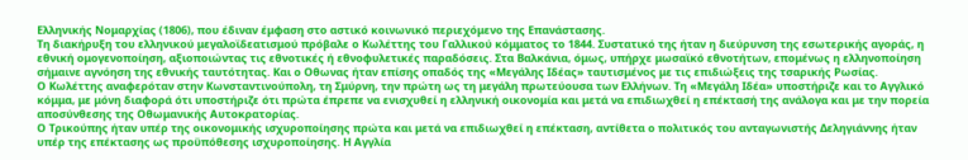Ελληνικής Νομαρχίας (1806), που έδιναν έμφαση στο αστικό κοινωνικό περιεχόμενο της Επανάστασης.
Τη διακήρυξη του ελληνικού μεγαλοϊδεατισμού πρόβαλε ο Κωλέττης του Γαλλικού κόμματος το 1844. Συστατικό της ήταν η διεύρυνση της εσωτερικής αγοράς, η εθνική ομογενοποίηση, αξιοποιώντας τις εθνοτικές ή εθνοφυλετικές παραδόσεις. Στα Βαλκάνια, όμως, υπήρχε μωσαϊκό εθνοτήτων, επομένως η ελληνοποίηση σήμαινε αγνόηση της εθνικής ταυτότητας. Και ο Οθωνας ήταν επίσης οπαδός της «Μεγάλης Ιδέας» ταυτισμένος με τις επιδιώξεις της τσαρικής Ρωσίας.
Ο Κωλέττης αναφερόταν στην Κωνσταντινούπολη, τη Σμύρνη, την πρώτη ως τη μεγάλη πρωτεύουσα των Ελλήνων. Τη «Μεγάλη Ιδέα» υποστήριζε και το Αγγλικό κόμμα, με μόνη διαφορά ότι υποστήριζε ότι πρώτα έπρεπε να ενισχυθεί η ελληνική οικονομία και μετά να επιδιωχθεί η επέκτασή της ανάλογα και με την πορεία αποσύνθεσης της Οθωμανικής Αυτοκρατορίας.
Ο Τρικούπης ήταν υπέρ της οικονομικής ισχυροποίησης πρώτα και μετά να επιδιωχθεί η επέκταση, αντίθετα ο πολιτικός του ανταγωνιστής Δεληγιάννης ήταν υπέρ της επέκτασης ως προϋπόθεσης ισχυροποίησης. Η Αγγλία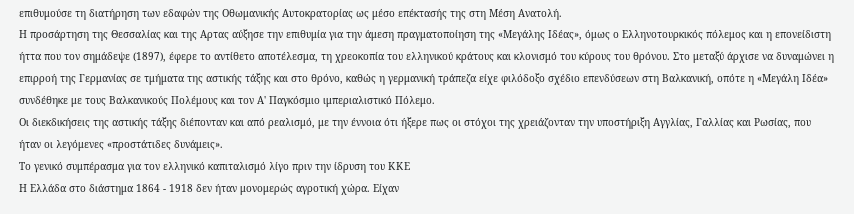επιθυμούσε τη διατήρηση των εδαφών της Οθωμανικής Αυτοκρατορίας ως μέσο επέκτασής της στη Μέση Ανατολή.
Η προσάρτηση της Θεσσαλίας και της Αρτας αύξησε την επιθυμία για την άμεση πραγματοποίηση της «Μεγάλης Ιδέας», όμως ο Ελληνοτουρκικός πόλεμος και η επονείδιστη ήττα που τον σημάδεψε (1897), έφερε το αντίθετο αποτέλεσμα, τη χρεοκοπία του ελληνικού κράτους και κλονισμό του κύρους του θρόνου. Στο μεταξύ άρχισε να δυναμώνει η επιρροή της Γερμανίας σε τμήματα της αστικής τάξης και στο θρόνο, καθώς η γερμανική τράπεζα είχε φιλόδοξο σχέδιο επενδύσεων στη Βαλκανική, οπότε η «Μεγάλη Ιδέα» συνδέθηκε με τους Βαλκανικούς Πολέμους και τον Α' Παγκόσμιο ιμπεριαλιστικό Πόλεμο.
Οι διεκδικήσεις της αστικής τάξης διέπονταν και από ρεαλισμό, με την έννοια ότι ήξερε πως οι στόχοι της χρειάζονταν την υποστήριξη Αγγλίας, Γαλλίας και Ρωσίας, που ήταν οι λεγόμενες «προστάτιδες δυνάμεις».
Το γενικό συμπέρασμα για τον ελληνικό καπιταλισμό λίγο πριν την ίδρυση του ΚΚΕ
Η Ελλάδα στο διάστημα 1864 - 1918 δεν ήταν μονομερώς αγροτική χώρα. Είχαν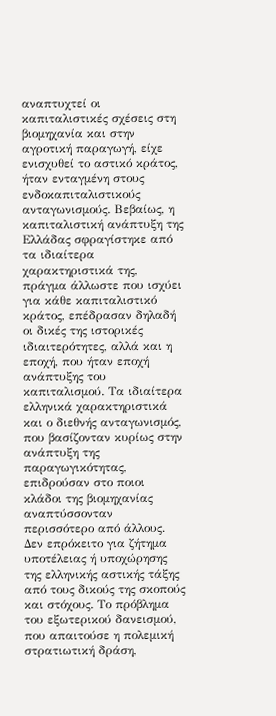αναπτυχτεί οι καπιταλιστικές σχέσεις στη βιομηχανία και στην αγροτική παραγωγή, είχε ενισχυθεί το αστικό κράτος, ήταν ενταγμένη στους ενδοκαπιταλιστικούς ανταγωνισμούς. Βεβαίως, η καπιταλιστική ανάπτυξη της Ελλάδας σφραγίστηκε από τα ιδιαίτερα χαρακτηριστικά της, πράγμα άλλωστε που ισχύει για κάθε καπιταλιστικό κράτος, επέδρασαν δηλαδή οι δικές της ιστορικές ιδιαιτερότητες, αλλά και η εποχή, που ήταν εποχή ανάπτυξης του καπιταλισμού. Τα ιδιαίτερα ελληνικά χαρακτηριστικά και ο διεθνής ανταγωνισμός, που βασίζονταν κυρίως στην ανάπτυξη της παραγωγικότητας, επιδρούσαν στο ποιοι κλάδοι της βιομηχανίας αναπτύσσονταν περισσότερο από άλλους. Δεν επρόκειτο για ζήτημα υποτέλειας ή υποχώρησης της ελληνικής αστικής τάξης από τους δικούς της σκοπούς και στόχους. Το πρόβλημα του εξωτερικού δανεισμού, που απαιτούσε η πολεμική στρατιωτική δράση,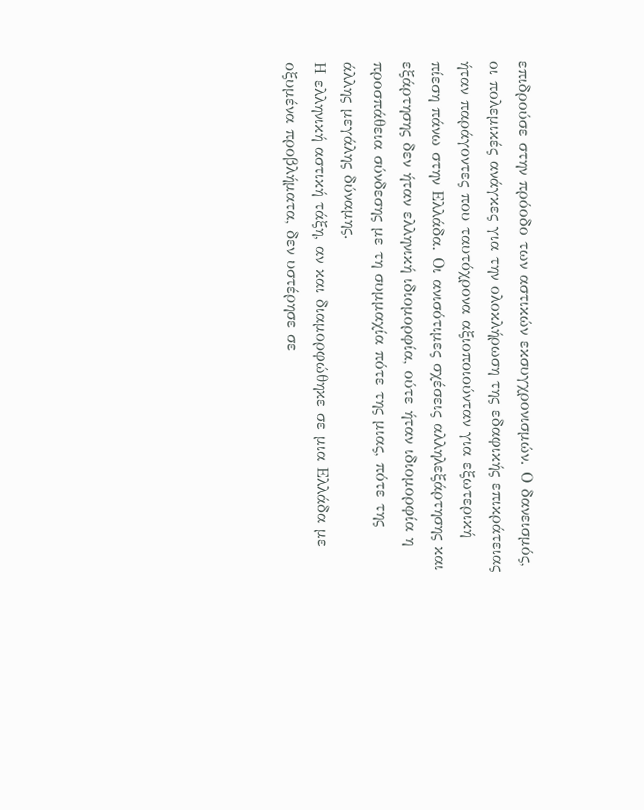επιδρούσε στην πρόοδο των αστικών εκσυγχρονισμών. Ο δανεισμός, οι πολεμικές ανάγκες για την ολοκλήρωση της εδαφικής επικράτειας ήταν παράγοντες που ταυτόχρονα αξιοποιούνταν για εξωτερική πίεση πάνω στην Ελλάδα. Οι ανισότιμες σχέσεις αλληλεξάρτησης και εξάρτησης δεν ήταν ελληνική ιδιομορφία, ούτε ήταν ιδιομορφία η προσπάθεια σύνδεσης με τη συμμαχία πότε της μιας, πότε της άλλης μεγάλης δύναμης.
Η ελληνική αστική τάξη, αν και διαμορφώθηκε σε μια Ελλάδα με οξυμένα προβλήματα, δεν υστέρησε σε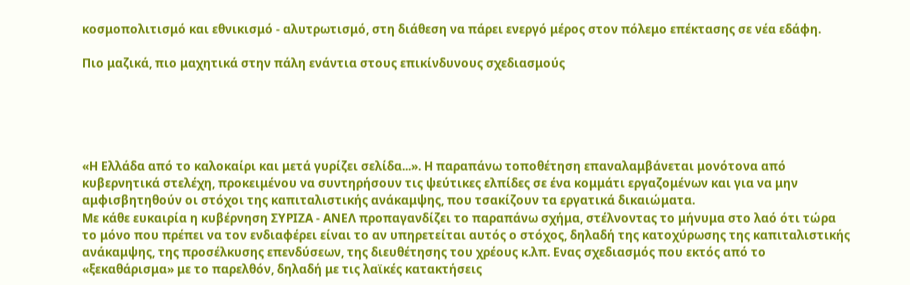κοσμοπολιτισμό και εθνικισμό - αλυτρωτισμό, στη διάθεση να πάρει ενεργό μέρος στον πόλεμο επέκτασης σε νέα εδάφη.

Πιο μαζικά, πιο μαχητικά στην πάλη ενάντια στους επικίνδυνους σχεδιασμούς





«Η Ελλάδα από το καλοκαίρι και μετά γυρίζει σελίδα...». Η παραπάνω τοποθέτηση επαναλαμβάνεται μονότονα από κυβερνητικά στελέχη, προκειμένου να συντηρήσουν τις ψεύτικες ελπίδες σε ένα κομμάτι εργαζομένων και για να μην αμφισβητηθούν οι στόχοι της καπιταλιστικής ανάκαμψης, που τσακίζουν τα εργατικά δικαιώματα.
Με κάθε ευκαιρία η κυβέρνηση ΣΥΡΙΖΑ - ΑΝΕΛ προπαγανδίζει το παραπάνω σχήμα, στέλνοντας το μήνυμα στο λαό ότι τώρα το μόνο που πρέπει να τον ενδιαφέρει είναι το αν υπηρετείται αυτός ο στόχος, δηλαδή της κατοχύρωσης της καπιταλιστικής ανάκαμψης, της προσέλκυσης επενδύσεων, της διευθέτησης του χρέους κ.λπ. Ενας σχεδιασμός που εκτός από το «ξεκαθάρισμα» με το παρελθόν, δηλαδή με τις λαϊκές κατακτήσεις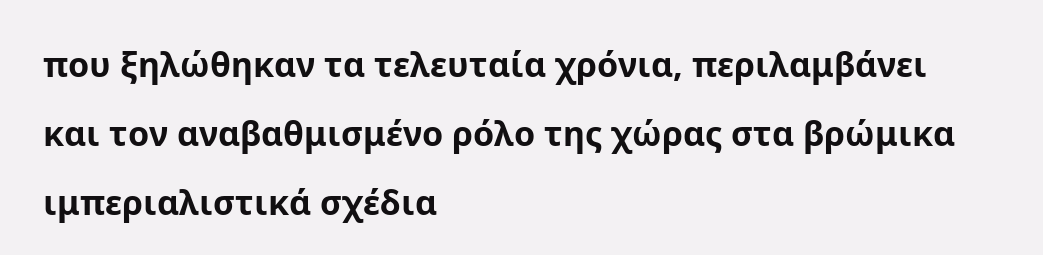που ξηλώθηκαν τα τελευταία χρόνια, περιλαμβάνει και τον αναβαθμισμένο ρόλο της χώρας στα βρώμικα ιμπεριαλιστικά σχέδια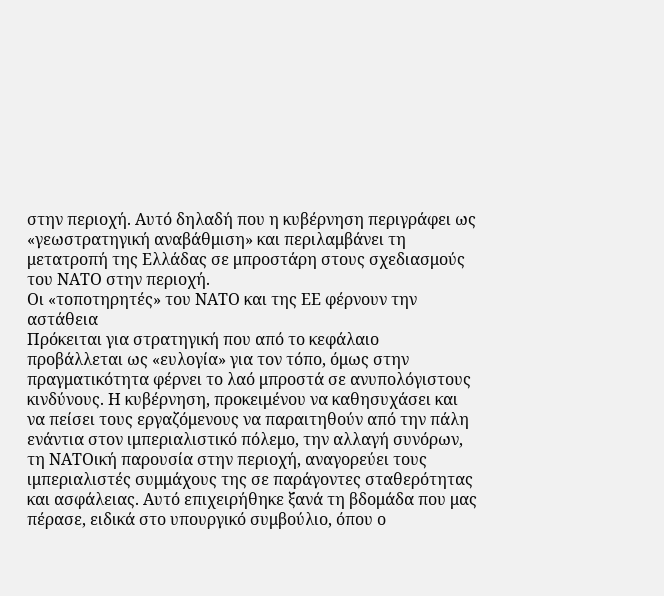στην περιοχή. Αυτό δηλαδή που η κυβέρνηση περιγράφει ως «γεωστρατηγική αναβάθμιση» και περιλαμβάνει τη μετατροπή της Ελλάδας σε μπροστάρη στους σχεδιασμούς του ΝΑΤΟ στην περιοχή.
Οι «τοποτηρητές» του ΝΑΤΟ και της ΕΕ φέρνουν την αστάθεια
Πρόκειται για στρατηγική που από το κεφάλαιο προβάλλεται ως «ευλογία» για τον τόπο, όμως στην πραγματικότητα φέρνει το λαό μπροστά σε ανυπολόγιστους κινδύνους. Η κυβέρνηση, προκειμένου να καθησυχάσει και να πείσει τους εργαζόμενους να παραιτηθούν από την πάλη ενάντια στον ιμπεριαλιστικό πόλεμο, την αλλαγή συνόρων, τη ΝΑΤΟική παρουσία στην περιοχή, αναγορεύει τους ιμπεριαλιστές συμμάχους της σε παράγοντες σταθερότητας και ασφάλειας. Αυτό επιχειρήθηκε ξανά τη βδομάδα που μας πέρασε, ειδικά στο υπουργικό συμβούλιο, όπου ο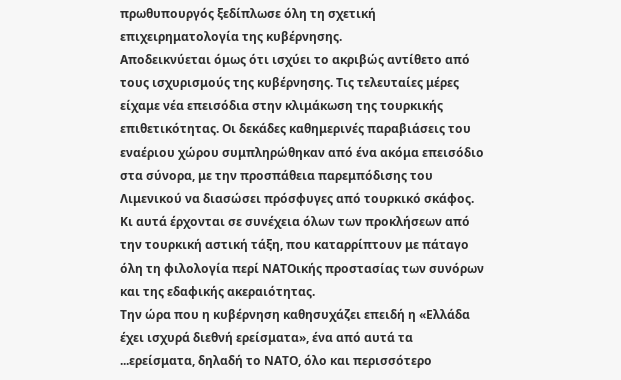πρωθυπουργός ξεδίπλωσε όλη τη σχετική επιχειρηματολογία της κυβέρνησης.
Αποδεικνύεται όμως ότι ισχύει το ακριβώς αντίθετο από τους ισχυρισμούς της κυβέρνησης. Τις τελευταίες μέρες είχαμε νέα επεισόδια στην κλιμάκωση της τουρκικής επιθετικότητας. Οι δεκάδες καθημερινές παραβιάσεις του εναέριου χώρου συμπληρώθηκαν από ένα ακόμα επεισόδιο στα σύνορα, με την προσπάθεια παρεμπόδισης του Λιμενικού να διασώσει πρόσφυγες από τουρκικό σκάφος. Κι αυτά έρχονται σε συνέχεια όλων των προκλήσεων από την τουρκική αστική τάξη, που καταρρίπτουν με πάταγο όλη τη φιλολογία περί ΝΑΤΟικής προστασίας των συνόρων και της εδαφικής ακεραιότητας.
Την ώρα που η κυβέρνηση καθησυχάζει επειδή η «Ελλάδα έχει ισχυρά διεθνή ερείσματα», ένα από αυτά τα ...ερείσματα, δηλαδή το ΝΑΤΟ, όλο και περισσότερο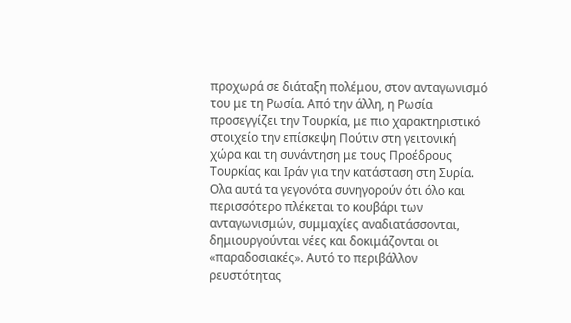προχωρά σε διάταξη πολέμου, στον ανταγωνισμό του με τη Ρωσία. Από την άλλη, η Ρωσία προσεγγίζει την Τουρκία, με πιο χαρακτηριστικό στοιχείο την επίσκεψη Πούτιν στη γειτονική χώρα και τη συνάντηση με τους Προέδρους Τουρκίας και Ιράν για την κατάσταση στη Συρία. Ολα αυτά τα γεγονότα συνηγορούν ότι όλο και περισσότερο πλέκεται το κουβάρι των ανταγωνισμών, συμμαχίες αναδιατάσσονται, δημιουργούνται νέες και δοκιμάζονται οι «παραδοσιακές». Αυτό το περιβάλλον ρευστότητας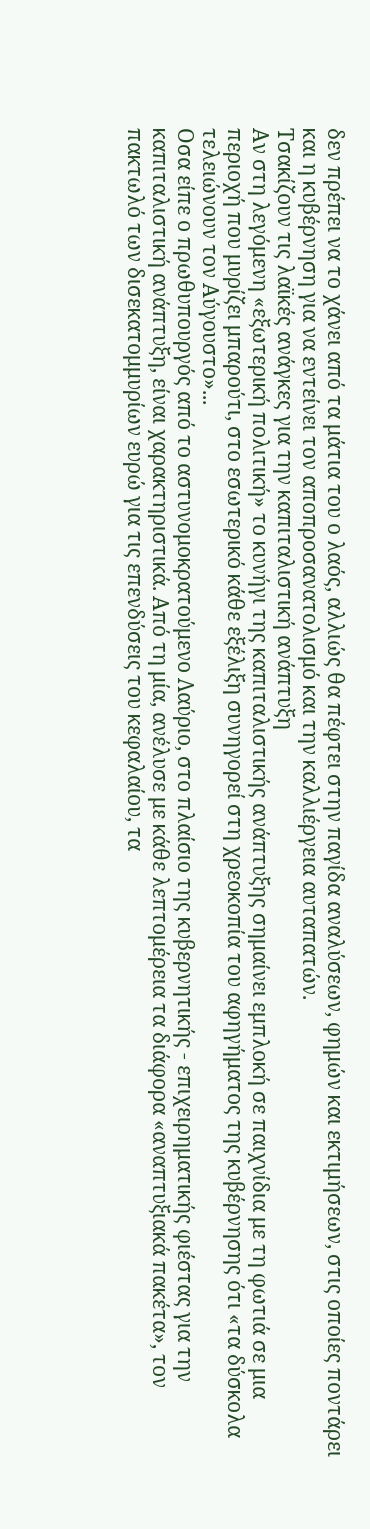δεν πρέπει να το χάνει από τα μάτια του ο λαός, αλλιώς θα πέφτει στην παγίδα αναλύσεων, φημών και εκτιμήσεων, στις οποίες ποντάρει και η κυβέρνηση για να εντείνει τον αποπροσανατολισμό και την καλλιέργεια αυταπατών.
Τσακίζουν τις λαϊκές ανάγκες για την καπιταλιστική ανάπτυξη
Αν στη λεγόμενη «εξωτερική πολιτική» το κυνήγι της καπιταλιστικής ανάπτυξης σημαίνει εμπλοκή σε παιχνίδια με τη φωτιά σε μια περιοχή που μυρίζει μπαρούτι, στο εσωτερικό κάθε εξέλιξη συνηγορεί στη χρεοκοπία του αφηγήματος της κυβέρνησης ότι «τα δύσκολα τελειώνουν τον Αύγουστο»...
Οσα είπε ο πρωθυπουργός από το αστυνομοκρατούμενο Λαύριο, στο πλαίσιο της κυβερνητικής - επιχειρηματικής φιέστας για την καπιταλιστική ανάπτυξη, είναι χαρακτηριστικά. Από τη μία, ανέλυσε με κάθε λεπτομέρεια τα διάφορα «αναπτυξιακά πακέτα», τον πακτωλό των δισεκατομμυρίων ευρώ για τις επενδύσεις του κεφαλαίου, τα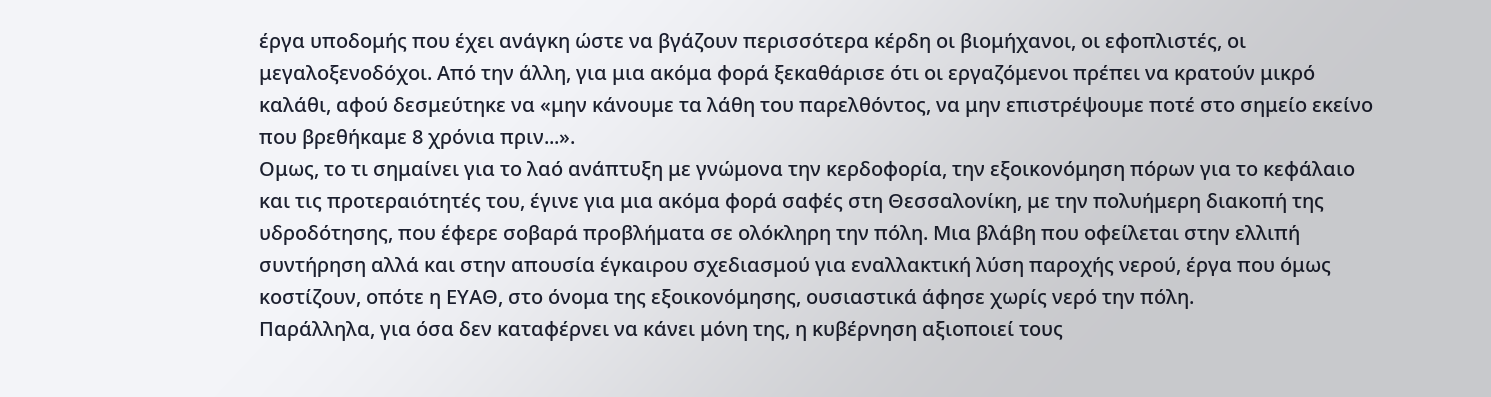έργα υποδομής που έχει ανάγκη ώστε να βγάζουν περισσότερα κέρδη οι βιομήχανοι, οι εφοπλιστές, οι μεγαλοξενοδόχοι. Από την άλλη, για μια ακόμα φορά ξεκαθάρισε ότι οι εργαζόμενοι πρέπει να κρατούν μικρό καλάθι, αφού δεσμεύτηκε να «μην κάνουμε τα λάθη του παρελθόντος, να μην επιστρέψουμε ποτέ στο σημείο εκείνο που βρεθήκαμε 8 χρόνια πριν...».
Ομως, το τι σημαίνει για το λαό ανάπτυξη με γνώμονα την κερδοφορία, την εξοικονόμηση πόρων για το κεφάλαιο και τις προτεραιότητές του, έγινε για μια ακόμα φορά σαφές στη Θεσσαλονίκη, με την πολυήμερη διακοπή της υδροδότησης, που έφερε σοβαρά προβλήματα σε ολόκληρη την πόλη. Μια βλάβη που οφείλεται στην ελλιπή συντήρηση αλλά και στην απουσία έγκαιρου σχεδιασμού για εναλλακτική λύση παροχής νερού, έργα που όμως κοστίζουν, οπότε η ΕΥΑΘ, στο όνομα της εξοικονόμησης, ουσιαστικά άφησε χωρίς νερό την πόλη.
Παράλληλα, για όσα δεν καταφέρνει να κάνει μόνη της, η κυβέρνηση αξιοποιεί τους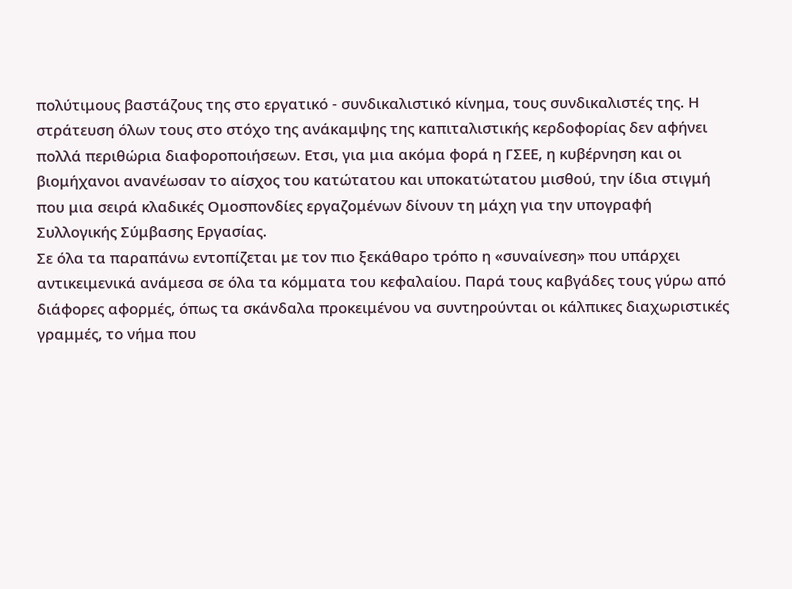πολύτιμους βαστάζους της στο εργατικό - συνδικαλιστικό κίνημα, τους συνδικαλιστές της. Η στράτευση όλων τους στο στόχο της ανάκαμψης της καπιταλιστικής κερδοφορίας δεν αφήνει πολλά περιθώρια διαφοροποιήσεων. Ετσι, για μια ακόμα φορά η ΓΣΕΕ, η κυβέρνηση και οι βιομήχανοι ανανέωσαν το αίσχος του κατώτατου και υποκατώτατου μισθού, την ίδια στιγμή που μια σειρά κλαδικές Ομοσπονδίες εργαζομένων δίνουν τη μάχη για την υπογραφή Συλλογικής Σύμβασης Εργασίας.
Σε όλα τα παραπάνω εντοπίζεται με τον πιο ξεκάθαρο τρόπο η «συναίνεση» που υπάρχει αντικειμενικά ανάμεσα σε όλα τα κόμματα του κεφαλαίου. Παρά τους καβγάδες τους γύρω από διάφορες αφορμές, όπως τα σκάνδαλα προκειμένου να συντηρούνται οι κάλπικες διαχωριστικές γραμμές, το νήμα που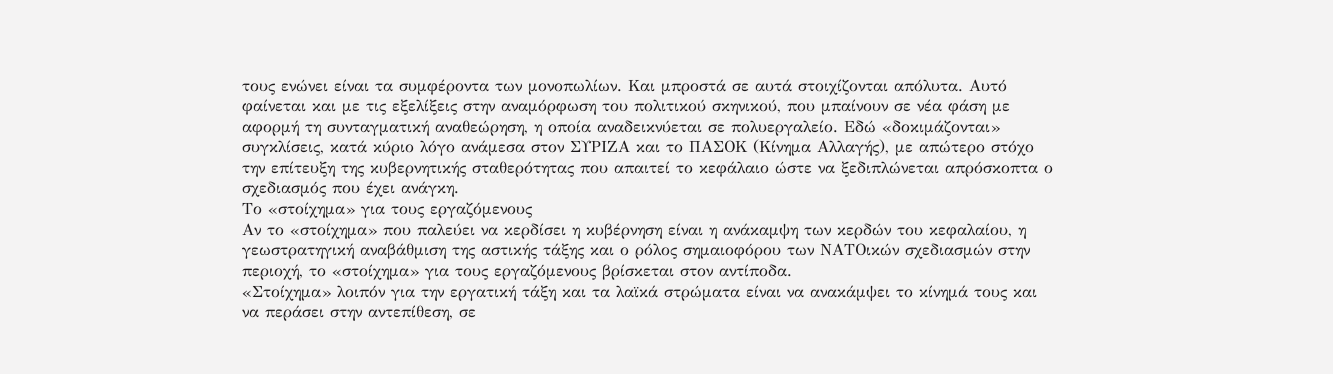τους ενώνει είναι τα συμφέροντα των μονοπωλίων. Και μπροστά σε αυτά στοιχίζονται απόλυτα. Αυτό φαίνεται και με τις εξελίξεις στην αναμόρφωση του πολιτικού σκηνικού, που μπαίνουν σε νέα φάση με αφορμή τη συνταγματική αναθεώρηση, η οποία αναδεικνύεται σε πολυεργαλείο. Εδώ «δοκιμάζονται» συγκλίσεις, κατά κύριο λόγο ανάμεσα στον ΣΥΡΙΖΑ και το ΠΑΣΟΚ (Κίνημα Αλλαγής), με απώτερο στόχο την επίτευξη της κυβερνητικής σταθερότητας που απαιτεί το κεφάλαιο ώστε να ξεδιπλώνεται απρόσκοπτα ο σχεδιασμός που έχει ανάγκη.
Το «στοίχημα» για τους εργαζόμενους
Αν το «στοίχημα» που παλεύει να κερδίσει η κυβέρνηση είναι η ανάκαμψη των κερδών του κεφαλαίου, η γεωστρατηγική αναβάθμιση της αστικής τάξης και ο ρόλος σημαιοφόρου των ΝΑΤΟικών σχεδιασμών στην περιοχή, το «στοίχημα» για τους εργαζόμενους βρίσκεται στον αντίποδα.
«Στοίχημα» λοιπόν για την εργατική τάξη και τα λαϊκά στρώματα είναι να ανακάμψει το κίνημά τους και να περάσει στην αντεπίθεση, σε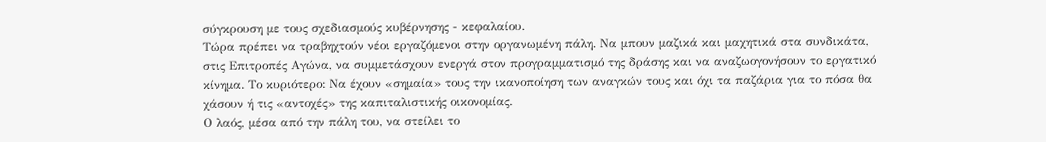σύγκρουση με τους σχεδιασμούς κυβέρνησης - κεφαλαίου.
Τώρα πρέπει να τραβηχτούν νέοι εργαζόμενοι στην οργανωμένη πάλη. Να μπουν μαζικά και μαχητικά στα συνδικάτα, στις Επιτροπές Αγώνα, να συμμετάσχουν ενεργά στον προγραμματισμό της δράσης και να αναζωογονήσουν το εργατικό κίνημα. Το κυριότερο: Να έχουν «σημαία» τους την ικανοποίηση των αναγκών τους και όχι τα παζάρια για το πόσα θα χάσουν ή τις «αντοχές» της καπιταλιστικής οικονομίας.
Ο λαός, μέσα από την πάλη του, να στείλει το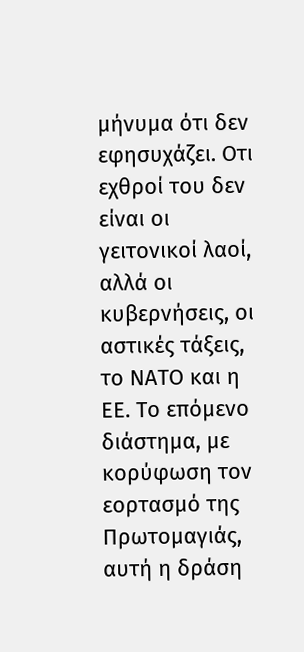μήνυμα ότι δεν εφησυχάζει. Οτι εχθροί του δεν είναι οι γειτονικοί λαοί, αλλά οι κυβερνήσεις, οι αστικές τάξεις, το ΝΑΤΟ και η ΕΕ. Το επόμενο διάστημα, με κορύφωση τον εορτασμό της Πρωτομαγιάς, αυτή η δράση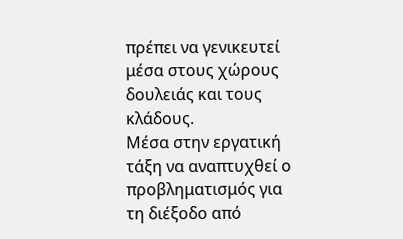πρέπει να γενικευτεί μέσα στους χώρους δουλειάς και τους κλάδους.
Μέσα στην εργατική τάξη να αναπτυχθεί ο προβληματισμός για τη διέξοδο από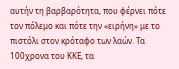αυτήν τη βαρβαρότητα, που φέρνει πότε τον πόλεμο και πότε την «ειρήνη» με το πιστόλι στον κρόταφο των λαών. Τα 100χρονα του ΚΚΕ, τα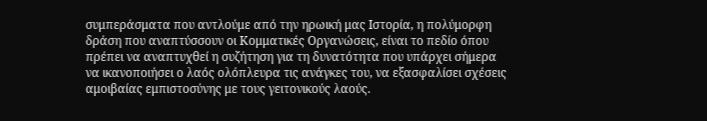συμπεράσματα που αντλούμε από την ηρωική μας Ιστορία, η πολύμορφη δράση που αναπτύσσουν οι Κομματικές Οργανώσεις, είναι το πεδίο όπου πρέπει να αναπτυχθεί η συζήτηση για τη δυνατότητα που υπάρχει σήμερα να ικανοποιήσει ο λαός ολόπλευρα τις ανάγκες του, να εξασφαλίσει σχέσεις αμοιβαίας εμπιστοσύνης με τους γειτονικούς λαούς.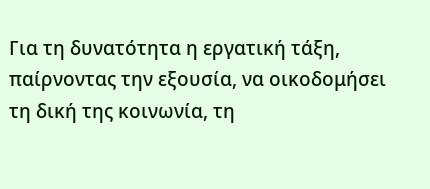Για τη δυνατότητα η εργατική τάξη, παίρνοντας την εξουσία, να οικοδομήσει τη δική της κοινωνία, τη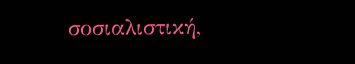σοσιαλιστική,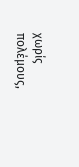χωρίς πολέμους,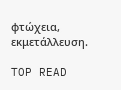φτώχεια, εκμετάλλευση.

TOP READ